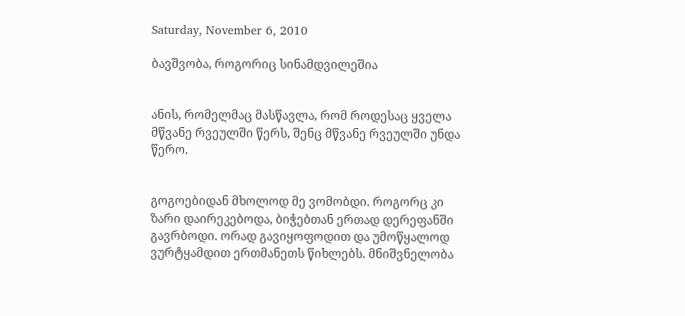Saturday, November 6, 2010

ბავშვობა, როგორიც სინამდვილეშია


ანის, რომელმაც მასწავლა, რომ როდესაც ყველა მწვანე რვეულში წერს, შენც მწვანე რვეულში უნდა წერო.


გოგოებიდან მხოლოდ მე ვომობდი. როგორც კი ზარი დაირეკებოდა, ბიჭებთან ერთად დერეფანში გავრბოდი. ორად გავიყოფოდით და უმოწყალოდ ვურტყამდით ერთმანეთს წიხლებს. მნიშვნელობა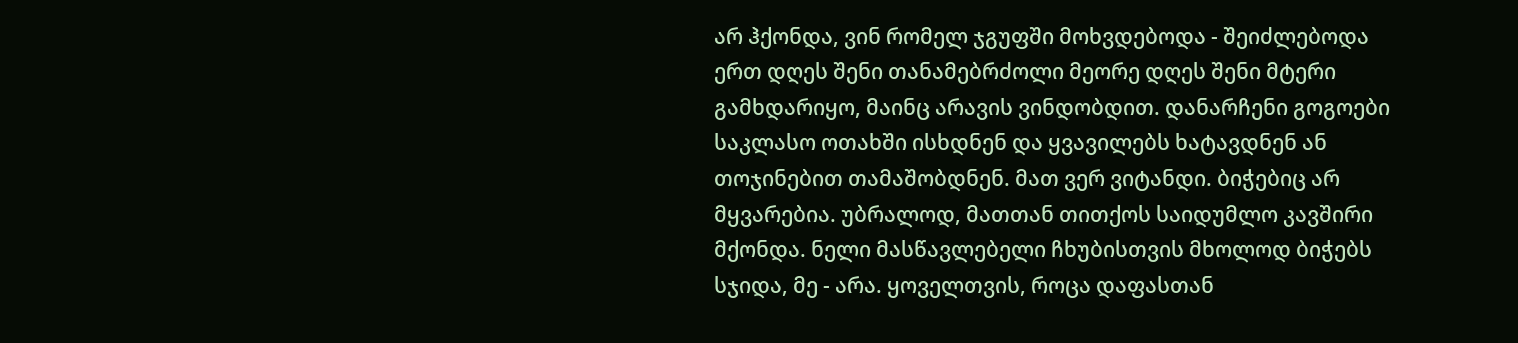არ ჰქონდა, ვინ რომელ ჯგუფში მოხვდებოდა - შეიძლებოდა ერთ დღეს შენი თანამებრძოლი მეორე დღეს შენი მტერი გამხდარიყო, მაინც არავის ვინდობდით. დანარჩენი გოგოები საკლასო ოთახში ისხდნენ და ყვავილებს ხატავდნენ ან თოჯინებით თამაშობდნენ. მათ ვერ ვიტანდი. ბიჭებიც არ მყვარებია. უბრალოდ, მათთან თითქოს საიდუმლო კავშირი მქონდა. ნელი მასწავლებელი ჩხუბისთვის მხოლოდ ბიჭებს სჯიდა, მე - არა. ყოველთვის, როცა დაფასთან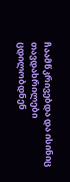ჩაამწკრივებდა და ისინიც თავდახრილები ცდილობდნენ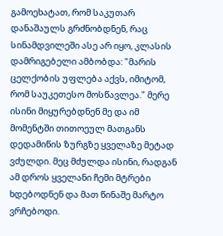გამოეხატათ, რომ საკუთარ დანაშაულს გრძნობდნენ, რაც სინამდვილეში ასე არ იყო, კლასის დამრიგებელი ამბობდა: "მარის ცელქობის უფლება აქვს, იმიტომ, რომ საუკეთესო მოსწავლეა." მერე ისინი მიყურებდნენ მე და იმ მომენტში თითოეულ მათგანს დედამიწის ზურგზე ყველაზე მეტად ვძულდი. მეც მძულდა ისინი, რადგან ამ დროს ყველანი ჩემი მტრები ხდებოდნენ და მათ წინაშე მარტო ვრჩებოდი.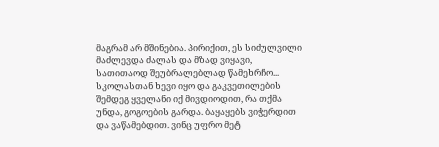მაგრამ არ მშინებია. პირიქით, ეს სიძულვილი მაძლევდა ძალას და მზად ვიყავი, სათითაოდ შეუბრალებლად წამეხრჩო...
სკოლასთან ხევი იყო და გაკვეთილების შემდეგ ყველანი იქ მივდიოდით, რა თქმა უნდა, გოგოების გარდა. ბაყაყებს ვიჭერდით და ვაწამებდით. ვინც უფრო მეტ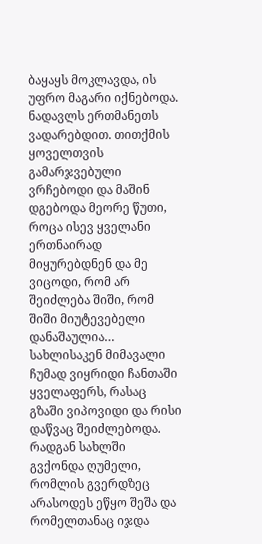ბაყაყს მოკლავდა, ის უფრო მაგარი იქნებოდა. ნადავლს ერთმანეთს ვადარებდით. თითქმის ყოველთვის გამარჯვებული ვრჩებოდი და მაშინ დგებოდა მეორე წუთი, როცა ისევ ყველანი ერთნაირად მიყურებდნენ და მე ვიცოდი, რომ არ შეიძლება შიში, რომ შიში მიუტევებელი დანაშაულია… სახლისაკენ მიმავალი ჩუმად ვიყრიდი ჩანთაში ყველაფერს, რასაც გზაში ვიპოვიდი და რისი დაწვაც შეიძლებოდა. რადგან სახლში გვქონდა ღუმელი, რომლის გვერდზეც არასოდეს ეწყო შეშა და რომელთანაც იჯდა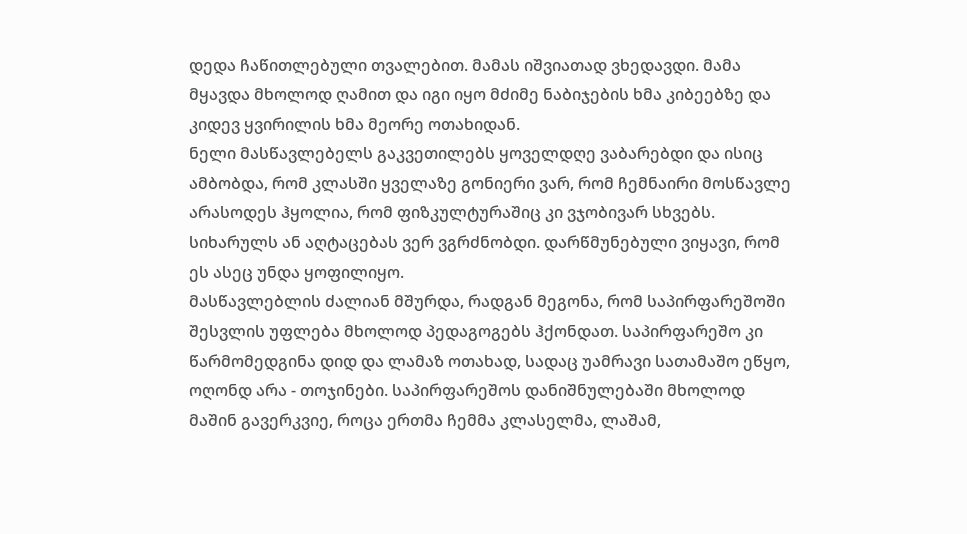დედა ჩაწითლებული თვალებით. მამას იშვიათად ვხედავდი. მამა მყავდა მხოლოდ ღამით და იგი იყო მძიმე ნაბიჯების ხმა კიბეებზე და კიდევ ყვირილის ხმა მეორე ოთახიდან.
ნელი მასწავლებელს გაკვეთილებს ყოველდღე ვაბარებდი და ისიც ამბობდა, რომ კლასში ყველაზე გონიერი ვარ, რომ ჩემნაირი მოსწავლე არასოდეს ჰყოლია, რომ ფიზკულტურაშიც კი ვჯობივარ სხვებს. სიხარულს ან აღტაცებას ვერ ვგრძნობდი. დარწმუნებული ვიყავი, რომ ეს ასეც უნდა ყოფილიყო.
მასწავლებლის ძალიან მშურდა, რადგან მეგონა, რომ საპირფარეშოში შესვლის უფლება მხოლოდ პედაგოგებს ჰქონდათ. საპირფარეშო კი წარმომედგინა დიდ და ლამაზ ოთახად, სადაც უამრავი სათამაშო ეწყო, ოღონდ არა - თოჯინები. საპირფარეშოს დანიშნულებაში მხოლოდ მაშინ გავერკვიე, როცა ერთმა ჩემმა კლასელმა, ლაშამ,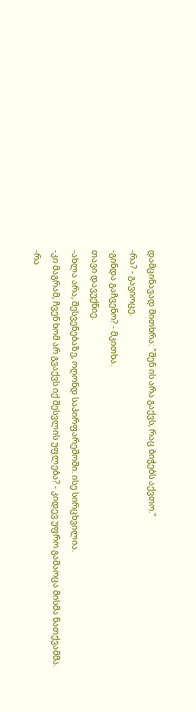დამცინავად მითხრა: "შენ ის არა გაქვს, რაც ბიჭებს აქვთო."
-რა? - გავიოცე.
-გინდა გაჩვენო? - მკითხა.
თავი დავუქნიე.
-ახლა არა, შესვენებაზე, ოღონდ საპირფარეშოში. ისე სირცხვილია.
-კი მაგრამ, ჩვენ ხომ არ გვაქვს იქ შესვლის უფლება? - კიდევ უფრო გამაოცა მისმა ნათქვამმა.
-რა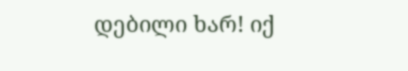დებილი ხარ! იქ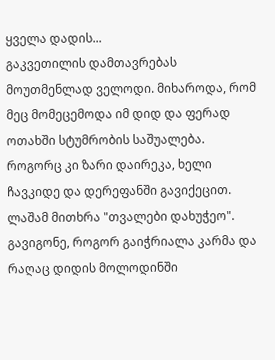ყველა დადის...
გაკვეთილის დამთავრებას მოუთმენლად ველოდი. მიხაროდა, რომ მეც მომეცემოდა იმ დიდ და ფერად ოთახში სტუმრობის საშუალება. როგორც კი ზარი დაირეკა, ხელი ჩავკიდე და დერეფანში გავიქეცით. ლაშამ მითხრა "თვალები დახუჭეო". გავიგონე, როგორ გაიჭრიალა კარმა და რაღაც დიდის მოლოდინში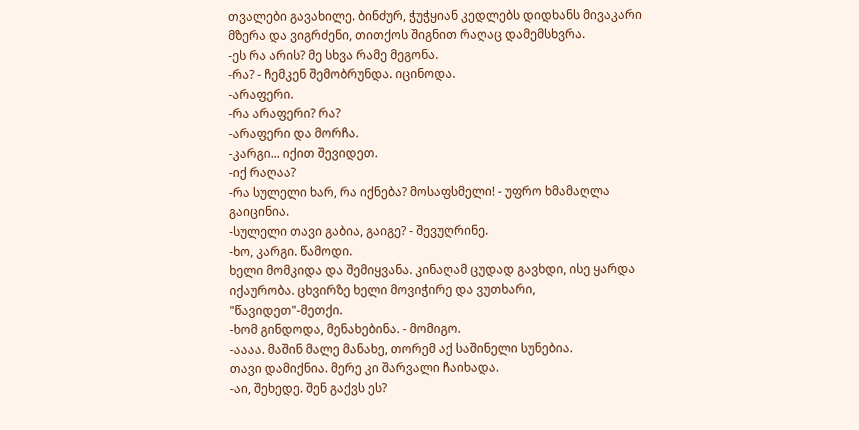თვალები გავახილე. ბინძურ, ჭუჭყიან კედლებს დიდხანს მივაკარი მზერა და ვიგრძენი, თითქოს შიგნით რაღაც დამემსხვრა.
-ეს რა არის? მე სხვა რამე მეგონა.
-რა? - ჩემკენ შემობრუნდა. იცინოდა.
-არაფერი.
-რა არაფერი? რა?
-არაფერი და მორჩა.
-კარგი... იქით შევიდეთ.
-იქ რაღაა?
-რა სულელი ხარ, რა იქნება? მოსაფსმელი! - უფრო ხმამაღლა გაიცინია.
-სულელი თავი გაბია, გაიგე? - შევუღრინე.
-ხო, კარგი. წამოდი.
ხელი მომკიდა და შემიყვანა. კინაღამ ცუდად გავხდი, ისე ყარდა იქაურობა. ცხვირზე ხელი მოვიჭირე და ვუთხარი, "წავიდეთ"-მეთქი.
-ხომ გინდოდა, მენახებინა. - მომიგო.
-აააა. მაშინ მალე მანახე, თორემ აქ საშინელი სუნებია.
თავი დამიქნია. მერე კი შარვალი ჩაიხადა.
-აი, შეხედე. შენ გაქვს ეს?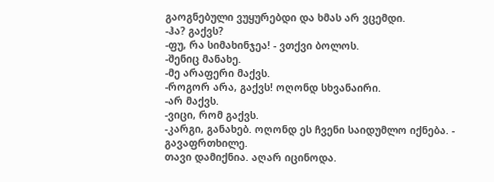გაოგნებული ვუყურებდი და ხმას არ ვცემდი.
-ჰა? გაქვს?
-ფუ, რა სიმახინჯეა! - ვთქვი ბოლოს.
-შენიც მანახე.
-მე არაფერი მაქვს.
-როგორ არა, გაქვს! ოღონდ სხვანაირი.
-არ მაქვს.
-ვიცი, რომ გაქვს.
-კარგი, განახებ. ოღონდ ეს ჩვენი საიდუმლო იქნება. - გავაფრთხილე.
თავი დამიქნია. აღარ იცინოდა.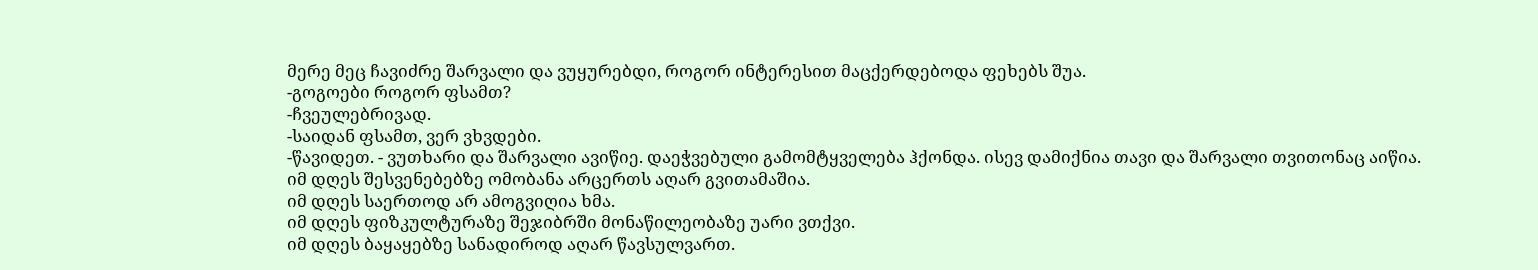მერე მეც ჩავიძრე შარვალი და ვუყურებდი, როგორ ინტერესით მაცქერდებოდა ფეხებს შუა.
-გოგოები როგორ ფსამთ?
-ჩვეულებრივად.
-საიდან ფსამთ, ვერ ვხვდები.
-წავიდეთ. - ვუთხარი და შარვალი ავიწიე. დაეჭვებული გამომტყველება ჰქონდა. ისევ დამიქნია თავი და შარვალი თვითონაც აიწია.
იმ დღეს შესვენებებზე ომობანა არცერთს აღარ გვითამაშია.
იმ დღეს საერთოდ არ ამოგვიღია ხმა.
იმ დღეს ფიზკულტურაზე შეჯიბრში მონაწილეობაზე უარი ვთქვი.
იმ დღეს ბაყაყებზე სანადიროდ აღარ წავსულვართ.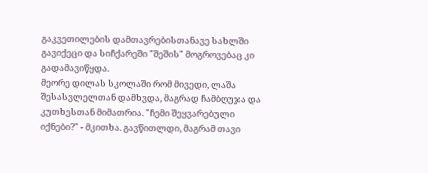გაკვეთილების დამთავრებისთანავე სახლში გავიქეცი და სიჩქარეში "შეშის" მოგროვებაც კი გადამავიწყდა.
მეორე დილას სკოლაში რომ მივედი, ლაშა შესასვლელთან დამხვდა, მაგრად ჩამბღუჯა და კუთხესთან მიმათრია. "ჩემი შეყვარებული იქნები?" - მკითხა. გავწითლდი, მაგრამ თავი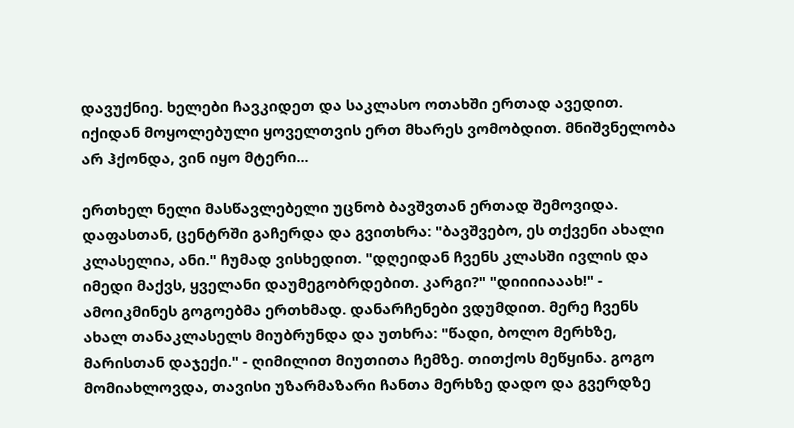დავუქნიე. ხელები ჩავკიდეთ და საკლასო ოთახში ერთად ავედით. იქიდან მოყოლებული ყოველთვის ერთ მხარეს ვომობდით. მნიშვნელობა არ ჰქონდა, ვინ იყო მტერი...

ერთხელ ნელი მასწავლებელი უცნობ ბავშვთან ერთად შემოვიდა. დაფასთან, ცენტრში გაჩერდა და გვითხრა: "ბავშვებო, ეს თქვენი ახალი კლასელია, ანი." ჩუმად ვისხედით. "დღეიდან ჩვენს კლასში ივლის და იმედი მაქვს, ყველანი დაუმეგობრდებით. კარგი?" "დიიიიააახ!" - ამოიკმინეს გოგოებმა ერთხმად. დანარჩენები ვდუმდით. მერე ჩვენს ახალ თანაკლასელს მიუბრუნდა და უთხრა: "წადი, ბოლო მერხზე, მარისთან დაჯექი." - ღიმილით მიუთითა ჩემზე. თითქოს მეწყინა. გოგო მომიახლოვდა, თავისი უზარმაზარი ჩანთა მერხზე დადო და გვერდზე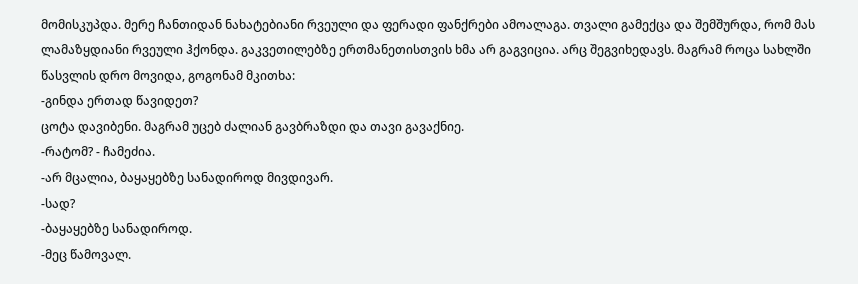მომისკუპდა. მერე ჩანთიდან ნახატებიანი რვეული და ფერადი ფანქრები ამოალაგა. თვალი გამექცა და შემშურდა, რომ მას ლამაზყდიანი რვეული ჰქონდა. გაკვეთილებზე ერთმანეთისთვის ხმა არ გაგვიცია. არც შეგვიხედავს. მაგრამ როცა სახლში წასვლის დრო მოვიდა, გოგონამ მკითხა:
-გინდა ერთად წავიდეთ?
ცოტა დავიბენი. მაგრამ უცებ ძალიან გავბრაზდი და თავი გავაქნიე.
-რატომ? - ჩამეძია.
-არ მცალია, ბაყაყებზე სანადიროდ მივდივარ.
-სად?
-ბაყაყებზე სანადიროდ.
-მეც წამოვალ.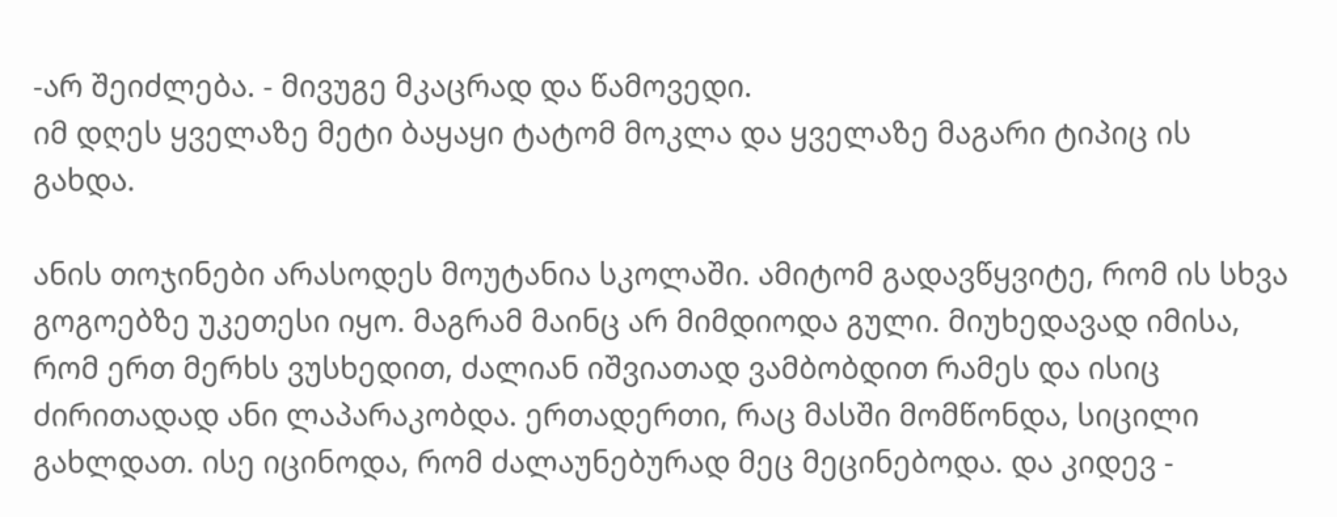-არ შეიძლება. - მივუგე მკაცრად და წამოვედი.
იმ დღეს ყველაზე მეტი ბაყაყი ტატომ მოკლა და ყველაზე მაგარი ტიპიც ის გახდა.

ანის თოჯინები არასოდეს მოუტანია სკოლაში. ამიტომ გადავწყვიტე, რომ ის სხვა გოგოებზე უკეთესი იყო. მაგრამ მაინც არ მიმდიოდა გული. მიუხედავად იმისა, რომ ერთ მერხს ვუსხედით, ძალიან იშვიათად ვამბობდით რამეს და ისიც ძირითადად ანი ლაპარაკობდა. ერთადერთი, რაც მასში მომწონდა, სიცილი გახლდათ. ისე იცინოდა, რომ ძალაუნებურად მეც მეცინებოდა. და კიდევ -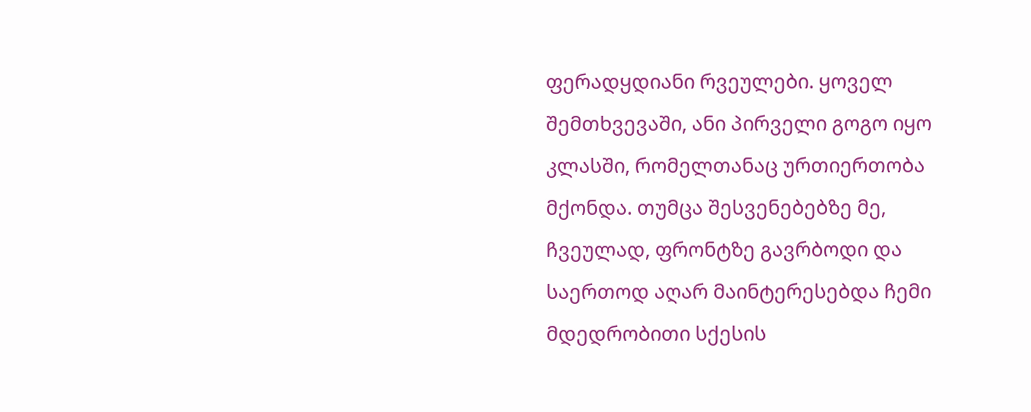ფერადყდიანი რვეულები. ყოველ შემთხვევაში, ანი პირველი გოგო იყო კლასში, რომელთანაც ურთიერთობა მქონდა. თუმცა შესვენებებზე მე, ჩვეულად, ფრონტზე გავრბოდი და საერთოდ აღარ მაინტერესებდა ჩემი მდედრობითი სქესის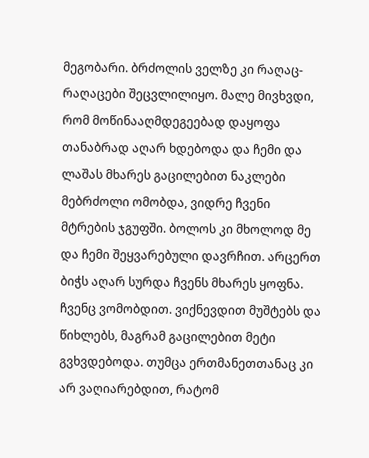მეგობარი. ბრძოლის ველზე კი რაღაც-რაღაცები შეცვლილიყო. მალე მივხვდი, რომ მოწინააღმდეგეებად დაყოფა თანაბრად აღარ ხდებოდა და ჩემი და ლაშას მხარეს გაცილებით ნაკლები მებრძოლი ომობდა, ვიდრე ჩვენი მტრების ჯგუფში. ბოლოს კი მხოლოდ მე და ჩემი შეყვარებული დავრჩით. არცერთ ბიჭს აღარ სურდა ჩვენს მხარეს ყოფნა. ჩვენც ვომობდით. ვიქნევდით მუშტებს და წიხლებს, მაგრამ გაცილებით მეტი გვხვდებოდა. თუმცა ერთმანეთთანაც კი არ ვაღიარებდით, რატომ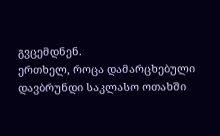გვცემდნენ.
ერთხელ, როცა დამარცხებული დავბრუნდი საკლასო ოთახში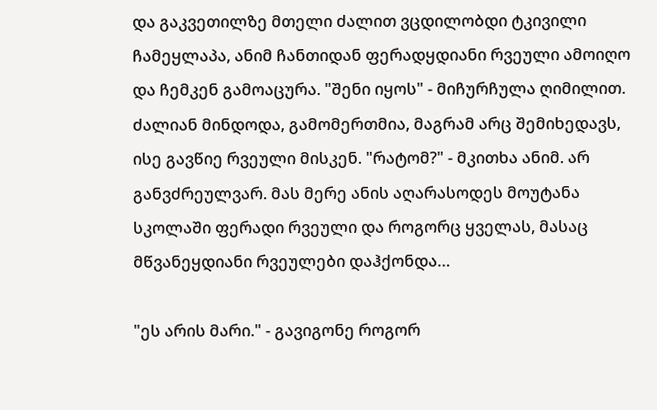და გაკვეთილზე მთელი ძალით ვცდილობდი ტკივილი ჩამეყლაპა, ანიმ ჩანთიდან ფერადყდიანი რვეული ამოიღო და ჩემკენ გამოაცურა. "შენი იყოს" - მიჩურჩულა ღიმილით. ძალიან მინდოდა, გამომერთმია, მაგრამ არც შემიხედავს, ისე გავწიე რვეული მისკენ. "რატომ?" - მკითხა ანიმ. არ განვძრეულვარ. მას მერე ანის აღარასოდეს მოუტანა სკოლაში ფერადი რვეული და როგორც ყველას, მასაც მწვანეყდიანი რვეულები დაჰქონდა…

"ეს არის მარი." - გავიგონე როგორ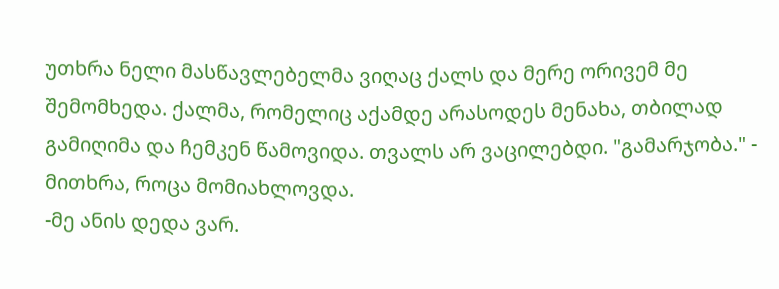უთხრა ნელი მასწავლებელმა ვიღაც ქალს და მერე ორივემ მე შემომხედა. ქალმა, რომელიც აქამდე არასოდეს მენახა, თბილად გამიღიმა და ჩემკენ წამოვიდა. თვალს არ ვაცილებდი. "გამარჯობა." - მითხრა, როცა მომიახლოვდა.
-მე ანის დედა ვარ.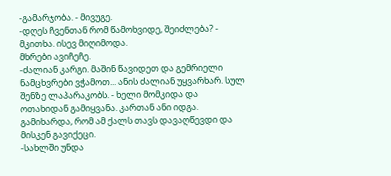-გამარჯობა. - მივუგე.
-დღეს ჩვენთან რომ წამოხვიდე, შეიძლება? - მკითხა. ისევ მიღიმოდა.
მხრები ავიჩეჩე.
-ძალიან კარგი. მაშინ წავიდეთ და გემრიელი ნამცხვრები ვჭამოთ... ანის ძალიან უყვარხარ. სულ შენზე ლაპარაკობს. - ხელი მომკიდა და ოთახიდან გამიყვანა. კართან ანი იდგა. გამიხარდა, რომ ამ ქალს თავს დავაღწევდი და მისკენ გავიქეცი.
-სახლში უნდა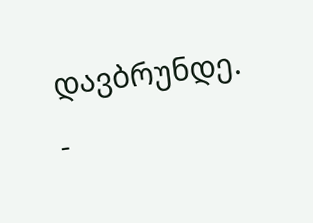დავბრუნდე. -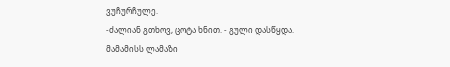ვუჩურჩულე.
-ძალიან გთხოვ, ცოტა ხნით. - გული დასწყდა.
მამამისს ლამაზი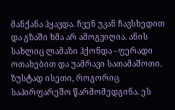მანქანა ჰყავდა. ჩვენ უკან ჩავსხედით და გზაში ხმა არ ამოგვიღია. ანის სახლიც ლამაზი ჰქონდა - ფერადი ოთახებით და უამრავი სათამაშოთი. ზუსტად ისეთი, როგორიც საპირფარეშო წარმომედგინა. ეს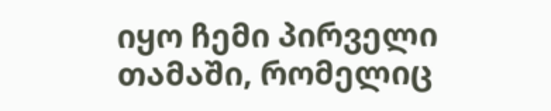იყო ჩემი პირველი თამაში, რომელიც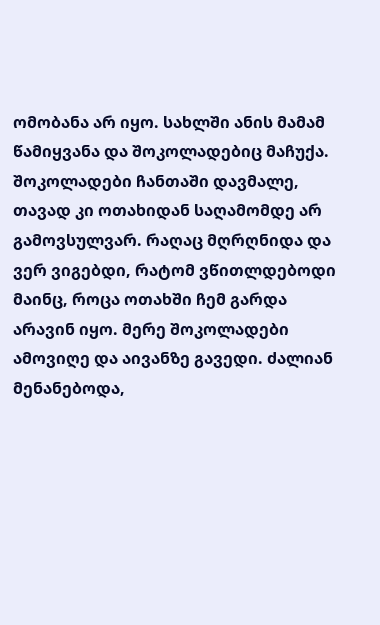ომობანა არ იყო. სახლში ანის მამამ წამიყვანა და შოკოლადებიც მაჩუქა. შოკოლადები ჩანთაში დავმალე, თავად კი ოთახიდან საღამომდე არ გამოვსულვარ. რაღაც მღრღნიდა და ვერ ვიგებდი, რატომ ვწითლდებოდი მაინც, როცა ოთახში ჩემ გარდა არავინ იყო. მერე შოკოლადები ამოვიღე და აივანზე გავედი. ძალიან მენანებოდა,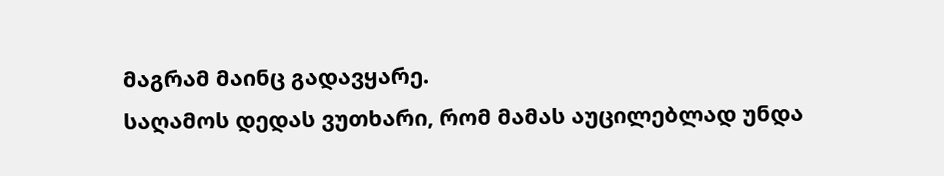მაგრამ მაინც გადავყარე.
საღამოს დედას ვუთხარი, რომ მამას აუცილებლად უნდა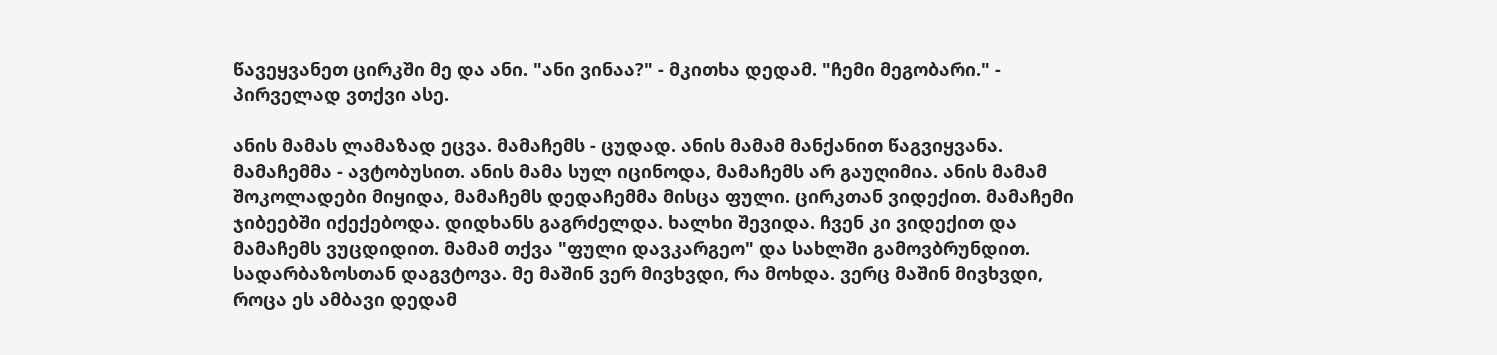წავეყვანეთ ცირკში მე და ანი. "ანი ვინაა?" - მკითხა დედამ. "ჩემი მეგობარი." - პირველად ვთქვი ასე.

ანის მამას ლამაზად ეცვა. მამაჩემს - ცუდად. ანის მამამ მანქანით წაგვიყვანა. მამაჩემმა - ავტობუსით. ანის მამა სულ იცინოდა, მამაჩემს არ გაუღიმია. ანის მამამ შოკოლადები მიყიდა, მამაჩემს დედაჩემმა მისცა ფული. ცირკთან ვიდექით. მამაჩემი ჯიბეებში იქექებოდა. დიდხანს გაგრძელდა. ხალხი შევიდა. ჩვენ კი ვიდექით და მამაჩემს ვუცდიდით. მამამ თქვა "ფული დავკარგეო" და სახლში გამოვბრუნდით. სადარბაზოსთან დაგვტოვა. მე მაშინ ვერ მივხვდი, რა მოხდა. ვერც მაშინ მივხვდი, როცა ეს ამბავი დედამ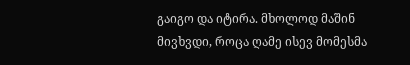გაიგო და იტირა. მხოლოდ მაშინ მივხვდი, როცა ღამე ისევ მომესმა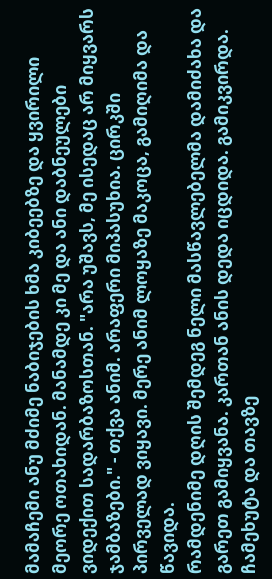მამაჩემი ანუ მძიმე ნაბიჯების ხმა კიბეებზე და ყვირილი მეორე ოთახიდან. მანამდე კი მე და ანი დაბნეულები ვიდექით სადარბაზოსთან. "არა უშავს, მე ისედაც არ მიყვარს ჯამბაზები." - თქვა ანიმ. არაფერი მიპასუხია. ცირკში პირველად ვიყავი. მერე ანიმ ლოყაზე მაკოცა, გამიღიმა და წავიდა.
რამდენიმე დღის შემდეგ ნელი მასწავლებელმა დამიძახა და გარეთ გამიყვანა. კართან ანის დედა იცდიდა. გამიკვირდა. ჩამეხუტა და თავზე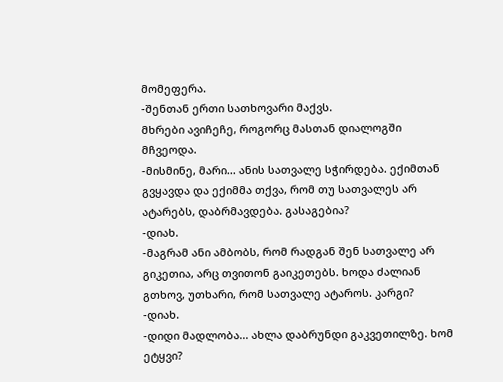მომეფერა.
-შენთან ერთი სათხოვარი მაქვს.
მხრები ავიჩეჩე, როგორც მასთან დიალოგში მჩვეოდა.
-მისმინე, მარი... ანის სათვალე სჭირდება. ექიმთან გვყავდა და ექიმმა თქვა, რომ თუ სათვალეს არ ატარებს, დაბრმავდება. გასაგებია?
-დიახ.
-მაგრამ ანი ამბობს, რომ რადგან შენ სათვალე არ გიკეთია, არც თვითონ გაიკეთებს. ხოდა ძალიან გთხოვ, უთხარი, რომ სათვალე ატაროს. კარგი?
-დიახ.
-დიდი მადლობა... ახლა დაბრუნდი გაკვეთილზე. ხომ ეტყვი?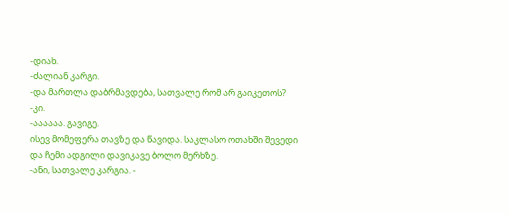-დიახ.
-ძალიან კარგი.
-და მართლა დაბრმავდება, სათვალე რომ არ გაიკეთოს?
-კი.
-აააააა. გავიგე.
ისევ მომეფერა თავზე და წავიდა. საკლასო ოთახში შევედი და ჩემი ადგილი დავიკავე ბოლო მერხზე.
-ანი, სათვალე კარგია. -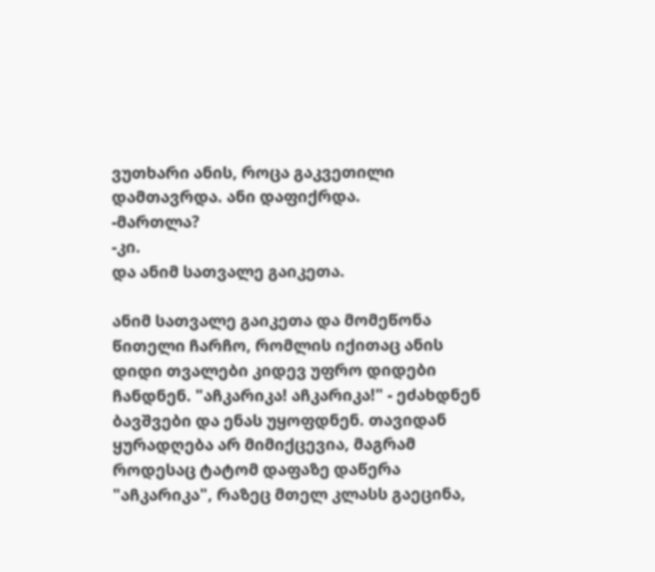ვუთხარი ანის, როცა გაკვეთილი დამთავრდა. ანი დაფიქრდა.
-მართლა?
-კი.
და ანიმ სათვალე გაიკეთა.

ანიმ სათვალე გაიკეთა და მომეწონა წითელი ჩარჩო, რომლის იქითაც ანის დიდი თვალები კიდევ უფრო დიდები ჩანდნენ. "აჩკარიკა! აჩკარიკა!" - ეძახდნენ ბავშვები და ენას უყოფდნენ. თავიდან ყურადღება არ მიმიქცევია, მაგრამ როდესაც ტატომ დაფაზე დაწერა "აჩკარიკა", რაზეც მთელ კლასს გაეცინა,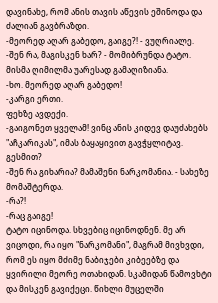დავინახე, რომ ანის თავის აწევის ეშინოდა და ძალიან გავბრაზდი.
-მეორედ აღარ გაბედო, გაიგე?! - ვუღრიალე.
-შენ რა, მაგისკენ ხარ? - მომიბრუნდა ტატო. მისმა ღიმილმა უარესად გამაღიზიანა.
-ხო. მეორედ აღარ გაბედო!
-კარგი ერთი.
ფეხზე ავდექი.
-გაიგონეთ ყველამ! ვინც ანის კიდევ დაუძახებს "აჩკარიკას", იმას ბაყაყივით გავჭყლიტავ. გესმით?
-შენ რა გიხარია? მამაშენი ნარკომანია. - სახეზე მომაშტერდა.
-რა?!
-რაც გაიგე!
ტატო იცინოდა. სხვებიც იცინოდნენ. მე არ ვიცოდი, რა იყო "ნარკომანი", მაგრამ მივხვდი, რომ ეს იყო მძიმე ნაბიჯები კიბეებზე და ყვირილი მეორე ოთახიდან. სკამიდან წამოვხტი და მისკენ გავიქეცი. წიხლი მუცელში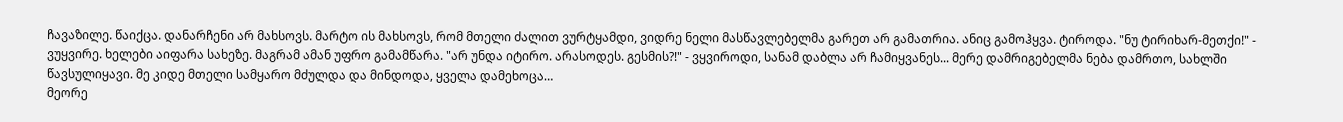ჩავაზილე. წაიქცა. დანარჩენი არ მახსოვს. მარტო ის მახსოვს, რომ მთელი ძალით ვურტყამდი, ვიდრე ნელი მასწავლებელმა გარეთ არ გამათრია. ანიც გამოჰყვა. ტიროდა. "ნუ ტირიხარ-მეთქი!" - ვუყვირე. ხელები აიფარა სახეზე. მაგრამ ამან უფრო გამამწარა. "არ უნდა იტირო. არასოდეს. გესმის?!" - ვყვიროდი, სანამ დაბლა არ ჩამიყვანეს... მერე დამრიგებელმა ნება დამრთო, სახლში წავსულიყავი. მე კიდე მთელი სამყარო მძულდა და მინდოდა, ყველა დამეხოცა…
მეორე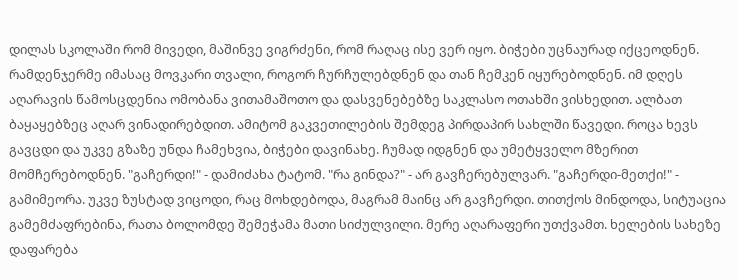დილას სკოლაში რომ მივედი, მაშინვე ვიგრძენი, რომ რაღაც ისე ვერ იყო. ბიჭები უცნაურად იქცეოდნენ. რამდენჯერმე იმასაც მოვკარი თვალი, როგორ ჩურჩულებდნენ და თან ჩემკენ იყურებოდნენ. იმ დღეს აღარავის წამოსცდენია ომობანა ვითამაშოთო და დასვენებებზე საკლასო ოთახში ვისხედით. ალბათ ბაყაყებზეც აღარ ვინადირებდით. ამიტომ გაკვეთილების შემდეგ პირდაპირ სახლში წავედი. როცა ხევს გავცდი და უკვე გზაზე უნდა ჩამეხვია, ბიჭები დავინახე. ჩუმად იდგნენ და უმეტყველო მზერით მომჩერებოდნენ. "გაჩერდი!" - დამიძახა ტატომ. "რა გინდა?" - არ გავჩერებულვარ. "გაჩერდი-მეთქი!" - გამიმეორა. უკვე ზუსტად ვიცოდი, რაც მოხდებოდა, მაგრამ მაინც არ გავჩერდი. თითქოს მინდოდა, სიტუაცია გამემძაფრებინა, რათა ბოლომდე შემეჭამა მათი სიძულვილი. მერე აღარაფერი უთქვამთ. ხელების სახეზე დაფარება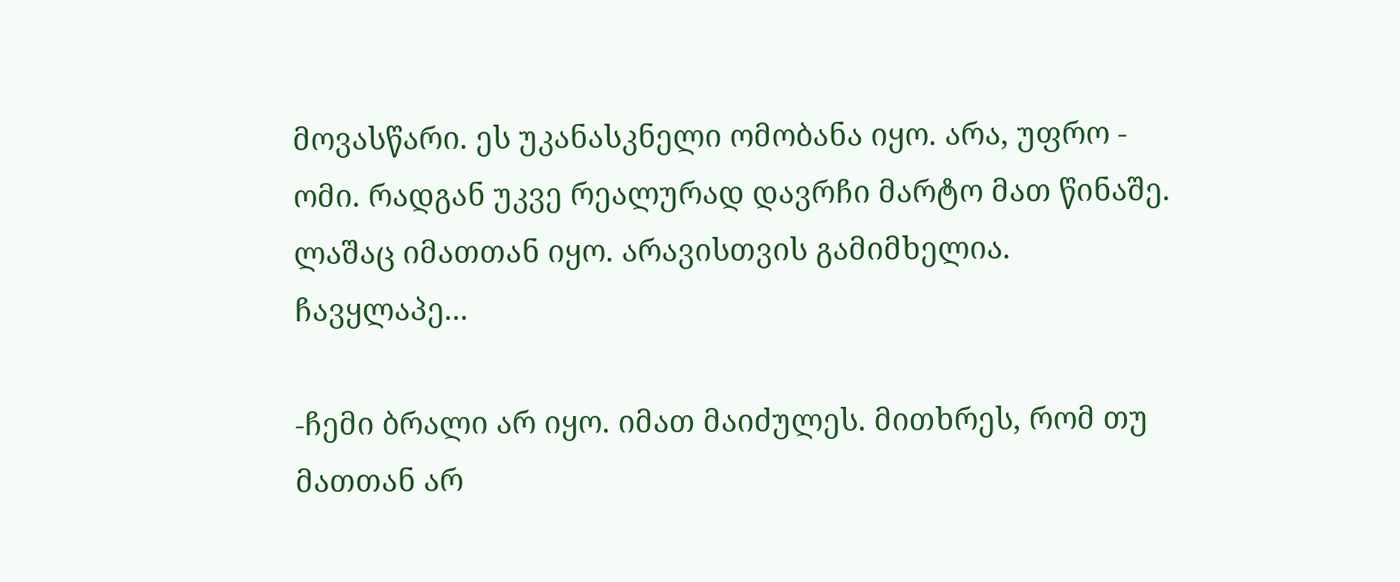მოვასწარი. ეს უკანასკნელი ომობანა იყო. არა, უფრო - ომი. რადგან უკვე რეალურად დავრჩი მარტო მათ წინაშე. ლაშაც იმათთან იყო. არავისთვის გამიმხელია. ჩავყლაპე...

-ჩემი ბრალი არ იყო. იმათ მაიძულეს. მითხრეს, რომ თუ მათთან არ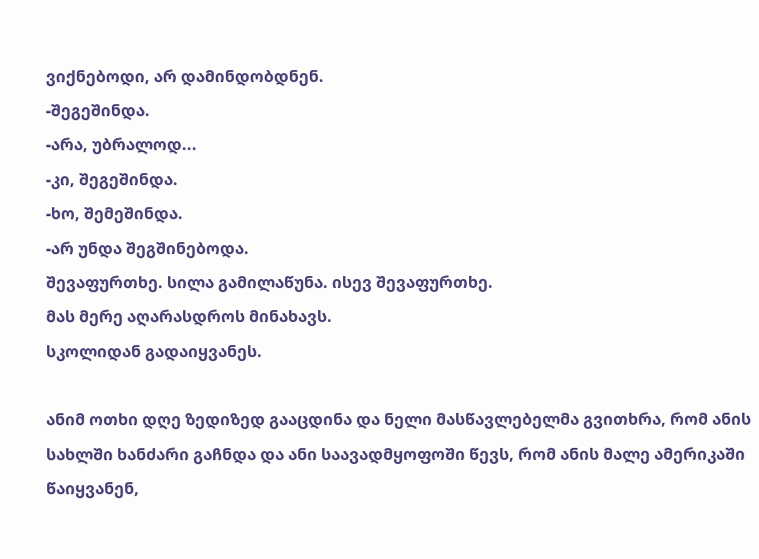ვიქნებოდი, არ დამინდობდნენ.
-შეგეშინდა.
-არა, უბრალოდ...
-კი, შეგეშინდა.
-ხო, შემეშინდა.
-არ უნდა შეგშინებოდა.
შევაფურთხე. სილა გამილაწუნა. ისევ შევაფურთხე.
მას მერე აღარასდროს მინახავს.
სკოლიდან გადაიყვანეს.

ანიმ ოთხი დღე ზედიზედ გააცდინა და ნელი მასწავლებელმა გვითხრა, რომ ანის სახლში ხანძარი გაჩნდა და ანი საავადმყოფოში წევს, რომ ანის მალე ამერიკაში წაიყვანენ,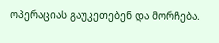ოპერაციას გაუკეთებენ და მორჩება.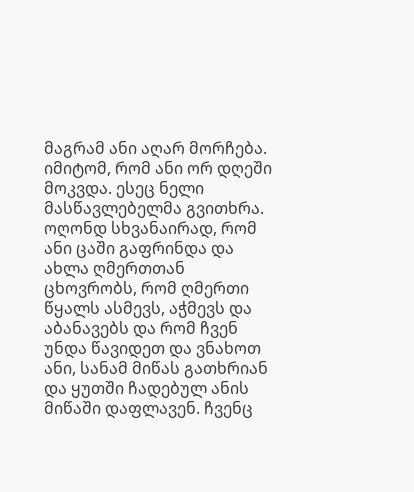მაგრამ ანი აღარ მორჩება. იმიტომ, რომ ანი ორ დღეში მოკვდა. ესეც ნელი მასწავლებელმა გვითხრა. ოღონდ სხვანაირად, რომ ანი ცაში გაფრინდა და ახლა ღმერთთან ცხოვრობს, რომ ღმერთი წყალს ასმევს, აჭმევს და აბანავებს და რომ ჩვენ უნდა წავიდეთ და ვნახოთ ანი, სანამ მიწას გათხრიან და ყუთში ჩადებულ ანის მიწაში დაფლავენ. ჩვენც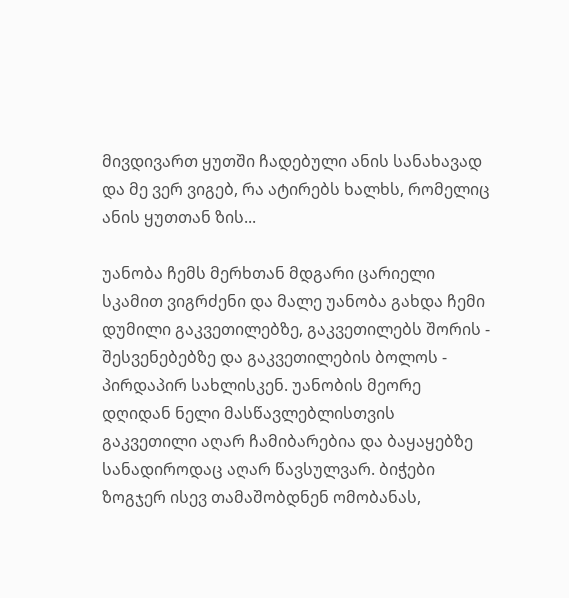მივდივართ ყუთში ჩადებული ანის სანახავად და მე ვერ ვიგებ, რა ატირებს ხალხს, რომელიც ანის ყუთთან ზის...

უანობა ჩემს მერხთან მდგარი ცარიელი სკამით ვიგრძენი და მალე უანობა გახდა ჩემი დუმილი გაკვეთილებზე, გაკვეთილებს შორის - შესვენებებზე და გაკვეთილების ბოლოს - პირდაპირ სახლისკენ. უანობის მეორე დღიდან ნელი მასწავლებლისთვის გაკვეთილი აღარ ჩამიბარებია და ბაყაყებზე სანადიროდაც აღარ წავსულვარ. ბიჭები ზოგჯერ ისევ თამაშობდნენ ომობანას,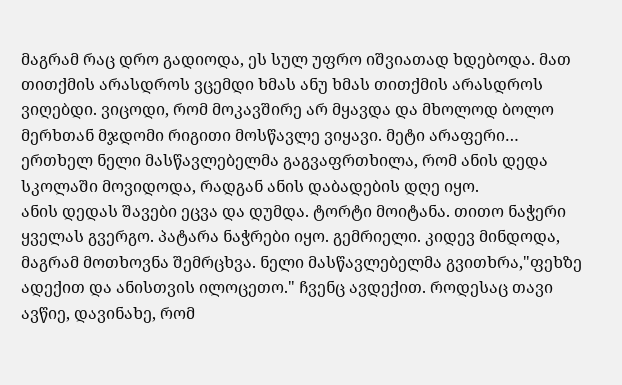მაგრამ რაც დრო გადიოდა, ეს სულ უფრო იშვიათად ხდებოდა. მათ თითქმის არასდროს ვცემდი ხმას ანუ ხმას თითქმის არასდროს ვიღებდი. ვიცოდი, რომ მოკავშირე არ მყავდა და მხოლოდ ბოლო მერხთან მჯდომი რიგითი მოსწავლე ვიყავი. მეტი არაფერი…
ერთხელ ნელი მასწავლებელმა გაგვაფრთხილა, რომ ანის დედა სკოლაში მოვიდოდა, რადგან ანის დაბადების დღე იყო.
ანის დედას შავები ეცვა და დუმდა. ტორტი მოიტანა. თითო ნაჭერი ყველას გვერგო. პატარა ნაჭრები იყო. გემრიელი. კიდევ მინდოდა, მაგრამ მოთხოვნა შემრცხვა. ნელი მასწავლებელმა გვითხრა,"ფეხზე ადექით და ანისთვის ილოცეთო." ჩვენც ავდექით. როდესაც თავი ავწიე, დავინახე, რომ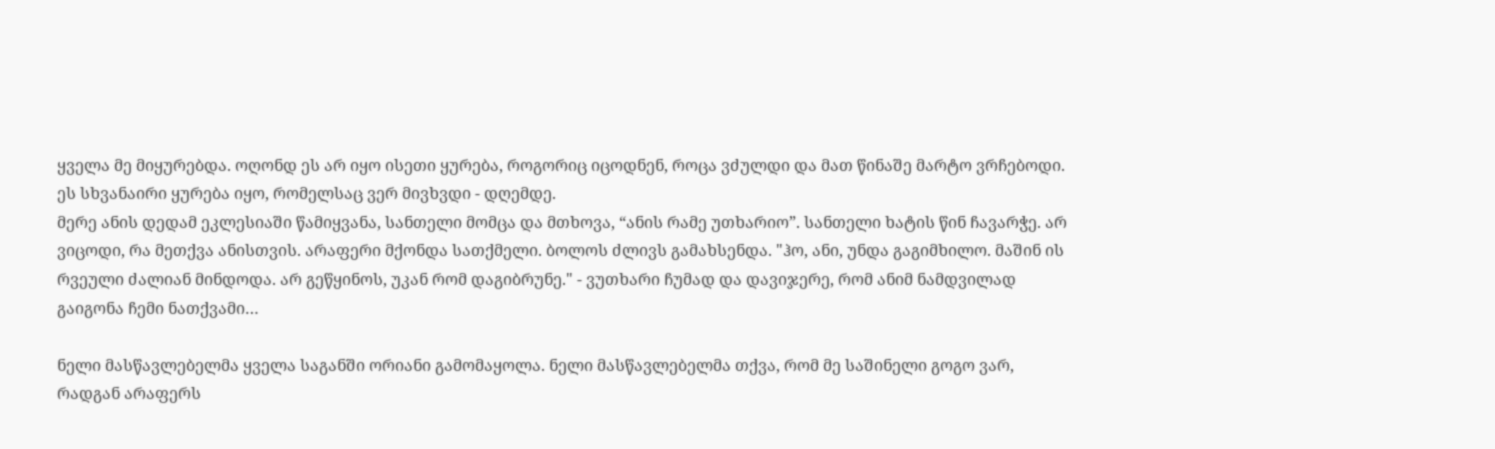ყველა მე მიყურებდა. ოღონდ ეს არ იყო ისეთი ყურება, როგორიც იცოდნენ, როცა ვძულდი და მათ წინაშე მარტო ვრჩებოდი. ეს სხვანაირი ყურება იყო, რომელსაც ვერ მივხვდი - დღემდე.
მერე ანის დედამ ეკლესიაში წამიყვანა, სანთელი მომცა და მთხოვა, “ანის რამე უთხარიო”. სანთელი ხატის წინ ჩავარჭე. არ ვიცოდი, რა მეთქვა ანისთვის. არაფერი მქონდა სათქმელი. ბოლოს ძლივს გამახსენდა. "ჰო, ანი, უნდა გაგიმხილო. მაშინ ის რვეული ძალიან მინდოდა. არ გეწყინოს, უკან რომ დაგიბრუნე." - ვუთხარი ჩუმად და დავიჯერე, რომ ანიმ ნამდვილად გაიგონა ჩემი ნათქვამი…

ნელი მასწავლებელმა ყველა საგანში ორიანი გამომაყოლა. ნელი მასწავლებელმა თქვა, რომ მე საშინელი გოგო ვარ, რადგან არაფერს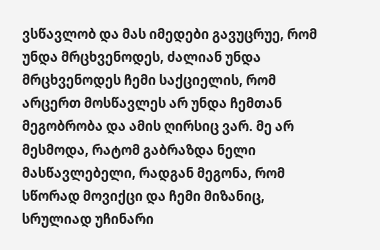ვსწავლობ და მას იმედები გავუცრუე, რომ უნდა მრცხვენოდეს, ძალიან უნდა მრცხვენოდეს ჩემი საქციელის, რომ არცერთ მოსწავლეს არ უნდა ჩემთან მეგობრობა და ამის ღირსიც ვარ. მე არ მესმოდა, რატომ გაბრაზდა ნელი მასწავლებელი, რადგან მეგონა, რომ სწორად მოვიქცი და ჩემი მიზანიც, სრულიად უჩინარი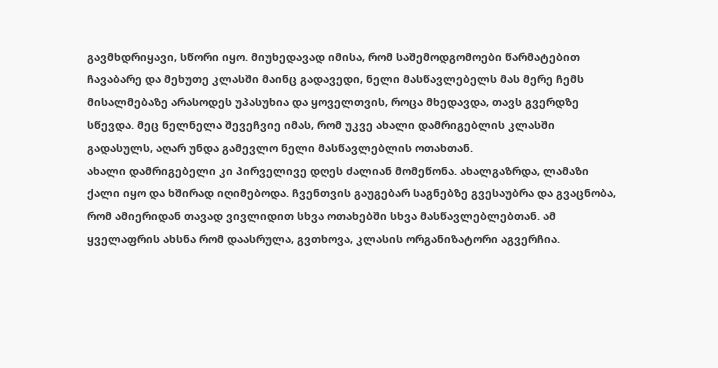გავმხდრიყავი, სწორი იყო. მიუხედავად იმისა, რომ საშემოდგომოები წარმატებით ჩავაბარე და მეხუთე კლასში მაინც გადავედი, ნელი მასწავლებელს მას მერე ჩემს მისალმებაზე არასოდეს უპასუხია და ყოველთვის, როცა მხედავდა, თავს გვერდზე სწევდა. მეც ნელნელა შევეჩვიე იმას, რომ უკვე ახალი დამრიგებლის კლასში გადასულს, აღარ უნდა გამევლო ნელი მასწავლებლის ოთახთან.
ახალი დამრიგებელი კი პირველივე დღეს ძალიან მომეწონა. ახალგაზრდა, ლამაზი ქალი იყო და ხშირად იღიმებოდა. ჩვენთვის გაუგებარ საგნებზე გვესაუბრა და გვაცნობა, რომ ამიერიდან თავად ვივლიდით სხვა ოთახებში სხვა მასწავლებლებთან. ამ ყველაფრის ახსნა რომ დაასრულა, გვთხოვა, კლასის ორგანიზატორი აგვერჩია.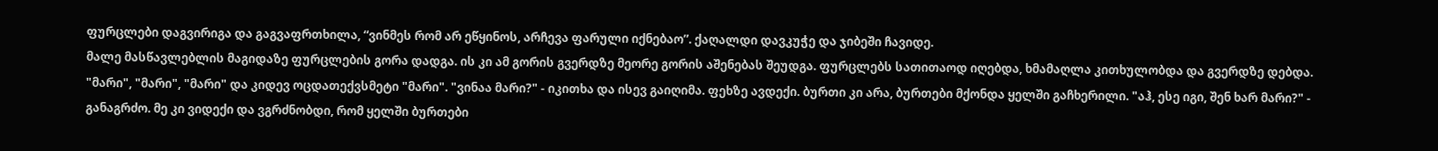ფურცლები დაგვირიგა და გაგვაფრთხილა, “ვინმეს რომ არ ეწყინოს, არჩევა ფარული იქნებაო”. ქაღალდი დავკუჭე და ჯიბეში ჩავიდე.
მალე მასწავლებლის მაგიდაზე ფურცლების გორა დადგა. ის კი ამ გორის გვერდზე მეორე გორის აშენებას შეუდგა. ფურცლებს სათითაოდ იღებდა, ხმამაღლა კითხულობდა და გვერდზე დებდა. "მარი", "მარი", "მარი" და კიდევ ოცდათექვსმეტი "მარი". "ვინაა მარი?" - იკითხა და ისევ გაიღიმა. ფეხზე ავდექი. ბურთი კი არა, ბურთები მქონდა ყელში გაჩხერილი. "აჰ, ესე იგი, შენ ხარ მარი?" - განაგრძო. მე კი ვიდექი და ვგრძნობდი, რომ ყელში ბურთები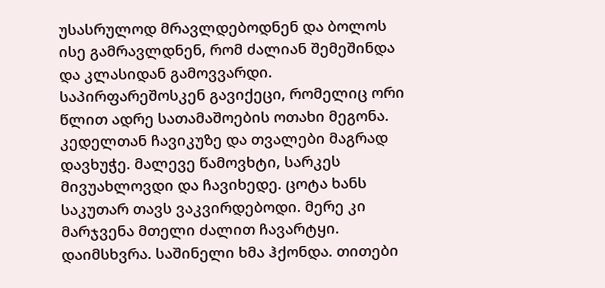უსასრულოდ მრავლდებოდნენ და ბოლოს ისე გამრავლდნენ, რომ ძალიან შემეშინდა და კლასიდან გამოვვარდი. საპირფარეშოსკენ გავიქეცი, რომელიც ორი წლით ადრე სათამაშოების ოთახი მეგონა. კედელთან ჩავიკუზე და თვალები მაგრად დავხუჭე. მალევე წამოვხტი, სარკეს მივუახლოვდი და ჩავიხედე. ცოტა ხანს საკუთარ თავს ვაკვირდებოდი. მერე კი მარჯვენა მთელი ძალით ჩავარტყი. დაიმსხვრა. საშინელი ხმა ჰქონდა. თითები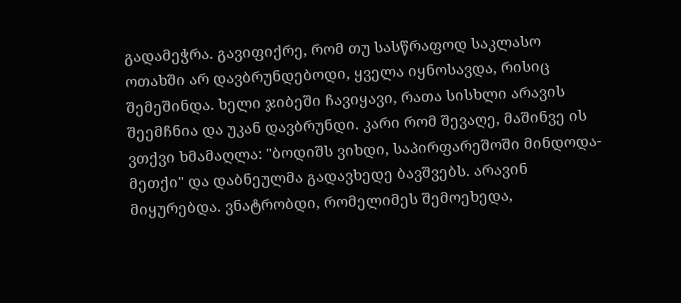გადამეჭრა. გავიფიქრე, რომ თუ სასწრაფოდ საკლასო ოთახში არ დავბრუნდებოდი, ყველა იყნოსავდა, რისიც შემეშინდა. ხელი ჯიბეში ჩავიყავი, რათა სისხლი არავის შეემჩნია და უკან დავბრუნდი. კარი რომ შევაღე, მაშინვე ის ვთქვი ხმამაღლა: "ბოდიშს ვიხდი, საპირფარეშოში მინდოდა-მეთქი" და დაბნეულმა გადავხედე ბავშვებს. არავინ მიყურებდა. ვნატრობდი, რომელიმეს შემოეხედა,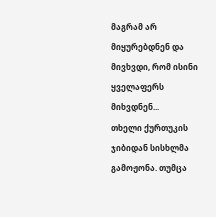მაგრამ არ მიყურებდნენ და მივხვდი, რომ ისინი ყველაფერს მიხვდნენ...
თხელი ქურთუკის ჯიბიდან სისხლმა გამოჟონა. თუმცა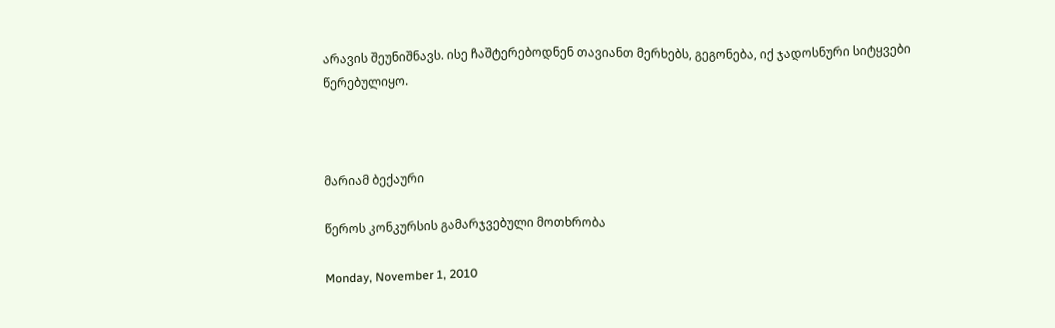არავის შეუნიშნავს. ისე ჩაშტერებოდნენ თავიანთ მერხებს, გეგონება, იქ ჯადოსნური სიტყვები წერებულიყო.



მარიამ ბექაური

წეროს კონკურსის გამარჯვებული მოთხრობა

Monday, November 1, 2010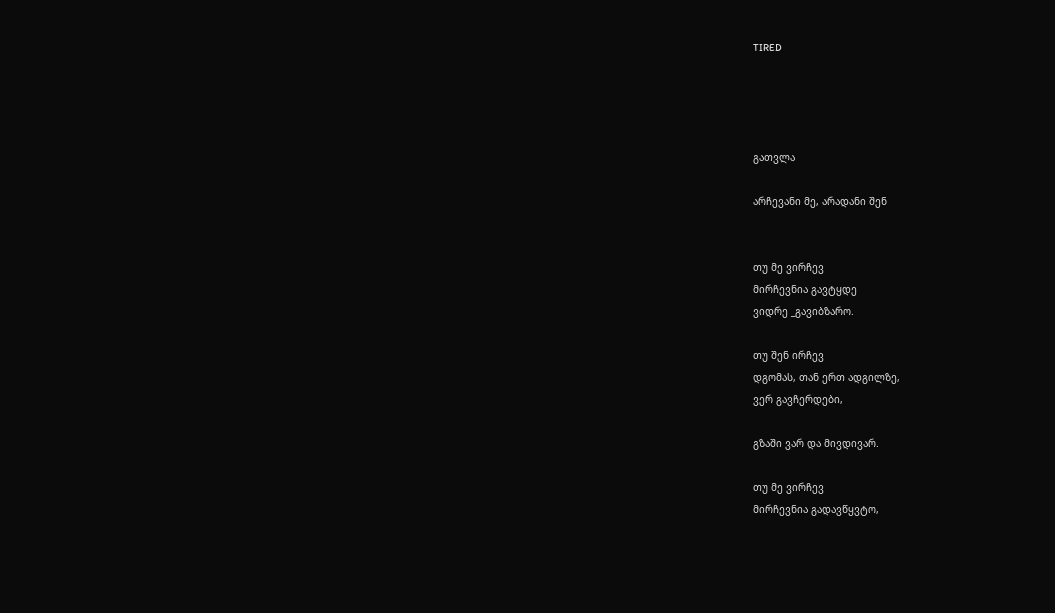TIRED




გათვლა

არჩევანი მე, არადანი შენ


თუ მე ვირჩევ
მირჩევნია გავტყდე
ვიდრე _გავიბზარო.

თუ შენ ირჩევ
დგომას, თან ერთ ადგილზე,
ვერ გავჩერდები,

გზაში ვარ და მივდივარ.

თუ მე ვირჩევ
მირჩევნია გადავწყვტო,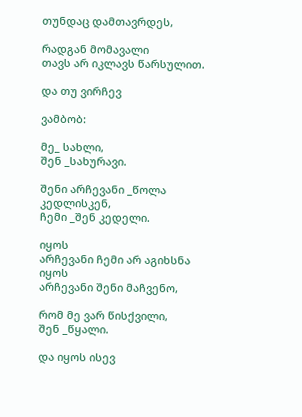თუნდაც დამთავრდეს,

რადგან მომავალი
თავს არ იკლავს წარსულით.

და თუ ვირჩევ

ვამბობ:

მე_ სახლი,
შენ _სახურავი.

შენი არჩევანი _წოლა კედლისკენ,
ჩემი _შენ კედელი.

იყოს
არჩევანი ჩემი არ აგიხსნა
იყოს
არჩევანი შენი მაჩვენო,

რომ მე ვარ წისქვილი,
შენ _წყალი.

და იყოს ისევ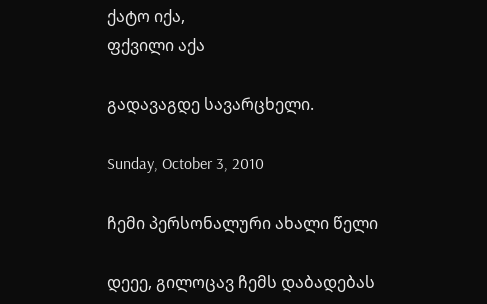ქატო იქა,
ფქვილი აქა

გადავაგდე სავარცხელი.

Sunday, October 3, 2010

ჩემი პერსონალური ახალი წელი

დეეე, გილოცავ ჩემს დაბადებას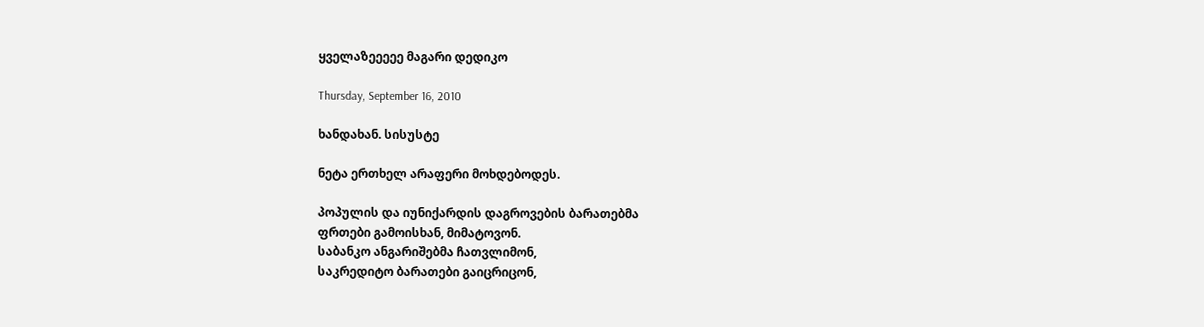ყველაზეეეეე მაგარი დედიკო

Thursday, September 16, 2010

ხანდახან. სისუსტე

ნეტა ერთხელ არაფერი მოხდებოდეს.

პოპულის და იუნიქარდის დაგროვების ბარათებმა
ფრთები გამოისხან, მიმატოვონ.
საბანკო ანგარიშებმა ჩათვლიმონ,
საკრედიტო ბარათები გაიცრიცონ,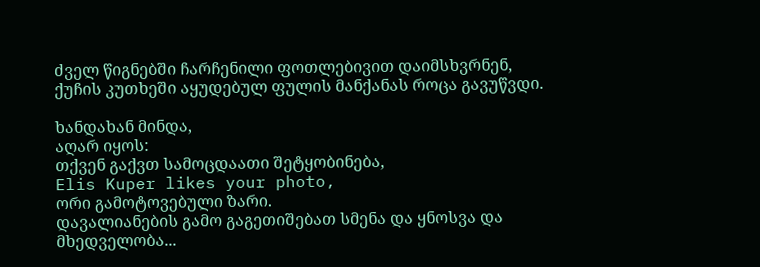ძველ წიგნებში ჩარჩენილი ფოთლებივით დაიმსხვრნენ,
ქუჩის კუთხეში აყუდებულ ფულის მანქანას როცა გავუწვდი.

ხანდახან მინდა,
აღარ იყოს:
თქვენ გაქვთ სამოცდაათი შეტყობინება,
Elis Kuper likes your photo,
ორი გამოტოვებული ზარი.
დავალიანების გამო გაგეთიშებათ სმენა და ყნოსვა და მხედველობა...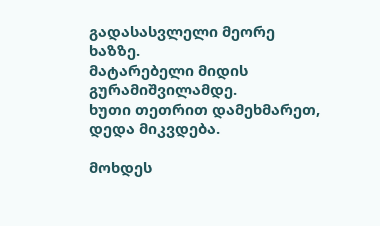გადასასვლელი მეორე ხაზზე.
მატარებელი მიდის გურამიშვილამდე.
ხუთი თეთრით დამეხმარეთ,
დედა მიკვდება.

მოხდეს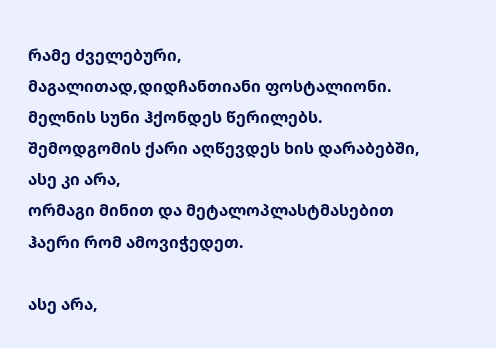რამე ძველებური,
მაგალითად,დიდჩანთიანი ფოსტალიონი.
მელნის სუნი ჰქონდეს წერილებს.
შემოდგომის ქარი აღწევდეს ხის დარაბებში,
ასე კი არა,
ორმაგი მინით და მეტალოპლასტმასებით
ჰაერი რომ ამოვიჭედეთ.

ასე არა,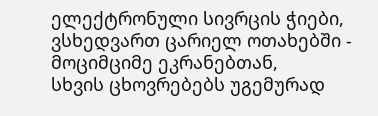ელექტრონული სივრცის ჭიები,
ვსხედვართ ცარიელ ოთახებში - მოციმციმე ეკრანებთან,
სხვის ცხოვრებებს უგემურად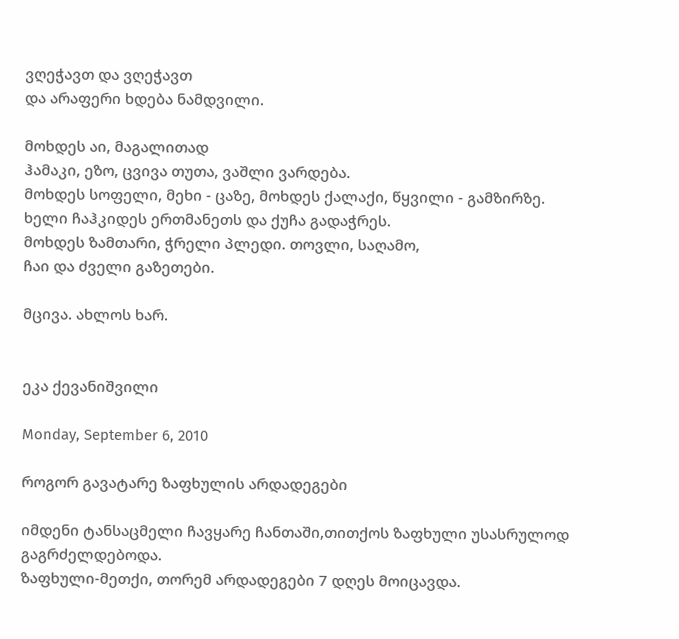ვღეჭავთ და ვღეჭავთ
და არაფერი ხდება ნამდვილი.

მოხდეს აი, მაგალითად
ჰამაკი, ეზო, ცვივა თუთა, ვაშლი ვარდება.
მოხდეს სოფელი, მეხი - ცაზე, მოხდეს ქალაქი, წყვილი - გამზირზე.
ხელი ჩაჰკიდეს ერთმანეთს და ქუჩა გადაჭრეს.
მოხდეს ზამთარი, ჭრელი პლედი. თოვლი, საღამო,
ჩაი და ძველი გაზეთები.

მცივა. ახლოს ხარ.


ეკა ქევანიშვილი

Monday, September 6, 2010

როგორ გავატარე ზაფხულის არდადეგები

იმდენი ტანსაცმელი ჩავყარე ჩანთაში,თითქოს ზაფხული უსასრულოდ გაგრძელდებოდა.
ზაფხული-მეთქი, თორემ არდადეგები 7 დღეს მოიცავდა.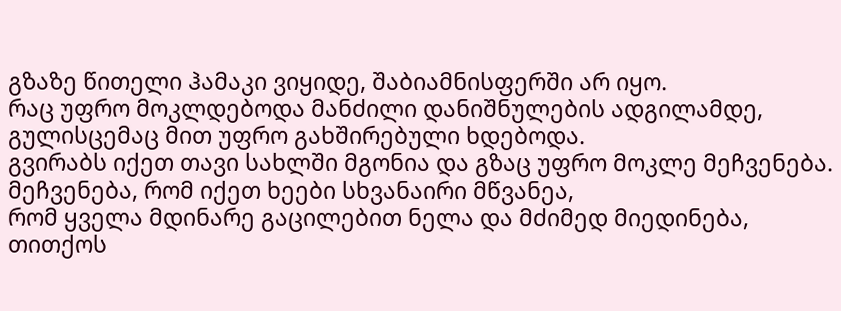გზაზე წითელი ჰამაკი ვიყიდე, შაბიამნისფერში არ იყო.
რაც უფრო მოკლდებოდა მანძილი დანიშნულების ადგილამდე, გულისცემაც მით უფრო გახშირებული ხდებოდა.
გვირაბს იქეთ თავი სახლში მგონია და გზაც უფრო მოკლე მეჩვენება.
მეჩვენება, რომ იქეთ ხეები სხვანაირი მწვანეა,
რომ ყველა მდინარე გაცილებით ნელა და მძიმედ მიედინება, თითქოს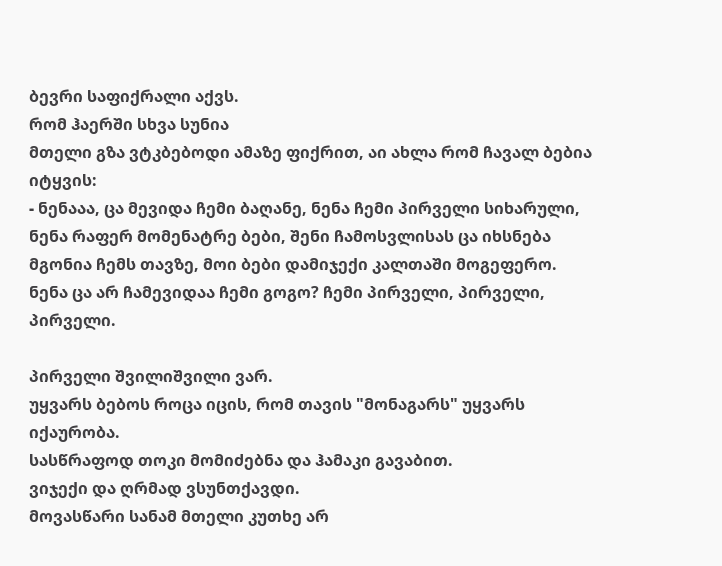ბევრი საფიქრალი აქვს.
რომ ჰაერში სხვა სუნია
მთელი გზა ვტკბებოდი ამაზე ფიქრით, აი ახლა რომ ჩავალ ბებია იტყვის:
- ნენააა, ცა მევიდა ჩემი ბაღანე, ნენა ჩემი პირველი სიხარული, ნენა რაფერ მომენატრე ბები, შენი ჩამოსვლისას ცა იხსნება მგონია ჩემს თავზე, მოი ბები დამიჯექი კალთაში მოგეფერო.
ნენა ცა არ ჩამევიდაა ჩემი გოგო? ჩემი პირველი, პირველი, პირველი.

პირველი შვილიშვილი ვარ.
უყვარს ბებოს როცა იცის, რომ თავის "მონაგარს" უყვარს იქაურობა.
სასწრაფოდ თოკი მომიძებნა და ჰამაკი გავაბით.
ვიჯექი და ღრმად ვსუნთქავდი.
მოვასწარი სანამ მთელი კუთხე არ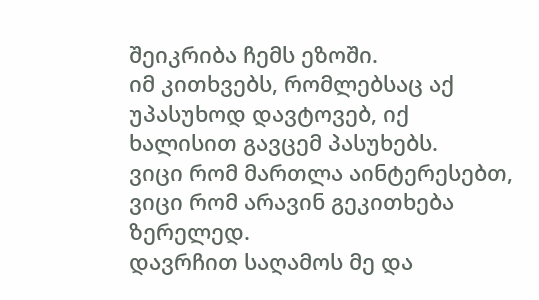შეიკრიბა ჩემს ეზოში.
იმ კითხვებს, რომლებსაც აქ უპასუხოდ დავტოვებ, იქ ხალისით გავცემ პასუხებს.
ვიცი რომ მართლა აინტერესებთ, ვიცი რომ არავინ გეკითხება ზერელედ.
დავრჩით საღამოს მე და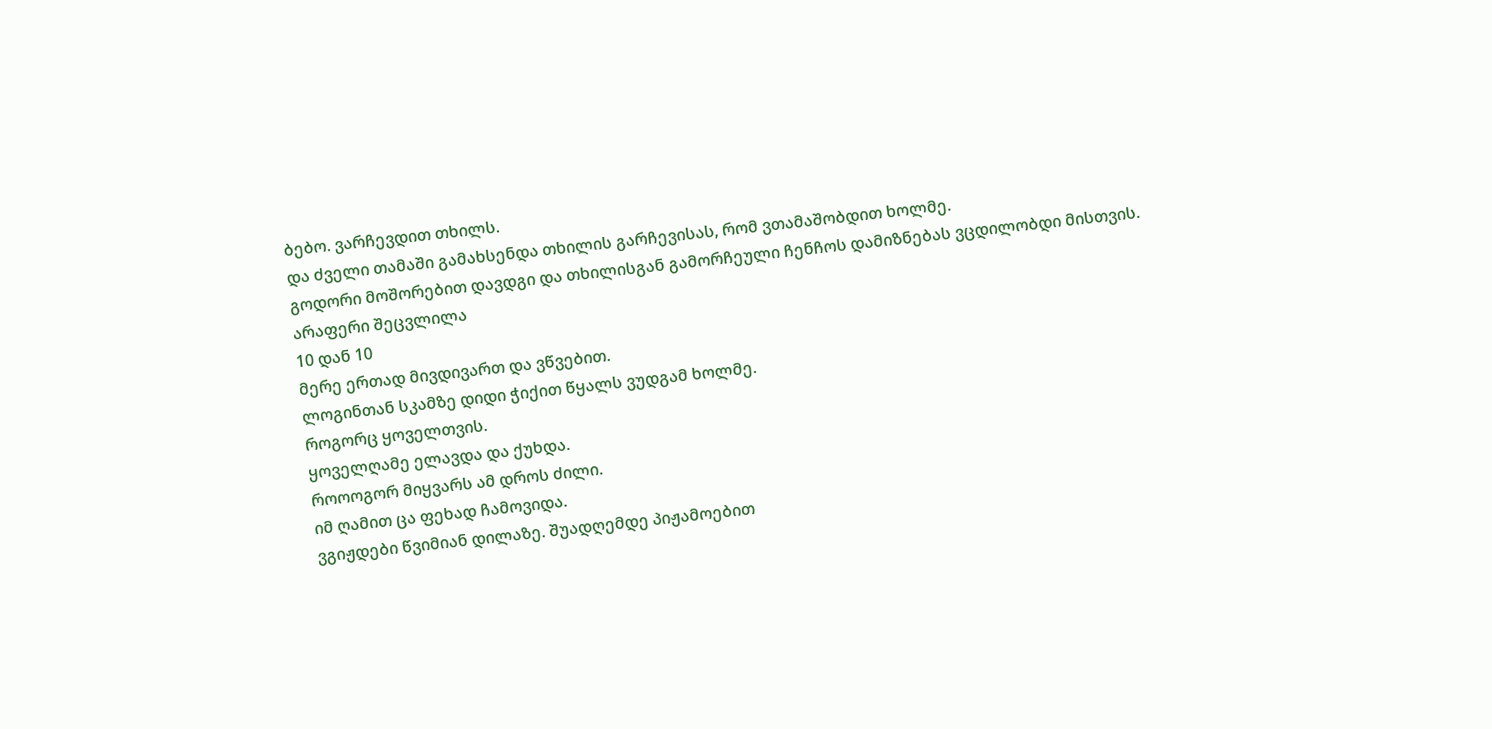ბებო. ვარჩევდით თხილს.
და ძველი თამაში გამახსენდა თხილის გარჩევისას, რომ ვთამაშობდით ხოლმე.
გოდორი მოშორებით დავდგი და თხილისგან გამორჩეული ჩენჩოს დამიზნებას ვცდილობდი მისთვის.
არაფერი შეცვლილა
10 დან 10
მერე ერთად მივდივართ და ვწვებით.
ლოგინთან სკამზე დიდი ჭიქით წყალს ვუდგამ ხოლმე.
როგორც ყოველთვის.
ყოველღამე ელავდა და ქუხდა.
როოოგორ მიყვარს ამ დროს ძილი.
იმ ღამით ცა ფეხად ჩამოვიდა.
ვგიჟდები წვიმიან დილაზე. შუადღემდე პიჟამოებით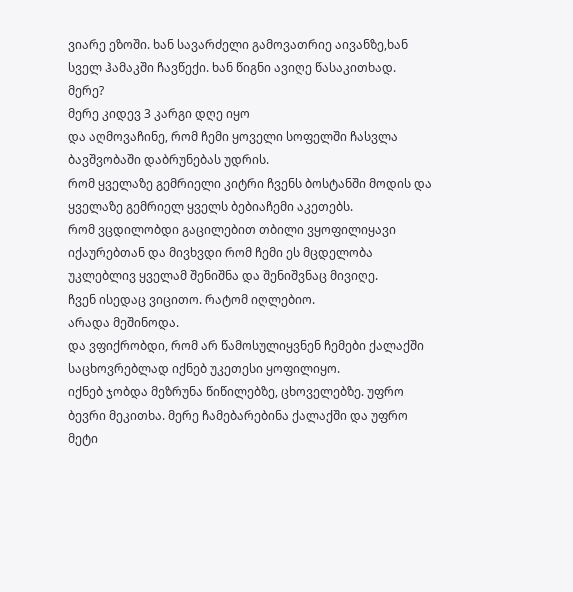ვიარე ეზოში. ხან სავარძელი გამოვათრიე აივანზე,ხან სველ ჰამაკში ჩავწექი. ხან წიგნი ავიღე წასაკითხად.
მერე?
მერე კიდევ 3 კარგი დღე იყო
და აღმოვაჩინე, რომ ჩემი ყოველი სოფელში ჩასვლა ბავშვობაში დაბრუნებას უდრის.
რომ ყველაზე გემრიელი კიტრი ჩვენს ბოსტანში მოდის და ყველაზე გემრიელ ყველს ბებიაჩემი აკეთებს.
რომ ვცდილობდი გაცილებით თბილი ვყოფილიყავი იქაურებთან და მივხვდი რომ ჩემი ეს მცდელობა უკლებლივ ყველამ შენიშნა და შენიშვნაც მივიღე.
ჩვენ ისედაც ვიცითო. რატომ იღლებიო.
არადა მეშინოდა.
და ვფიქრობდი, რომ არ წამოსულიყვნენ ჩემები ქალაქში საცხოვრებლად იქნებ უკეთესი ყოფილიყო.
იქნებ ჯობდა მეზრუნა წიწილებზე, ცხოველებზე. უფრო ბევრი მეკითხა. მერე ჩამებარებინა ქალაქში და უფრო მეტი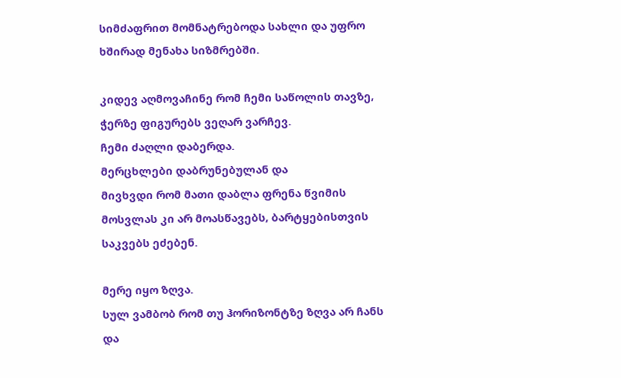სიმძაფრით მომნატრებოდა სახლი და უფრო ხშირად მენახა სიზმრებში.

კიდევ აღმოვაჩინე რომ ჩემი საწოლის თავზე, ჭერზე ფიგურებს ვეღარ ვარჩევ.
ჩემი ძაღლი დაბერდა.
მერცხლები დაბრუნებულან და
მივხვდი რომ მათი დაბლა ფრენა წვიმის მოსვლას კი არ მოასწავებს, ბარტყებისთვის საკვებს ეძებენ.

მერე იყო ზღვა.
სულ ვამბობ რომ თუ ჰორიზონტზე ზღვა არ ჩანს და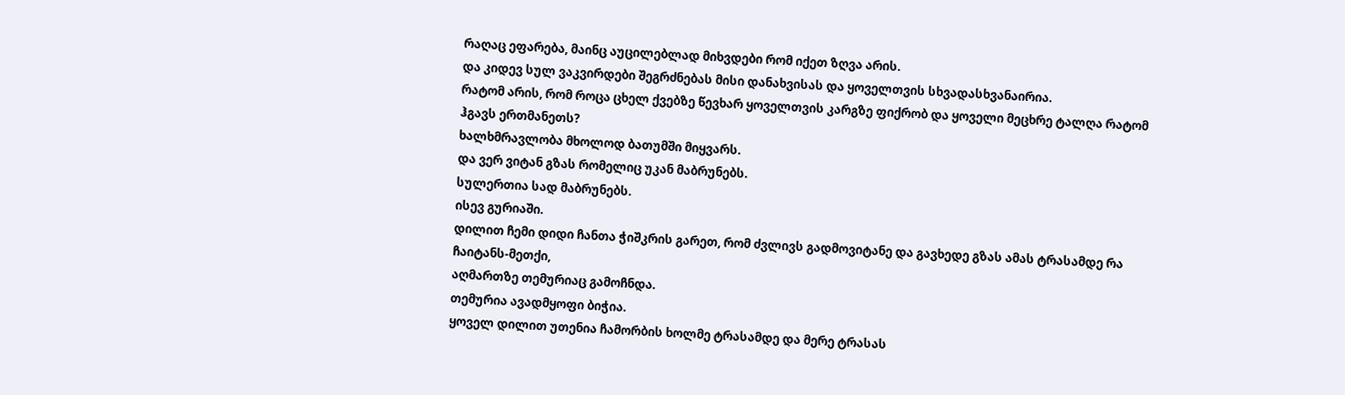რაღაც ეფარება, მაინც აუცილებლად მიხვდები რომ იქეთ ზღვა არის.
და კიდევ სულ ვაკვირდები შეგრძნებას მისი დანახვისას და ყოველთვის სხვადასხვანაირია.
რატომ არის, რომ როცა ცხელ ქვებზე წევხარ ყოველთვის კარგზე ფიქრობ და ყოველი მეცხრე ტალღა რატომ ჰგავს ერთმანეთს?
ხალხმრავლობა მხოლოდ ბათუმში მიყვარს.
და ვერ ვიტან გზას რომელიც უკან მაბრუნებს.
სულერთია სად მაბრუნებს.
ისევ გურიაში.
დილით ჩემი დიდი ჩანთა ჭიშკრის გარეთ, რომ ძვლივს გადმოვიტანე და გავხედე გზას ამას ტრასამდე რა ჩაიტანს-მეთქი,
აღმართზე თემურიაც გამოჩნდა.
თემურია ავადმყოფი ბიჭია.
ყოველ დილით უთენია ჩამორბის ხოლმე ტრასამდე და მერე ტრასას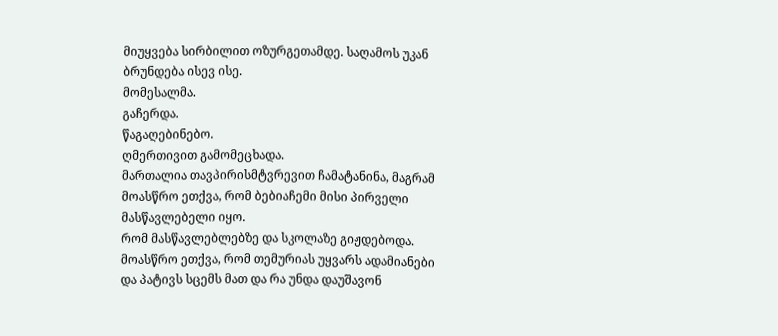მიუყვება სირბილით ოზურგეთამდე. საღამოს უკან ბრუნდება ისევ ისე.
მომესალმა.
გაჩერდა.
წაგაღებინებო.
ღმერთივით გამომეცხადა.
მართალია თავპირისმტვრევით ჩამატანინა, მაგრამ მოასწრო ეთქვა, რომ ბებიაჩემი მისი პირველი მასწავლებელი იყო.
რომ მასწავლებლებზე და სკოლაზე გიჟდებოდა.
მოასწრო ეთქვა, რომ თემურიას უყვარს ადამიანები და პატივს სცემს მათ და რა უნდა დაუშავონ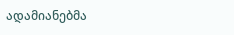ადამიანებმა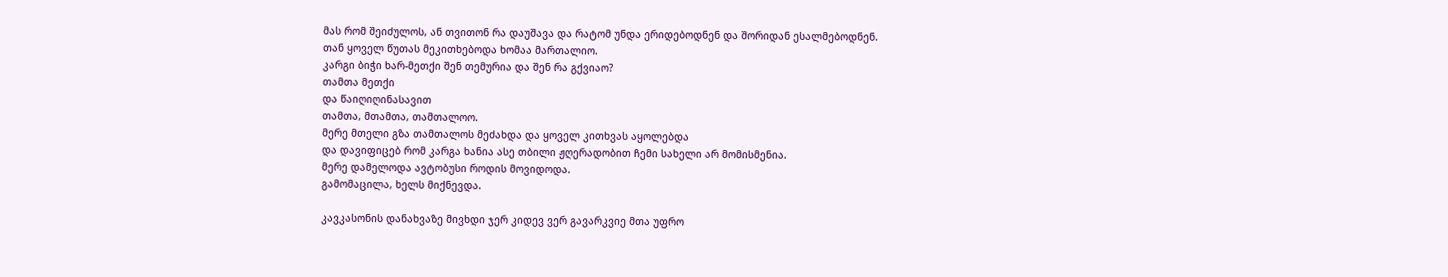მას რომ შეიძულოს, ან თვითონ რა დაუშავა და რატომ უნდა ერიდებოდნენ და შორიდან ესალმებოდნენ.
თან ყოველ წუთას მეკითხებოდა ხომაა მართალიო.
კარგი ბიჭი ხარ-მეთქი შენ თემურია და შენ რა გქვიაო?
თამთა მეთქი
და წაიღიღინასავით
თამთა, მთამთა, თამთალოო.
მერე მთელი გზა თამთალოს მეძახდა და ყოველ კითხვას აყოლებდა
და დავიფიცებ რომ კარგა ხანია ასე თბილი ჟღერადობით ჩემი სახელი არ მომისმენია.
მერე დამელოდა ავტობუსი როდის მოვიდოდა.
გამომაცილა, ხელს მიქნევდა.

კავკასონის დანახვაზე მივხდი ჯერ კიდევ ვერ გავარკვიე მთა უფრო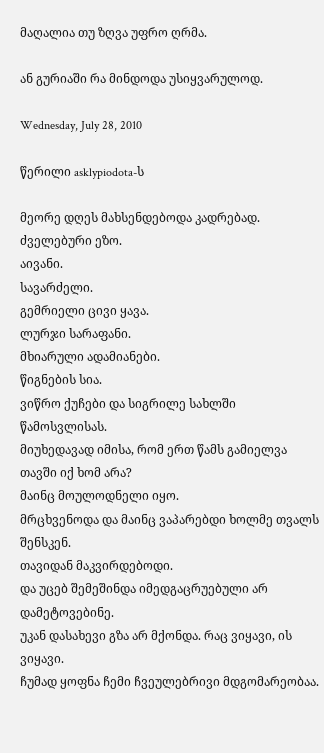მაღალია თუ ზღვა უფრო ღრმა.

ან გურიაში რა მინდოდა უსიყვარულოდ.

Wednesday, July 28, 2010

წერილი asklypiodota-ს

მეორე დღეს მახსენდებოდა კადრებად.
ძველებური ეზო.
აივანი.
სავარძელი.
გემრიელი ცივი ყავა.
ლურჯი სარაფანი.
მხიარული ადამიანები.
წიგნების სია.
ვიწრო ქუჩები და სიგრილე სახლში წამოსვლისას.
მიუხედავად იმისა, რომ ერთ წამს გამიელვა თავში იქ ხომ არა?
მაინც მოულოდნელი იყო.
მრცხვენოდა და მაინც ვაპარებდი ხოლმე თვალს შენსკენ.
თავიდან მაკვირდებოდი.
და უცებ შემეშინდა იმედგაცრუებული არ დამეტოვებინე.
უკან დასახევი გზა არ მქონდა. რაც ვიყავი, ის ვიყავი.
ჩუმად ყოფნა ჩემი ჩვეულებრივი მდგომარეობაა.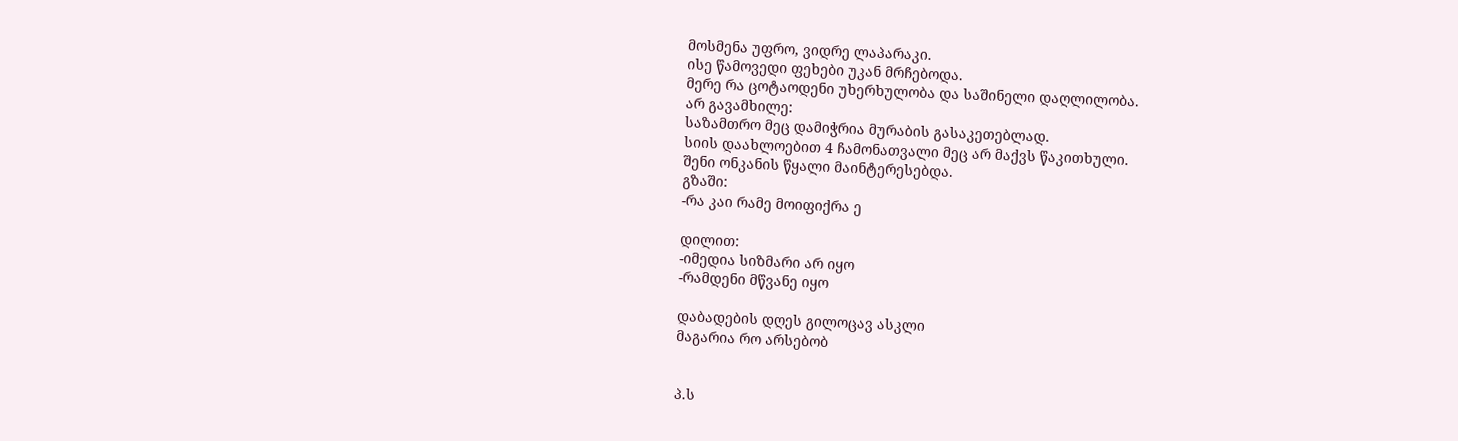მოსმენა უფრო, ვიდრე ლაპარაკი.
ისე წამოვედი ფეხები უკან მრჩებოდა.
მერე რა ცოტაოდენი უხერხულობა და საშინელი დაღლილობა.
არ გავამხილე:
საზამთრო მეც დამიჭრია მურაბის გასაკეთებლად.
სიის დაახლოებით 4 ჩამონათვალი მეც არ მაქვს წაკითხული.
შენი ონკანის წყალი მაინტერესებდა.
გზაში:
-რა კაი რამე მოიფიქრა ე

დილით:
-იმედია სიზმარი არ იყო
-რამდენი მწვანე იყო

დაბადების დღეს გილოცავ ასკლი
მაგარია რო არსებობ


პ.ს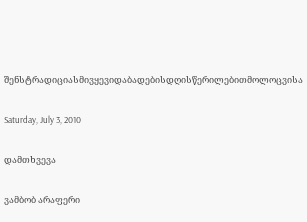შენსტრადიციასმივყევიდაბადებისდღისწერილებითმოლოცვისა

Saturday, July 3, 2010

დამთხვევა

ვამბობ არაფერი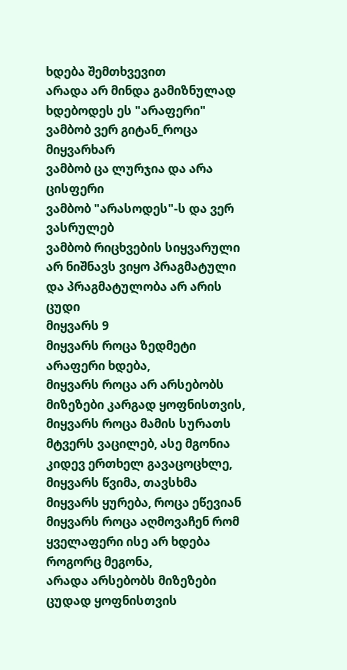ხდება შემთხვევით
არადა არ მინდა გამიზნულად ხდებოდეს ეს "არაფერი"
ვამბობ ვერ გიტან_როცა მიყვარხარ
ვამბობ ცა ლურჯია და არა ცისფერი
ვამბობ "არასოდეს"-ს და ვერ ვასრულებ
ვამბობ რიცხვების სიყვარული არ ნიშნავს ვიყო პრაგმატული და პრაგმატულობა არ არის ცუდი
მიყვარს 9
მიყვარს როცა ზედმეტი არაფერი ხდება,
მიყვარს როცა არ არსებობს მიზეზები კარგად ყოფნისთვის,
მიყვარს როცა მამის სურათს მტვერს ვაცილებ, ასე მგონია კიდევ ერთხელ გავაცოცხლე,
მიყვარს წვიმა, თავსხმა
მიყვარს ყურება, როცა ეწევიან
მიყვარს როცა აღმოვაჩენ რომ ყველაფერი ისე არ ხდება როგორც მეგონა,
არადა არსებობს მიზეზები ცუდად ყოფნისთვის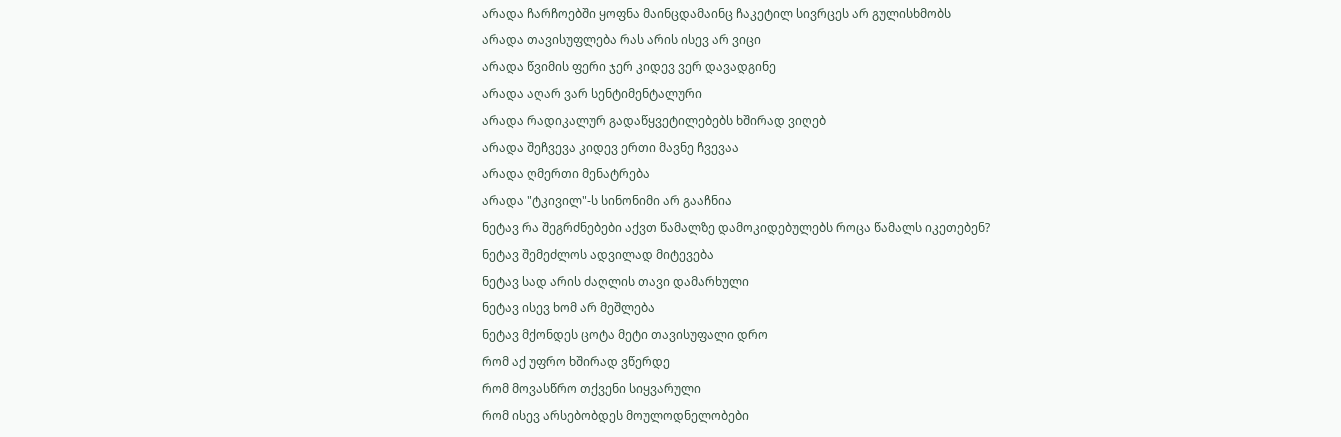არადა ჩარჩოებში ყოფნა მაინცდამაინც ჩაკეტილ სივრცეს არ გულისხმობს
არადა თავისუფლება რას არის ისევ არ ვიცი
არადა წვიმის ფერი ჯერ კიდევ ვერ დავადგინე
არადა აღარ ვარ სენტიმენტალური
არადა რადიკალურ გადაწყვეტილებებს ხშირად ვიღებ
არადა შეჩვევა კიდევ ერთი მავნე ჩვევაა
არადა ღმერთი მენატრება
არადა "ტკივილ"-ს სინონიმი არ გააჩნია
ნეტავ რა შეგრძნებები აქვთ წამალზე დამოკიდებულებს როცა წამალს იკეთებენ?
ნეტავ შემეძლოს ადვილად მიტევება
ნეტავ სად არის ძაღლის თავი დამარხული
ნეტავ ისევ ხომ არ მეშლება
ნეტავ მქონდეს ცოტა მეტი თავისუფალი დრო
რომ აქ უფრო ხშირად ვწერდე
რომ მოვასწრო თქვენი სიყვარული
რომ ისევ არსებობდეს მოულოდნელობები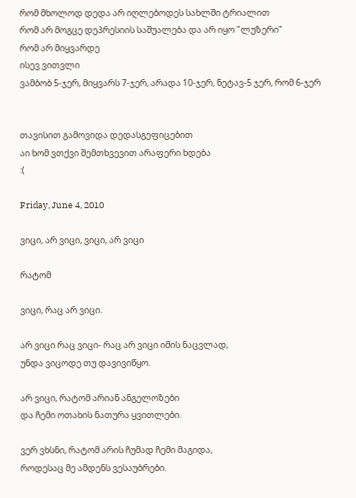რომ მხოლოდ დედა არ იღლებოდეს სახლში ტრიალით
რომ არ მოგცე დეპრესიის საშუალება და არ იყო "ლუზერი"
რომ არ მიყვარდე
ისევ ვითვლი
ვამბობ 5-ჯერ, მიყვარს 7-ჯერ, არადა 10-ჯერ, ნეტავ-5 ჯერ, რომ 6-ჯერ


თავისით გამოვიდა დედასგეფიცებით
აი ხომ ვთქვი შემთხვევით არაფერი ხდება
:(

Friday, June 4, 2010

ვიცი, არ ვიცი, ვიცი, არ ვიცი

რატომ

ვიცი, რაც არ ვიცი.

არ ვიცი რაც ვიცი- რაც არ ვიცი იმის ნაცვლად,
უნდა ვიცოდე თუ დავივიწყო.

არ ვიცი, რატომ არიან ანგელოზები
და ჩემი ოთახის ნათურა ყვითლები.

ვერ ვხსნი, რატომ არის ჩუმად ჩემი მაგიდა,
როდესაც მე ამდენს ვესაუბრები.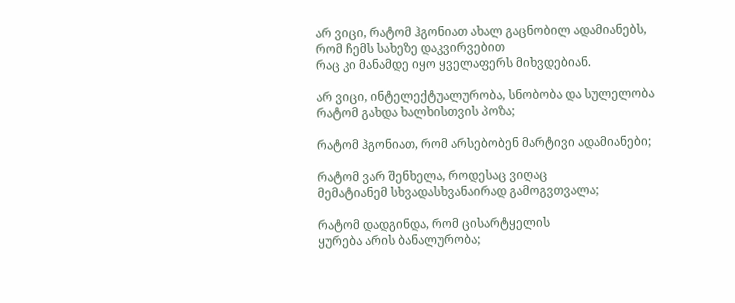არ ვიცი, რატომ ჰგონიათ ახალ გაცნობილ ადამიანებს,
რომ ჩემს სახეზე დაკვირვებით
რაც კი მანამდე იყო ყველაფერს მიხვდებიან.

არ ვიცი, ინტელექტუალურობა, სნობობა და სულელობა
რატომ გახდა ხალხისთვის პოზა;

რატომ ჰგონიათ, რომ არსებობენ მარტივი ადამიანები;

რატომ ვარ შენხელა, როდესაც ვიღაც
მემატიანემ სხვადასხვანაირად გამოგვთვალა;

რატომ დადგინდა, რომ ცისარტყელის
ყურება არის ბანალურობა;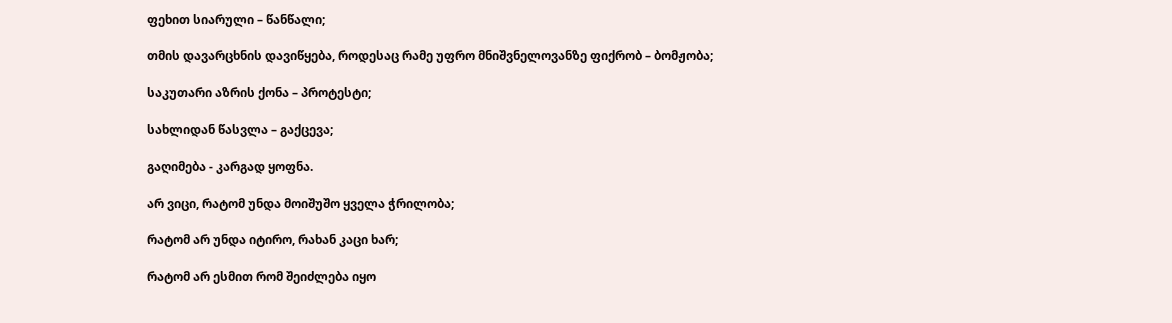ფეხით სიარული – წანწალი;

თმის დავარცხნის დავიწყება, როდესაც რამე უფრო მნიშვნელოვანზე ფიქრობ – ბომჟობა;

საკუთარი აზრის ქონა – პროტესტი;

სახლიდან წასვლა – გაქცევა;

გაღიმება - კარგად ყოფნა.

არ ვიცი, რატომ უნდა მოიშუშო ყველა ჭრილობა;

რატომ არ უნდა იტირო, რახან კაცი ხარ;

რატომ არ ესმით რომ შეიძლება იყო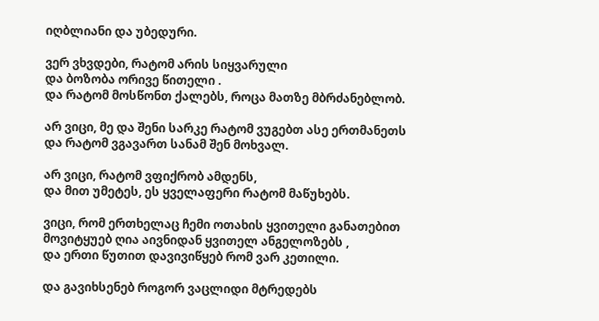იღბლიანი და უბედური.

ვერ ვხვდები, რატომ არის სიყვარული
და ბოზობა ორივე წითელი .
და რატომ მოსწონთ ქალებს, როცა მათზე მბრძანებლობ.

არ ვიცი, მე და შენი სარკე რატომ ვუგებთ ასე ერთმანეთს
და რატომ ვგავართ სანამ შენ მოხვალ.

არ ვიცი, რატომ ვფიქრობ ამდენს,
და მით უმეტეს, ეს ყველაფერი რატომ მაწუხებს.

ვიცი, რომ ერთხელაც ჩემი ოთახის ყვითელი განათებით
მოვიტყუებ ღია აივნიდან ყვითელ ანგელოზებს ,
და ერთი წუთით დავივიწყებ რომ ვარ კეთილი.

და გავიხსენებ როგორ ვაცლიდი მტრედებს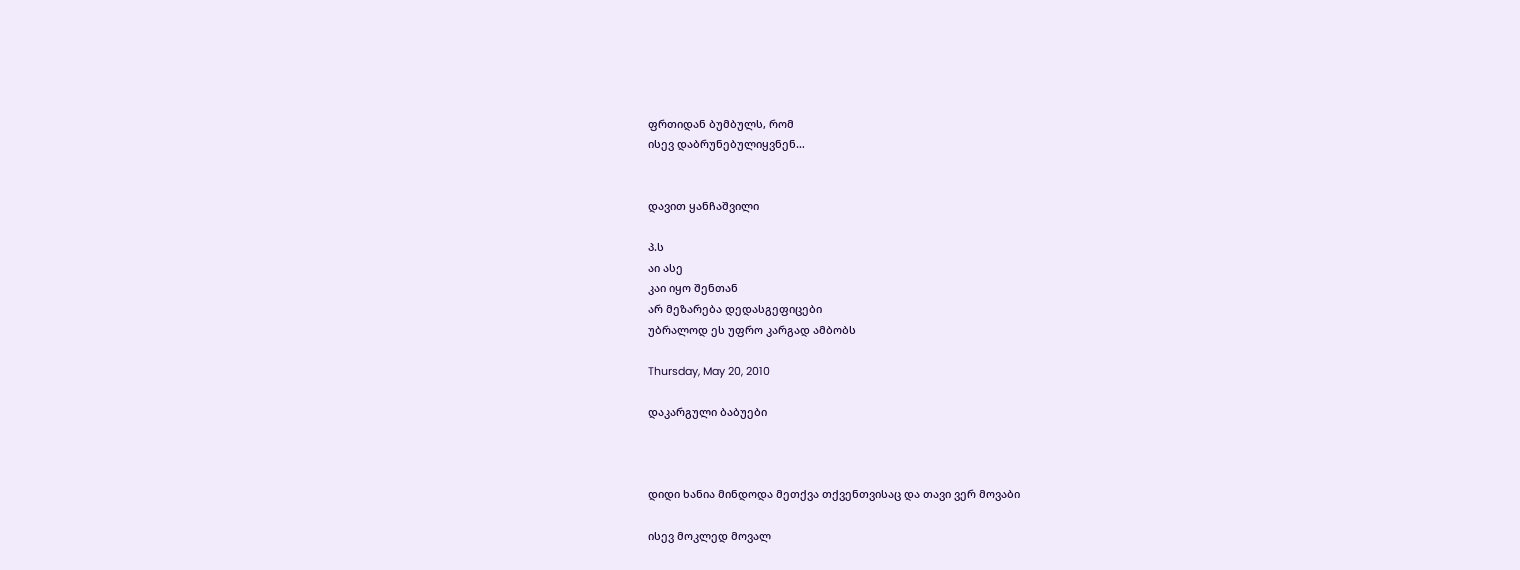ფრთიდან ბუმბულს, რომ
ისევ დაბრუნებულიყვნენ…


დავით ყანჩაშვილი

პ.ს
აი ასე
კაი იყო შენთან
არ მეზარება დედასგეფიცები
უბრალოდ ეს უფრო კარგად ამბობს

Thursday, May 20, 2010

დაკარგული ბაბუები



დიდი ხანია მინდოდა მეთქვა თქვენთვისაც და თავი ვერ მოვაბი

ისევ მოკლედ მოვალ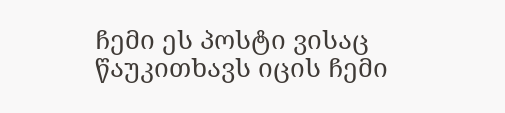ჩემი ეს პოსტი ვისაც წაუკითხავს იცის ჩემი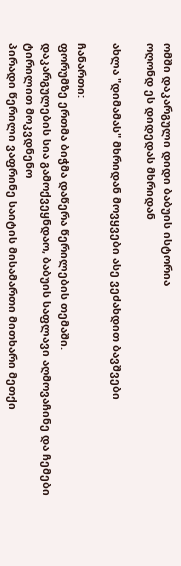ომში დაკარგული დიდი ბაბუის ისტორია
ოღონდ ეს დიდედას მხრიდან

ახლა "დიმამას" მხრიდან მოვყვები ასე ვეძახდით ბავშვები

ჩანართი:
ფორუმზე ერთმა ბიჭმა დაწერა წერილების თემაში.
დაკარგულების სია გამოქვეყნდაო, ბაბუის საფლავი აღმოვაჩინე და ჩემები ტირილით მოკვდნენო
პირადი წერილი ვაფრინე საიტის მისამართი მითხარი მეთქი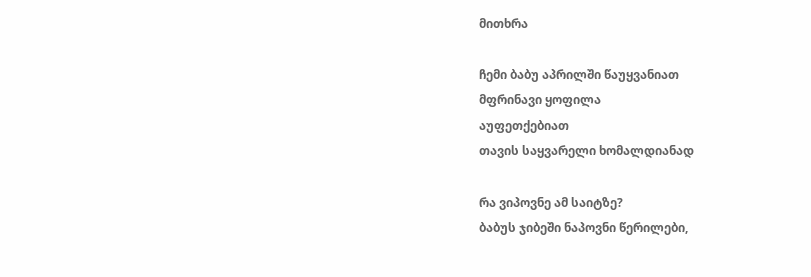მითხრა

ჩემი ბაბუ აპრილში წაუყვანიათ
მფრინავი ყოფილა
აუფეთქებიათ
თავის საყვარელი ხომალდიანად

რა ვიპოვნე ამ საიტზე?
ბაბუს ჯიბეში ნაპოვნი წერილები,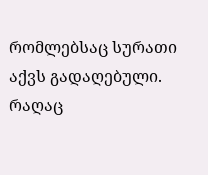რომლებსაც სურათი აქვს გადაღებული.
რაღაც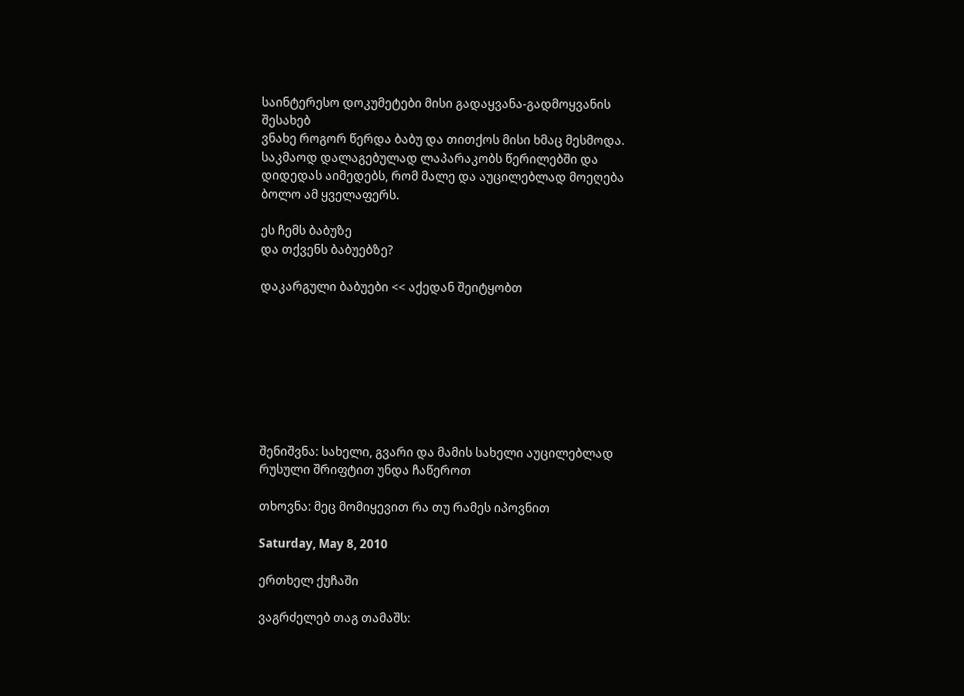საინტერესო დოკუმეტები მისი გადაყვანა-გადმოყვანის შესახებ
ვნახე როგორ წერდა ბაბუ და თითქოს მისი ხმაც მესმოდა.
საკმაოდ დალაგებულად ლაპარაკობს წერილებში და დიდედას აიმედებს, რომ მალე და აუცილებლად მოეღება ბოლო ამ ყველაფერს.

ეს ჩემს ბაბუზე
და თქვენს ბაბუებზე?

დაკარგული ბაბუები << აქედან შეიტყობთ








შენიშვნა: სახელი, გვარი და მამის სახელი აუცილებლად რუსული შრიფტით უნდა ჩაწეროთ

თხოვნა: მეც მომიყევით რა თუ რამეს იპოვნით

Saturday, May 8, 2010

ერთხელ ქუჩაში

ვაგრძელებ თაგ თამაშს: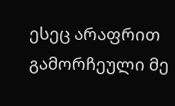ესეც არაფრით გამორჩეული მე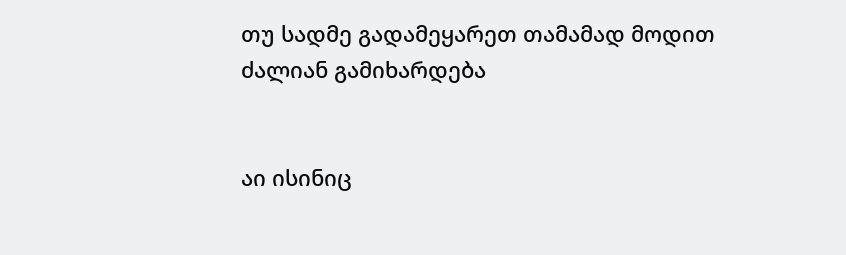თუ სადმე გადამეყარეთ თამამად მოდით
ძალიან გამიხარდება


აი ისინიც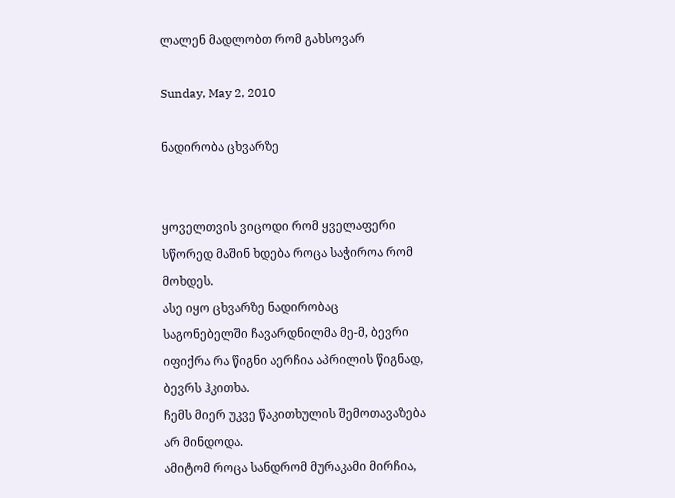ლალენ მადლობთ რომ გახსოვარ

Sunday, May 2, 2010

ნადირობა ცხვარზე


ყოველთვის ვიცოდი რომ ყველაფერი სწორედ მაშინ ხდება როცა საჭიროა რომ მოხდეს.
ასე იყო ცხვარზე ნადირობაც
საგონებელში ჩავარდნილმა მე-მ, ბევრი იფიქრა რა წიგნი აერჩია აპრილის წიგნად,
ბევრს ჰკითხა.
ჩემს მიერ უკვე წაკითხულის შემოთავაზება არ მინდოდა.
ამიტომ როცა სანდრომ მურაკამი მირჩია,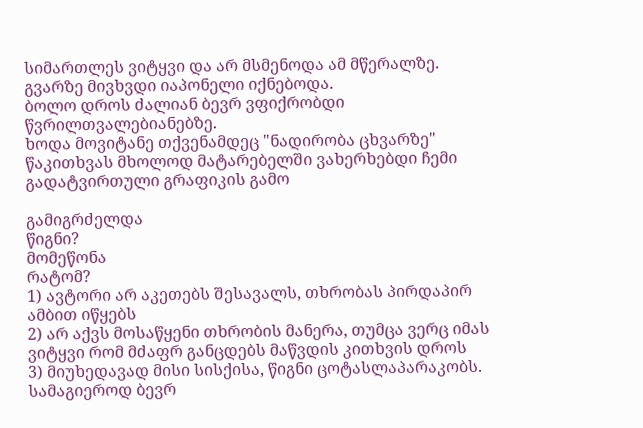სიმართლეს ვიტყვი და არ მსმენოდა ამ მწერალზე.
გვარზე მივხვდი იაპონელი იქნებოდა.
ბოლო დროს ძალიან ბევრ ვფიქრობდი წვრილთვალებიანებზე.
ხოდა მოვიტანე თქვენამდეც "ნადირობა ცხვარზე"
წაკითხვას მხოლოდ მატარებელში ვახერხებდი ჩემი გადატვირთული გრაფიკის გამო

გამიგრძელდა
წიგნი?
მომეწონა
რატომ?
1) ავტორი არ აკეთებს შესავალს, თხრობას პირდაპირ ამბით იწყებს
2) არ აქვს მოსაწყენი თხრობის მანერა, თუმცა ვერც იმას ვიტყვი რომ მძაფრ განცდებს მაწვდის კითხვის დროს
3) მიუხედავად მისი სისქისა, წიგნი ცოტასლაპარაკობს. სამაგიეროდ ბევრ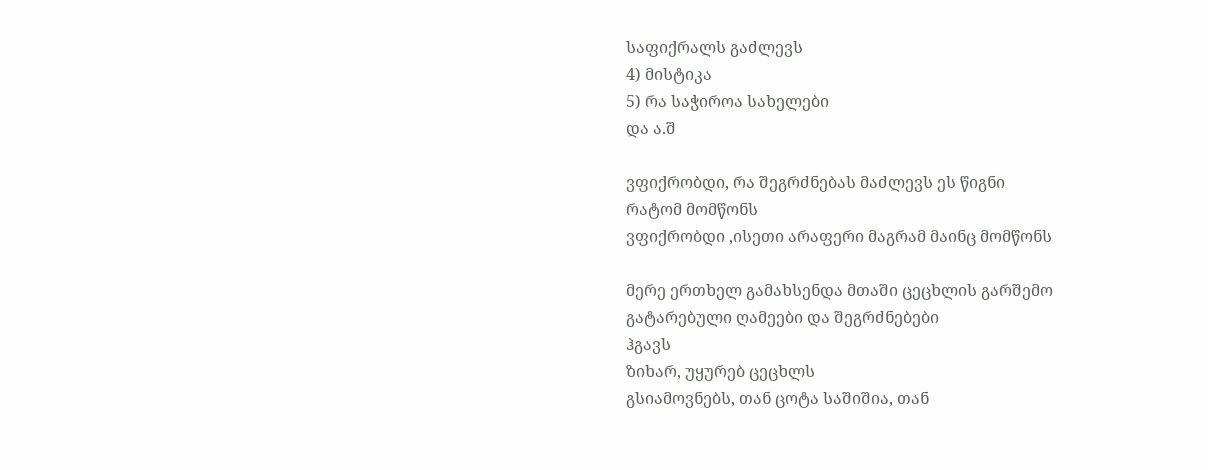საფიქრალს გაძლევს
4) მისტიკა
5) რა საჭიროა სახელები
და ა.შ

ვფიქრობდი, რა შეგრძნებას მაძლევს ეს წიგნი
რატომ მომწონს
ვფიქრობდი ,ისეთი არაფერი მაგრამ მაინც მომწონს

მერე ერთხელ გამახსენდა მთაში ცეცხლის გარშემო გატარებული ღამეები და შეგრძნებები
ჰგავს
ზიხარ, უყურებ ცეცხლს
გსიამოვნებს, თან ცოტა საშიშია, თან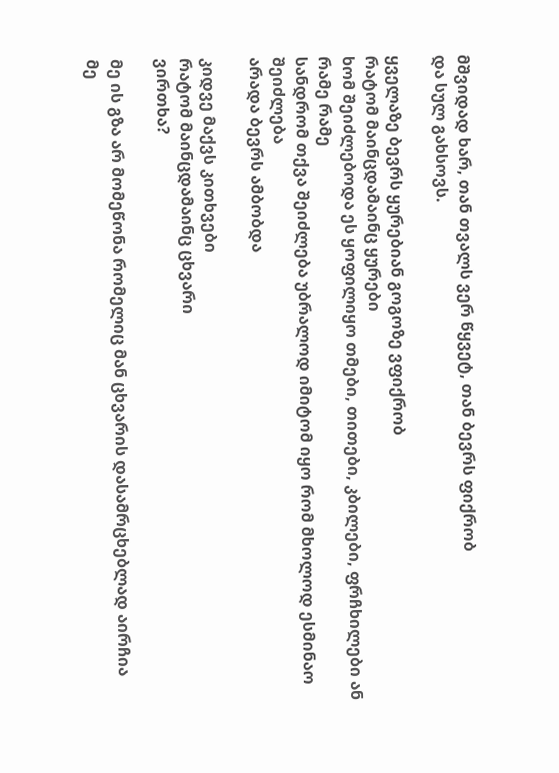მშვიდად ხარ, თან თვალს ვერ წყვეტ, თან ბევრს ფიქრობ
და სულ გახსოვს.

ყველაზე ბევრს ყურებიან გოგოზე ვფიქრობ
რატომ მაინცდამაინც ყურები
ხომ შეიძლებოდა ეს ყოფილიყო თმები, თითები, კბილები, ფრჩხილები ან რამე რამე
სანდრომ თქვა შეიძლება უბრალოდ იმიტომ იყო რომ მხოლოდ ესმინაო
შეიძლება
არადა ბევრს ამბობდა

კიდვე მაქვს კითხვები
რატომ მაინცდამაინც ცხვარი
ვირთხა?

მე ის გზა არ მომეწონა რომელიც მან ცხვარის დასამრცხებლად აირჩია
მე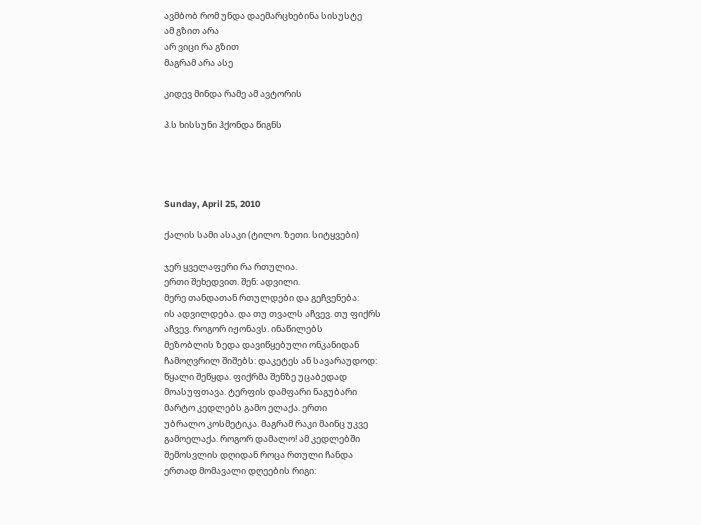ავმბობ რომ უნდა დაემარცხებინა სისუსტე
ამ გზით არა
არ ვიცი რა გზით
მაგრამ არა ასე

კიდევ მინდა რამე ამ ავტორის

პ.ს ხისსუნი ჰქონდა წიგნს




Sunday, April 25, 2010

ქალის სამი ასაკი (ტილო. ზეთი. სიტყვები)

ჯერ ყველაფერი რა რთულია.
ერთი შეხედვით. შენ: ადვილი.
მერე თანდათან რთულდები და გეჩვენება:
ის ადვილდება. და თუ თვალს აჩვევ. თუ ფიქრს
აჩვევ. როგორ იჟონავს. ინაწილებს
მეზობლის ზედა დავიწყებული ონკანიდან
ჩამოღვრილ შიშებს: დაკეტეს ან სავარაუდოდ:
წყალი შეწყდა. ფიქრმა შენზე უცაბედად
მოასუფთავა. ტერფის დამფარი ნაგუბარი
მარტო კედლებს გამო ელაქა. ერთი
უბრალო კოსმეტიკა. მაგრამ რაკი მაინც უკვე
გამოელაქა. როგორ დამალო! ამ კედლებში
შემოსვლის დღიდან როცა რთული ჩანდა
ერთად მომავალი დღეების რიგი: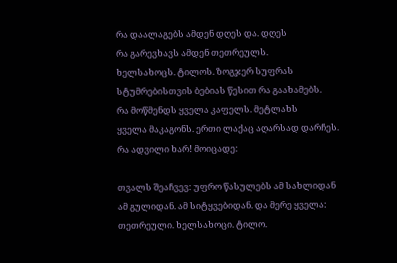რა დაალაგებს ამდენ დღეს და. დღეს
რა გარევხავს ამდენ თეთრეულს.
ხელსახოცს. ტილოს. ზოგჯერ სუფრას
სტუმრებისთვის ბებიას წესით რა გაახამებს.
რა მოწმენდს ყველა კაფელს. მეტლახს
ყველა მაკაგონს. ერთი ლაქაც აღარსად დარჩეს.
რა ადვილი ხარ! მოიცადე:

თვალს შეაჩვევ: უფრო წასულებს ამ სახლიდან
ამ გულიდან. ამ სიტყვებიდან. და მერე ყველა:
თეთრეული. ხელსახოცი. ტილო.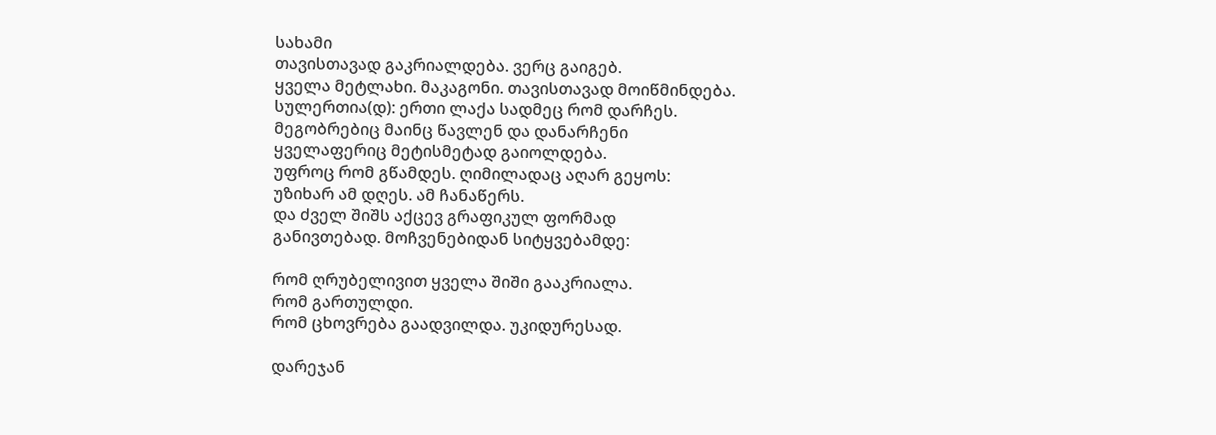სახამი
თავისთავად გაკრიალდება. ვერც გაიგებ.
ყველა მეტლახი. მაკაგონი. თავისთავად მოიწმინდება.
სულერთია(დ): ერთი ლაქა სადმეც რომ დარჩეს.
მეგობრებიც მაინც წავლენ და დანარჩენი
ყველაფერიც მეტისმეტად გაიოლდება.
უფროც რომ გწამდეს. ღიმილადაც აღარ გეყოს:
უზიხარ ამ დღეს. ამ ჩანაწერს.
და ძველ შიშს აქცევ გრაფიკულ ფორმად
განივთებად. მოჩვენებიდან სიტყვებამდე:

რომ ღრუბელივით ყველა შიში გააკრიალა.
რომ გართულდი.
რომ ცხოვრება გაადვილდა. უკიდურესად.

დარეჯან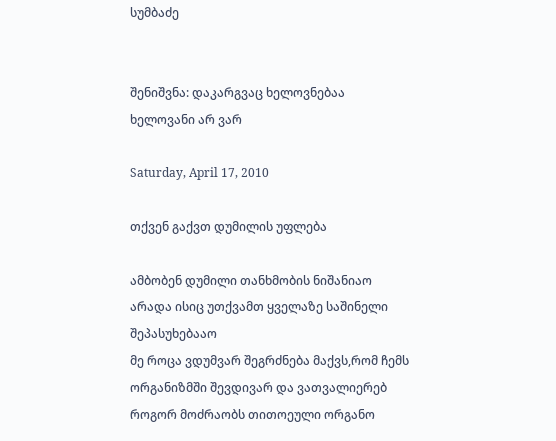სუმბაძე


შენიშვნა: დაკარგვაც ხელოვნებაა
ხელოვანი არ ვარ

Saturday, April 17, 2010

თქვენ გაქვთ დუმილის უფლება

ამბობენ დუმილი თანხმობის ნიშანიაო
არადა ისიც უთქვამთ ყველაზე საშინელი შეპასუხებააო
მე როცა ვდუმვარ შეგრძნება მაქვს,რომ ჩემს ორგანიზმში შევდივარ და ვათვალიერებ
როგორ მოძრაობს თითოეული ორგანო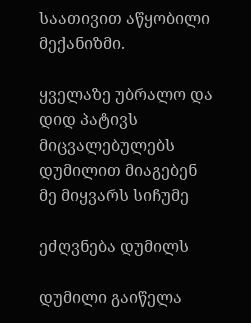საათივით აწყობილი მექანიზმი.

ყველაზე უბრალო და დიდ პატივს მიცვალებულებს დუმილით მიაგებენ
მე მიყვარს სიჩუმე

ეძღვნება დუმილს

დუმილი გაიწელა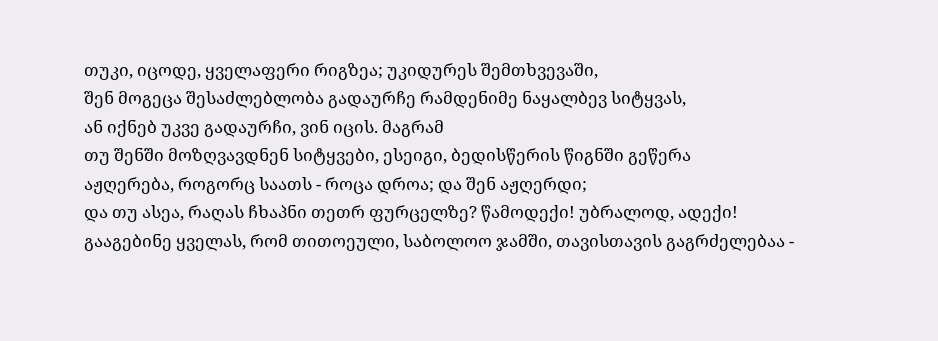თუკი, იცოდე, ყველაფერი რიგზეა; უკიდურეს შემთხვევაში,
შენ მოგეცა შესაძლებლობა გადაურჩე რამდენიმე ნაყალბევ სიტყვას,
ან იქნებ უკვე გადაურჩი, ვინ იცის. მაგრამ
თუ შენში მოზღვავდნენ სიტყვები, ესეიგი, ბედისწერის წიგნში გეწერა
აჟღერება, როგორც საათს - როცა დროა; და შენ აჟღერდი;
და თუ ასეა, რაღას ჩხაპნი თეთრ ფურცელზე? წამოდექი! უბრალოდ, ადექი!
გააგებინე ყველას, რომ თითოეული, საბოლოო ჯამში, თავისთავის გაგრძელებაა -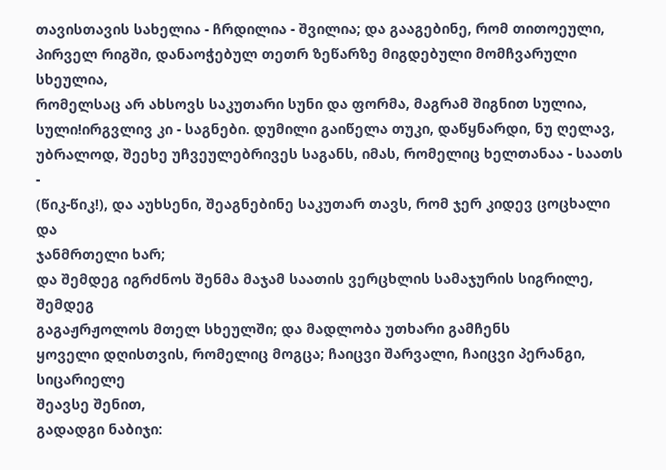თავისთავის სახელია - ჩრდილია - შვილია; და გააგებინე, რომ თითოეული,
პირველ რიგში, დანაოჭებულ თეთრ ზეწარზე მიგდებული მომჩვარული სხეულია,
რომელსაც არ ახსოვს საკუთარი სუნი და ფორმა, მაგრამ შიგნით სულია, სული!ირგვლივ კი - საგნები. დუმილი გაიწელა თუკი, დაწყნარდი, ნუ ღელავ,
უბრალოდ, შეეხე უჩვეულებრივეს საგანს, იმას, რომელიც ხელთანაა - საათს -
(წიკ-წიკ!), და აუხსენი, შეაგნებინე საკუთარ თავს, რომ ჯერ კიდევ ცოცხალი და
ჯანმრთელი ხარ;
და შემდეგ იგრძნოს შენმა მაჯამ საათის ვერცხლის სამაჯურის სიგრილე, შემდეგ
გაგაჟრჟოლოს მთელ სხეულში; და მადლობა უთხარი გამჩენს
ყოველი დღისთვის, რომელიც მოგცა; ჩაიცვი შარვალი, ჩაიცვი პერანგი, სიცარიელე
შეავსე შენით,
გადადგი ნაბიჯი: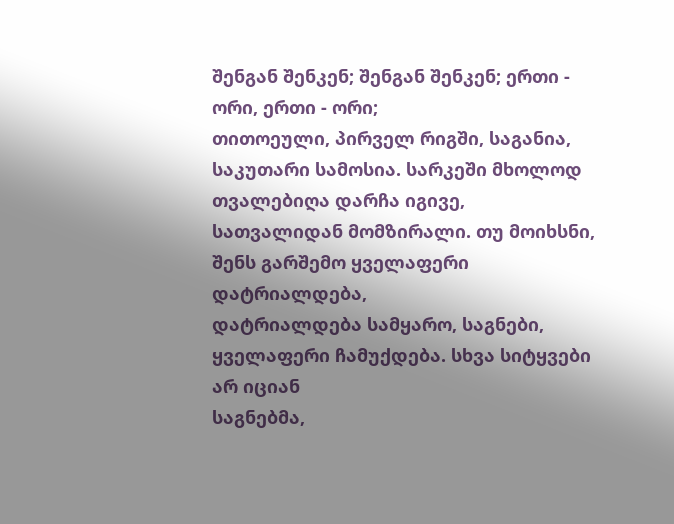შენგან შენკენ; შენგან შენკენ; ერთი - ორი, ერთი - ორი;
თითოეული, პირველ რიგში, საგანია, საკუთარი სამოსია. სარკეში მხოლოდ
თვალებიღა დარჩა იგივე,
სათვალიდან მომზირალი. თუ მოიხსნი, შენს გარშემო ყველაფერი დატრიალდება,
დატრიალდება სამყარო, საგნები, ყველაფერი ჩამუქდება. სხვა სიტყვები არ იციან
საგნებმა,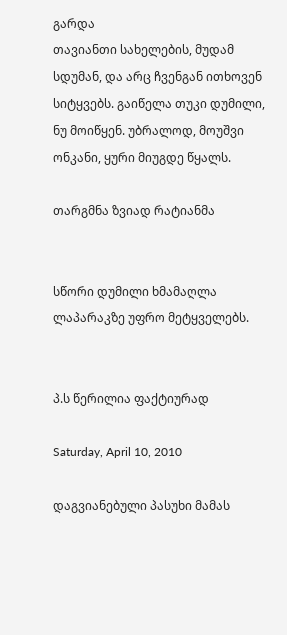გარდა
თავიანთი სახელების, მუდამ სდუმან, და არც ჩვენგან ითხოვენ სიტყვებს. გაიწელა თუკი დუმილი,
ნუ მოიწყენ. უბრალოდ, მოუშვი ონკანი, ყური მიუგდე წყალს.

თარგმნა ზვიად რატიანმა


სწორი დუმილი ხმამაღლა ლაპარაკზე უფრო მეტყველებს.


პ.ს წერილია ფაქტიურად

Saturday, April 10, 2010

დაგვიანებული პასუხი მამას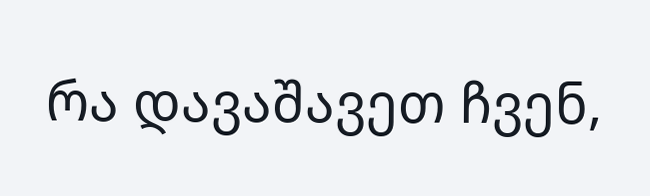რა დავაშავეთ ჩვენ,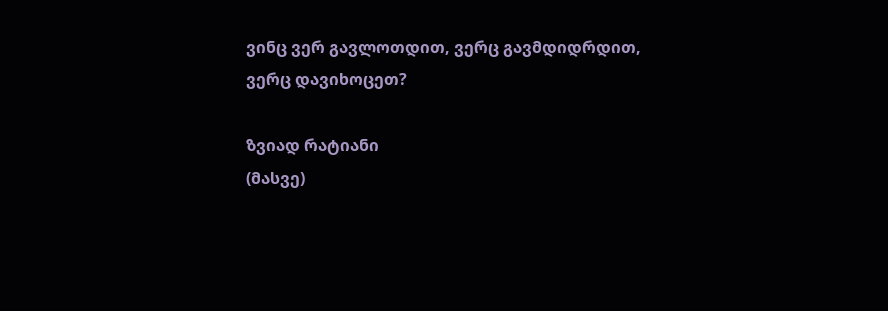ვინც ვერ გავლოთდით, ვერც გავმდიდრდით,
ვერც დავიხოცეთ?

ზვიად რატიანი
(მასვე)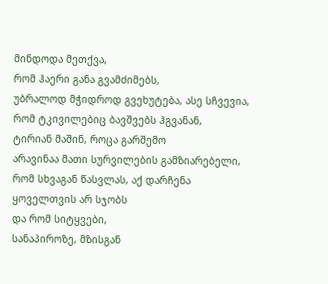მინდოდა მეთქვა,
რომ ჰაერი განა გვამძიმებს,
უბრალოდ მჭიდროდ გვეხუტება, ასე სჩვევია,
რომ ტკივილებიც ბავშვებს ჰგვანან,
ტირიან მაშინ, როცა გარშემო
არავინაა მათი სურვილების გამზიარებელი,
რომ სხვაგან წასვლას, აქ დარჩენა
ყოველთვის არ სჯობს
და რომ სიტყვები,
სანაპიროზე, მზისგან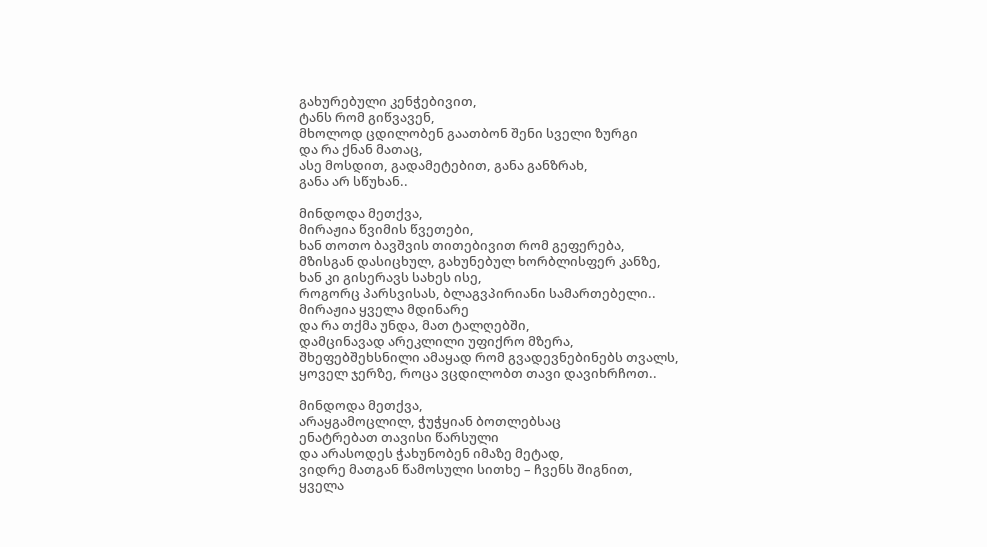გახურებული კენჭებივით,
ტანს რომ გიწვავენ,
მხოლოდ ცდილობენ გაათბონ შენი სველი ზურგი
და რა ქნან მათაც,
ასე მოსდით, გადამეტებით, განა განზრახ,
განა არ სწუხან..

მინდოდა მეთქვა,
მირაჟია წვიმის წვეთები,
ხან თოთო ბავშვის თითებივით რომ გეფერება,
მზისგან დასიცხულ, გახუნებულ ხორბლისფერ კანზე,
ხან კი გისერავს სახეს ისე,
როგორც პარსვისას, ბლაგვპირიანი სამართებელი..
მირაჟია ყველა მდინარე
და რა თქმა უნდა, მათ ტალღებში,
დამცინავად არეკლილი უფიქრო მზერა,
შხეფებშეხსნილი ამაყად რომ გვადევნებინებს თვალს,
ყოველ ჯერზე, როცა ვცდილობთ თავი დავიხრჩოთ..

მინდოდა მეთქვა,
არაყგამოცლილ, ჭუჭყიან ბოთლებსაც
ენატრებათ თავისი წარსული
და არასოდეს ჭახუნობენ იმაზე მეტად,
ვიდრე მათგან წამოსული სითხე – ჩვენს შიგნით,
ყველა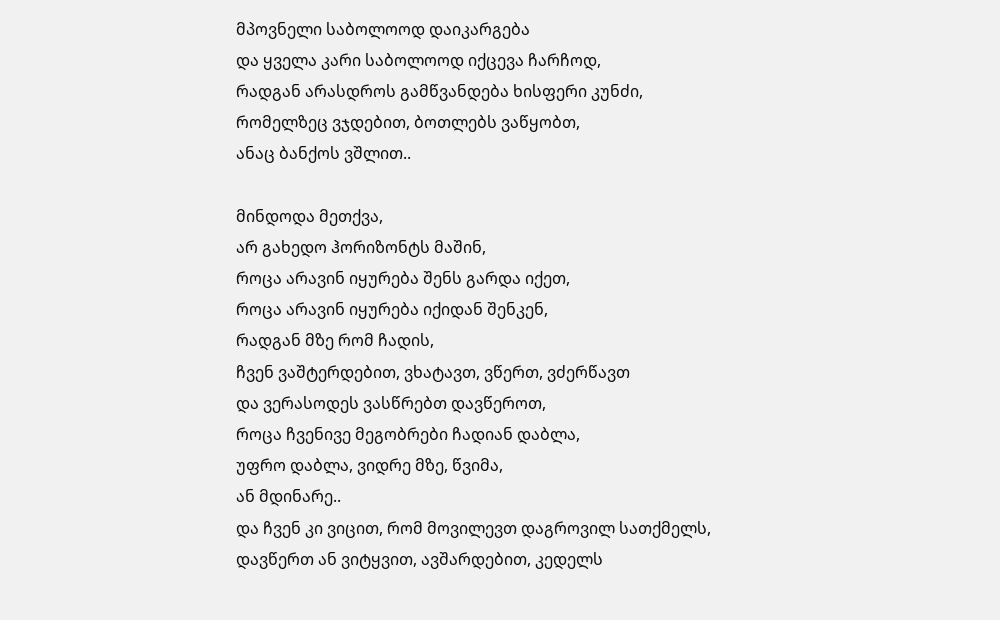მპოვნელი საბოლოოდ დაიკარგება
და ყველა კარი საბოლოოდ იქცევა ჩარჩოდ,
რადგან არასდროს გამწვანდება ხისფერი კუნძი,
რომელზეც ვჯდებით, ბოთლებს ვაწყობთ,
ანაც ბანქოს ვშლით..

მინდოდა მეთქვა,
არ გახედო ჰორიზონტს მაშინ,
როცა არავინ იყურება შენს გარდა იქეთ,
როცა არავინ იყურება იქიდან შენკენ,
რადგან მზე რომ ჩადის,
ჩვენ ვაშტერდებით, ვხატავთ, ვწერთ, ვძერწავთ
და ვერასოდეს ვასწრებთ დავწეროთ,
როცა ჩვენივე მეგობრები ჩადიან დაბლა,
უფრო დაბლა, ვიდრე მზე, წვიმა,
ან მდინარე..
და ჩვენ კი ვიცით, რომ მოვილევთ დაგროვილ სათქმელს,
დავწერთ ან ვიტყვით, ავშარდებით, კედელს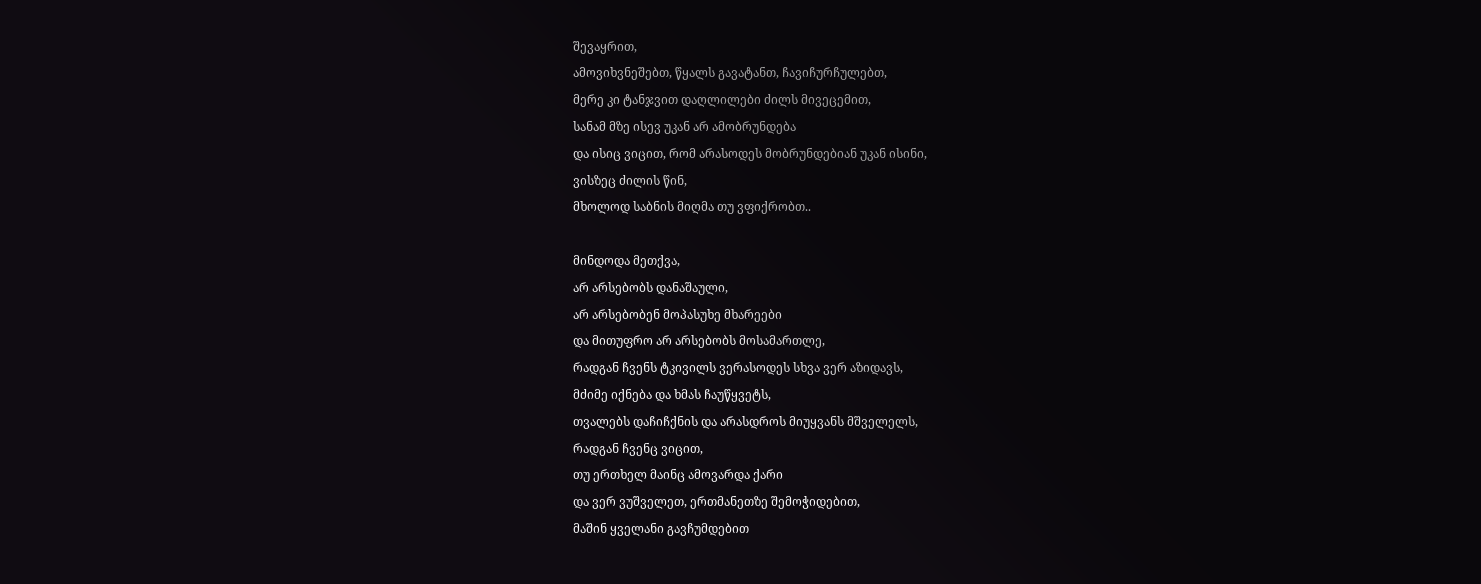შევაყრით,
ამოვიხვნეშებთ, წყალს გავატანთ, ჩავიჩურჩულებთ,
მერე კი ტანჯვით დაღლილები ძილს მივეცემით,
სანამ მზე ისევ უკან არ ამობრუნდება
და ისიც ვიცით, რომ არასოდეს მობრუნდებიან უკან ისინი,
ვისზეც ძილის წინ,
მხოლოდ საბნის მიღმა თუ ვფიქრობთ..

მინდოდა მეთქვა,
არ არსებობს დანაშაული,
არ არსებობენ მოპასუხე მხარეები
და მითუფრო არ არსებობს მოსამართლე,
რადგან ჩვენს ტკივილს ვერასოდეს სხვა ვერ აზიდავს,
მძიმე იქნება და ხმას ჩაუწყვეტს,
თვალებს დაჩიჩქნის და არასდროს მიუყვანს მშველელს,
რადგან ჩვენც ვიცით,
თუ ერთხელ მაინც ამოვარდა ქარი
და ვერ ვუშველეთ, ერთმანეთზე შემოჭიდებით,
მაშინ ყველანი გავჩუმდებით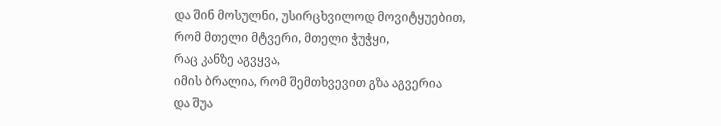და შინ მოსულნი, უსირცხვილოდ მოვიტყუებით,
რომ მთელი მტვერი, მთელი ჭუჭყი,
რაც კანზე აგვყვა,
იმის ბრალია, რომ შემთხვევით გზა აგვერია
და შუა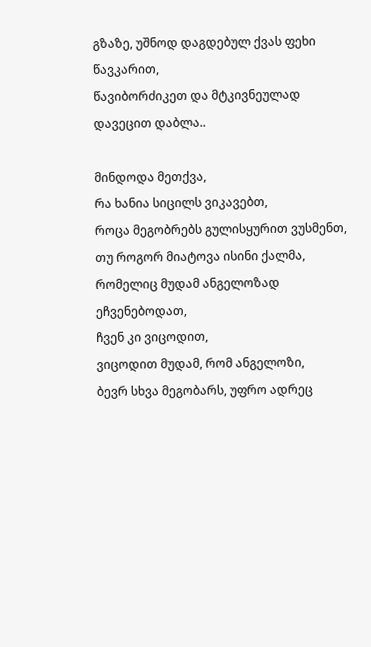გზაზე, უშნოდ დაგდებულ ქვას ფეხი წავკარით,
წავიბორძიკეთ და მტკივნეულად დავეცით დაბლა..

მინდოდა მეთქვა,
რა ხანია სიცილს ვიკავებთ,
როცა მეგობრებს გულისყურით ვუსმენთ,
თუ როგორ მიატოვა ისინი ქალმა,
რომელიც მუდამ ანგელოზად ეჩვენებოდათ,
ჩვენ კი ვიცოდით,
ვიცოდით მუდამ, რომ ანგელოზი,
ბევრ სხვა მეგობარს, უფრო ადრეც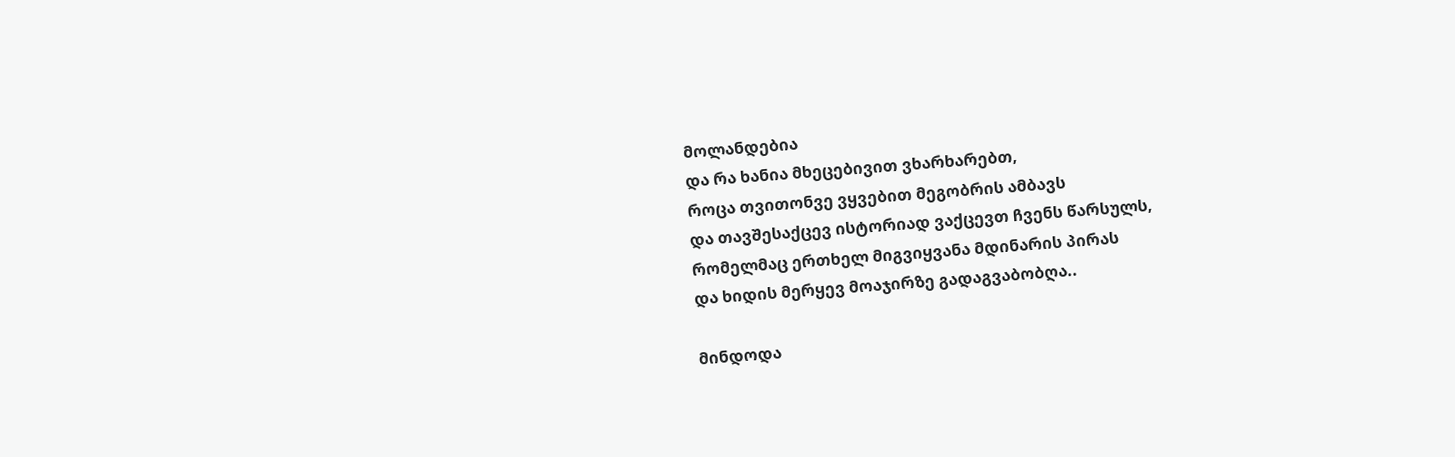მოლანდებია
და რა ხანია მხეცებივით ვხარხარებთ,
როცა თვითონვე ვყვებით მეგობრის ამბავს
და თავშესაქცევ ისტორიად ვაქცევთ ჩვენს წარსულს,
რომელმაც ერთხელ მიგვიყვანა მდინარის პირას
და ხიდის მერყევ მოაჯირზე გადაგვაბობღა..

მინდოდა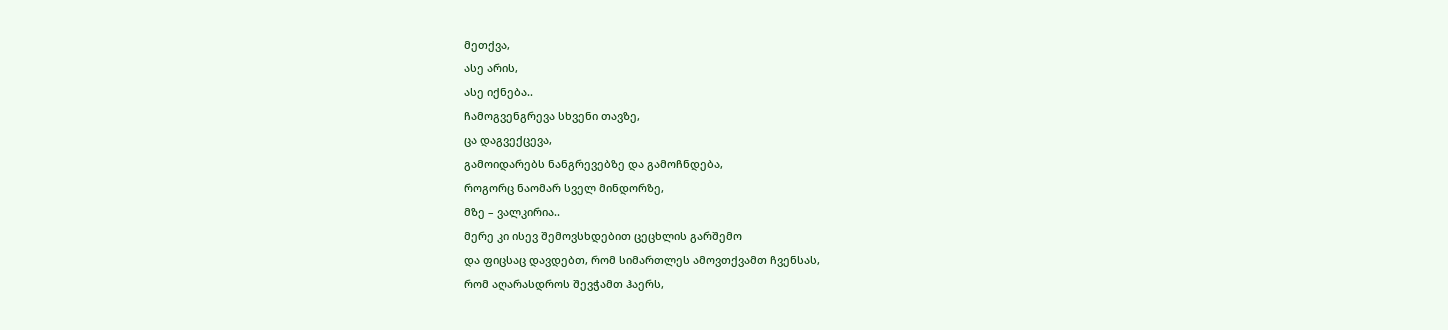მეთქვა,
ასე არის,
ასე იქნება..
ჩამოგვენგრევა სხვენი თავზე,
ცა დაგვექცევა,
გამოიდარებს ნანგრევებზე და გამოჩნდება,
როგორც ნაომარ სველ მინდორზე,
მზე – ვალკირია..
მერე კი ისევ შემოვსხდებით ცეცხლის გარშემო
და ფიცსაც დავდებთ, რომ სიმართლეს ამოვთქვამთ ჩვენსას,
რომ აღარასდროს შევჭამთ ჰაერს,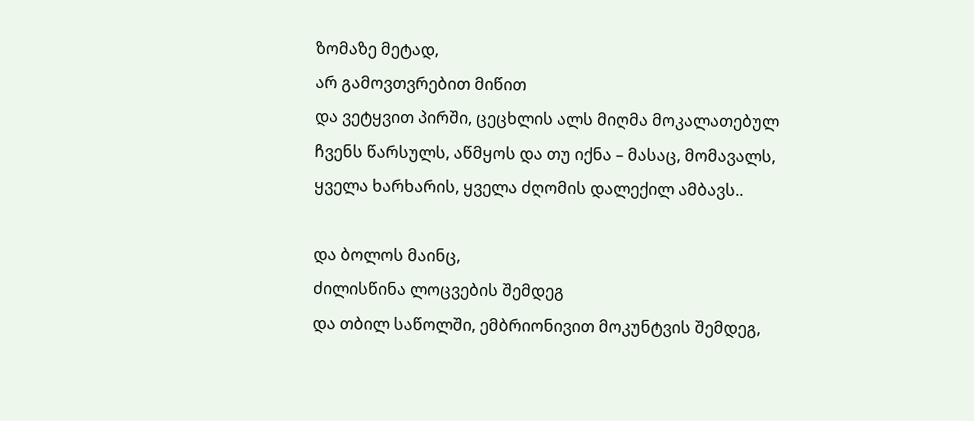ზომაზე მეტად,
არ გამოვთვრებით მიწით
და ვეტყვით პირში, ცეცხლის ალს მიღმა მოკალათებულ
ჩვენს წარსულს, აწმყოს და თუ იქნა – მასაც, მომავალს,
ყველა ხარხარის, ყველა ძღომის დალექილ ამბავს..

და ბოლოს მაინც,
ძილისწინა ლოცვების შემდეგ
და თბილ საწოლში, ემბრიონივით მოკუნტვის შემდეგ,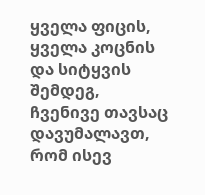ყველა ფიცის, ყველა კოცნის და სიტყვის შემდეგ,
ჩვენივე თავსაც დავუმალავთ,
რომ ისევ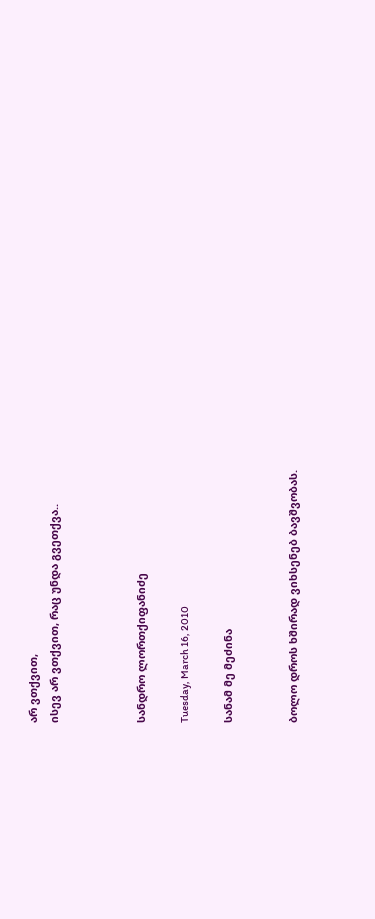არ ვთქვით,
ისევ არ ვთქვით, რაც უნდა გვეთქვა..



სანდრო ლორთქიფანიძე

Tuesday, March 16, 2010

სანამ მე მეძინა


ბოლო დროს ხშირად ვიხსენებ ბავშვობას.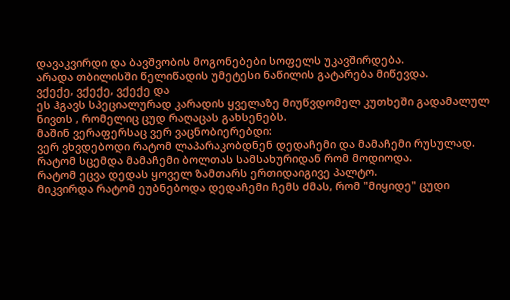დავაკვირდი და ბავშვობის მოგონებები სოფელს უკავშირდება.
არადა თბილისში წელიწადის უმეტესი ნაწილის გატარება მიწევდა.
ვქექე, ვქექე, ვქექე და
ეს ჰგავს სპეციალურად კარადის ყველაზე მიუწვდომელ კუთხეში გადამალულ ნივთს , რომელიც ცუდ რაღაცას გახსენებს.
მაშინ ვერაფერსაც ვერ ვაცნობიერებდი:
ვერ ვხვდებოდი რატომ ლაპარაკობდნენ დედაჩემი და მამაჩემი რუსულად.
რატომ სცემდა მამაჩემი ბოლთას სამსახურიდან რომ მოდიოდა.
რატომ ეცვა დედას ყოველ ზამთარს ერთიდაიგივე პალტო.
მიკვირდა რატომ ეუბნებოდა დედაჩემი ჩემს ძმას, რომ "მიყიდე" ცუდი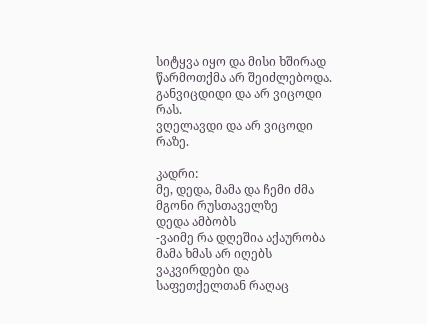სიტყვა იყო და მისი ხშირად წარმოთქმა არ შეიძლებოდა.
განვიცდიდი და არ ვიცოდი რას.
ვღელავდი და არ ვიცოდი რაზე.

კადრი:
მე, დედა, მამა და ჩემი ძმა
მგონი რუსთაველზე
დედა ამბობს
-ვაიმე რა დღეშია აქაურობა
მამა ხმას არ იღებს
ვაკვირდები და საფეთქელთან რაღაც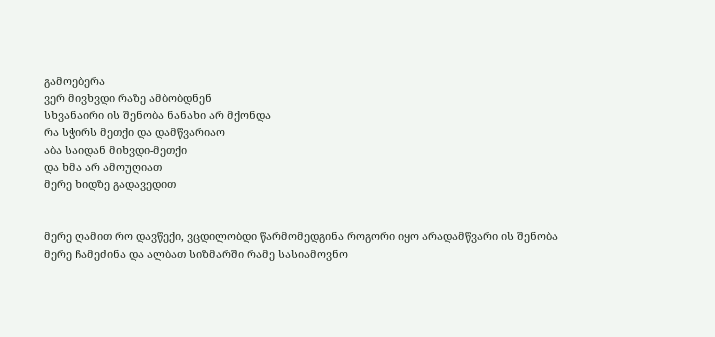გამოებერა
ვერ მივხვდი რაზე ამბობდნენ
სხვანაირი ის შენობა ნანახი არ მქონდა
რა სჭირს მეთქი და დამწვარიაო
აბა საიდან მიხვდი-მეთქი
და ხმა არ ამოუღიათ
მერე ხიდზე გადავედით


მერე ღამით რო დავწექი, ვცდილობდი წარმომედგინა როგორი იყო არადამწვარი ის შენობა
მერე ჩამეძინა და ალბათ სიზმარში რამე სასიამოვნო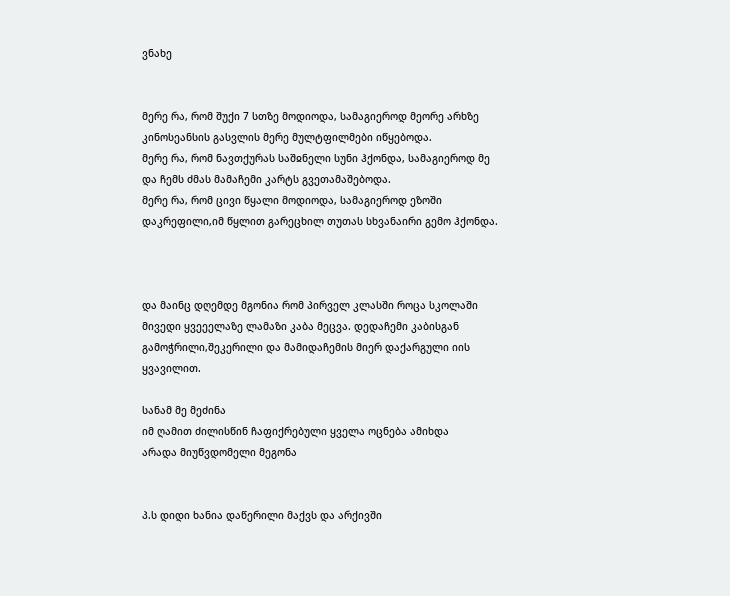ვნახე


მერე რა, რომ შუქი 7 სთზე მოდიოდა, სამაგიეროდ მეორე არხზე კინოსეანსის გასვლის მერე მულტფილმები იწყებოდა.
მერე რა, რომ ნავთქურას საშჲნელი სუნი ჰქონდა, სამაგიეროდ მე და ჩემს ძმას მამაჩემი კარტს გვეთამაშებოდა.
მერე რა, რომ ცივი წყალი მოდიოდა, სამაგიეროდ ეზოში დაკრეფილი,იმ წყლით გარეცხილ თუთას სხვანაირი გემო ჰქონდა.



და მაინც დღემდე მგონია რომ პირველ კლასში როცა სკოლაში მივედი ყვეეელაზე ლამაზი კაბა მეცვა. დედაჩემი კაბისგან გამოჭრილი,შეკერილი და მამიდაჩემის მიერ დაქარგული იის ყვავილით.

სანამ მე მეძინა
იმ ღამით ძილისწინ ჩაფიქრებული ყველა ოცნება ამიხდა
არადა მიუწვდომელი მეგონა


პ.ს დიდი ხანია დაწერილი მაქვს და არქივში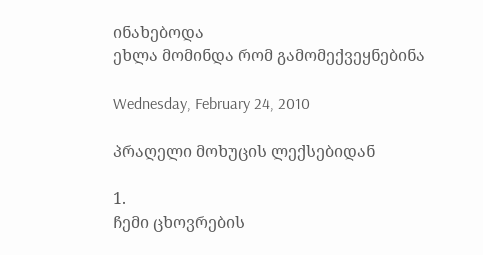ინახებოდა
ეხლა მომინდა რომ გამომექვეყნებინა

Wednesday, February 24, 2010

პრაღელი მოხუცის ლექსებიდან

1.
ჩემი ცხოვრების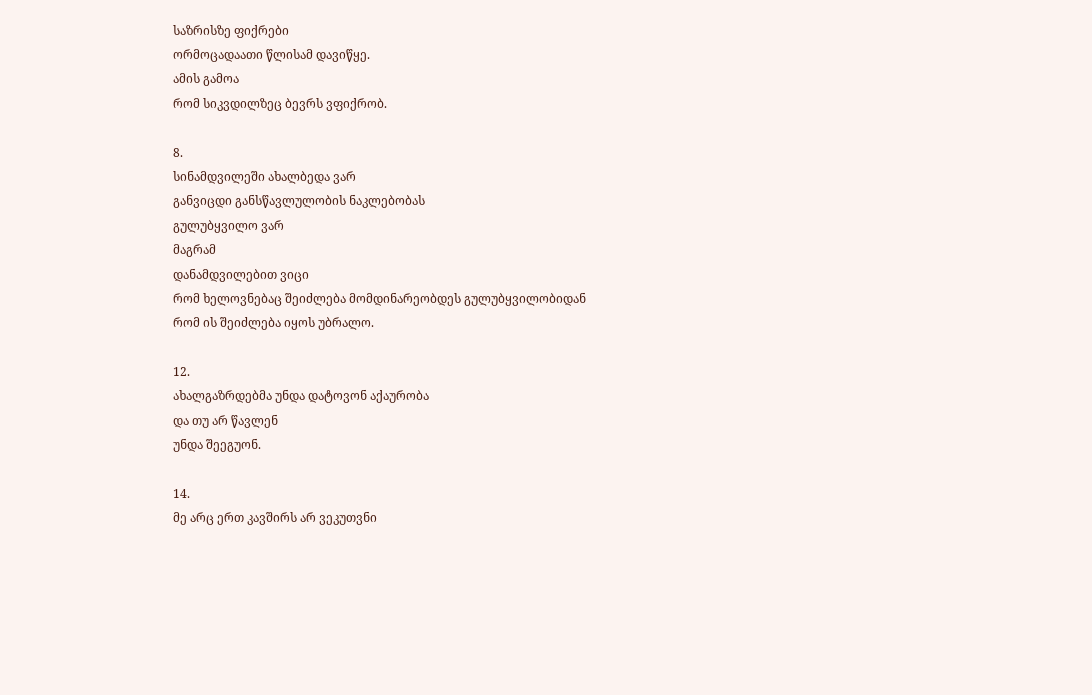საზრისზე ფიქრები
ორმოცადაათი წლისამ დავიწყე.
ამის გამოა
რომ სიკვდილზეც ბევრს ვფიქრობ.

8.
სინამდვილეში ახალბედა ვარ
განვიცდი განსწავლულობის ნაკლებობას
გულუბყვილო ვარ
მაგრამ
დანამდვილებით ვიცი
რომ ხელოვნებაც შეიძლება მომდინარეობდეს გულუბყვილობიდან
რომ ის შეიძლება იყოს უბრალო.

12.
ახალგაზრდებმა უნდა დატოვონ აქაურობა
და თუ არ წავლენ
უნდა შეეგუონ.

14.
მე არც ერთ კავშირს არ ვეკუთვნი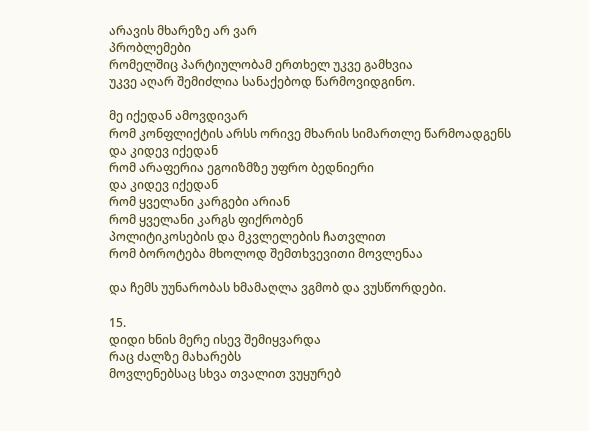არავის მხარეზე არ ვარ
პრობლემები
რომელშიც პარტიულობამ ერთხელ უკვე გამხვია
უკვე აღარ შემიძლია სანაქებოდ წარმოვიდგინო.

მე იქედან ამოვდივარ
რომ კონფლიქტის არსს ორივე მხარის სიმართლე წარმოადგენს
და კიდევ იქედან
რომ არაფერია ეგოიზმზე უფრო ბედნიერი
და კიდევ იქედან
რომ ყველანი კარგები არიან
რომ ყველანი კარგს ფიქრობენ
პოლიტიკოსების და მკვლელების ჩათვლით
რომ ბოროტება მხოლოდ შემთხვევითი მოვლენაა

და ჩემს უუნარობას ხმამაღლა ვგმობ და ვუსწორდები.

15.
დიდი ხნის მერე ისევ შემიყვარდა
რაც ძალზე მახარებს
მოვლენებსაც სხვა თვალით ვუყურებ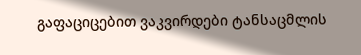გაფაციცებით ვაკვირდები ტანსაცმლის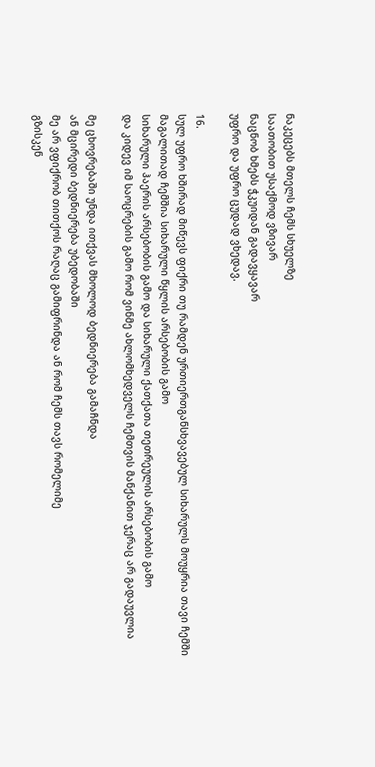ნაკეცებს მთელს ჩემს სხუელზე
საათობით უსაქმოდ ვზივარ
ნაცნობ ხმებს ჭკუიდან გადავყავარ
უფრო და უფრო ცუდად ვხედავ.

16.
სულ უფრო ხშირად მიწევს ფიქრი თუ რამდენ ურთიერთგანსხვავებულ სიხარულს მოუყრია თავი ჩემში
მაგალითად ჩემშია სიხარული წყლის არსებობის გამო
სიხარული ჰაერის არსებობის გამო და სიხარული ქათქათა თეთრეულის არსებობის გამო
და კიდევ იმ საოცრების გამო რომ ვინმე ახლომხედველს ჩემთვის მანქანით ჯერაც არ გადაუვლია

მე ცხოვრებაში უნდა ითქვას მხოლოდ ბედნიერება გამაჩნდა
ან მცირედი ბედნიერება უბედობაში
მე არ ვფიქრობ თითქოს რაღაც გამიფრინდა ან რომ ჩემს თავს რომელიმე
გზისკენ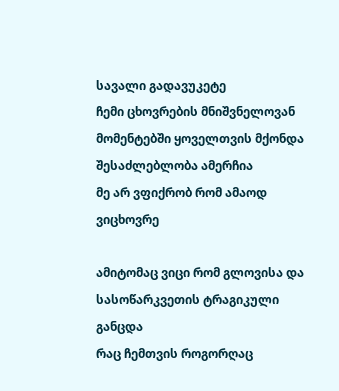სავალი გადავუკეტე
ჩემი ცხოვრების მნიშვნელოვან მომენტებში ყოველთვის მქონდა შესაძლებლობა ამერჩია
მე არ ვფიქრობ რომ ამაოდ ვიცხოვრე

ამიტომაც ვიცი რომ გლოვისა და სასოწარკვეთის ტრაგიკული განცდა
რაც ჩემთვის როგორღაც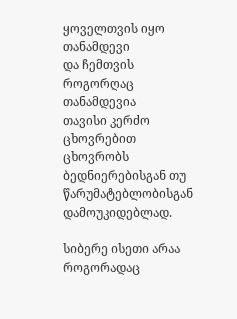ყოველთვის იყო თანამდევი
და ჩემთვის როგორღაც თანამდევია
თავისი კერძო ცხოვრებით ცხოვრობს
ბედნიერებისგან თუ წარუმატებლობისგან დამოუკიდებლად.

სიბერე ისეთი არაა როგორადაც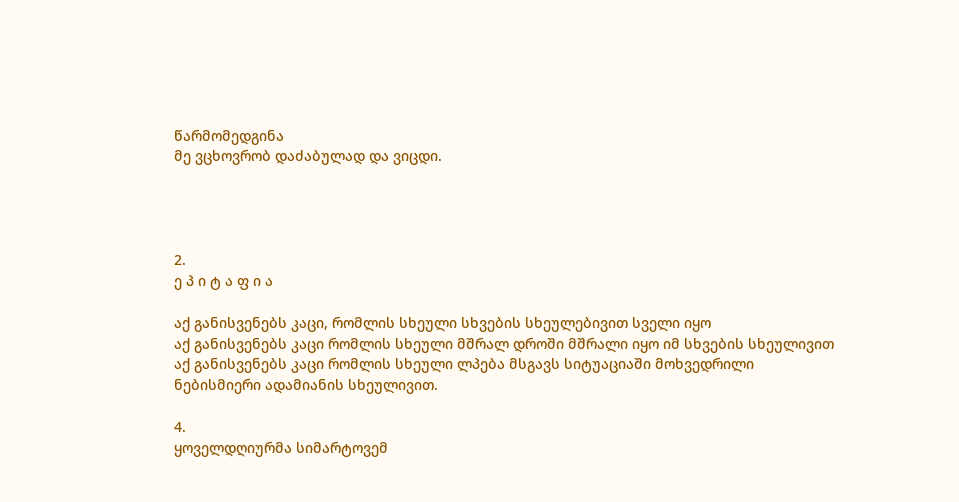წარმომედგინა
მე ვცხოვრობ დაძაბულად და ვიცდი.




2.
ე პ ი ტ ა ფ ი ა

აქ განისვენებს კაცი, რომლის სხეული სხვების სხეულებივით სველი იყო
აქ განისვენებს კაცი რომლის სხეული მშრალ დროში მშრალი იყო იმ სხვების სხეულივით
აქ განისვენებს კაცი რომლის სხეული ლპება მსგავს სიტუაციაში მოხვედრილი ნებისმიერი ადამიანის სხეულივით.

4.
ყოველდღიურმა სიმარტოვემ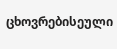ცხოვრებისეული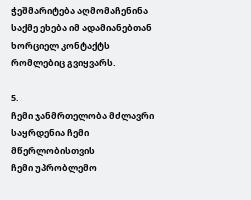ჭეშმარიტება აღმომაჩენინა
საქმე ეხება იმ ადამიანებთან ხორციელ კონტაქტს რომლებიც გვიყვარს.

5.
ჩემი ჯანმრთელობა მძლავრი საყრდენია ჩემი მწერლობისთვის
ჩემი უპრობლემო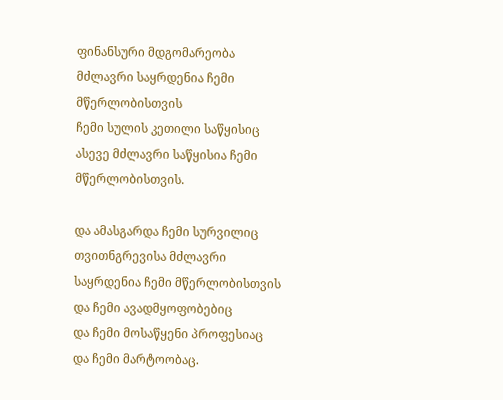ფინანსური მდგომარეობა მძლავრი საყრდენია ჩემი მწერლობისთვის
ჩემი სულის კეთილი საწყისიც ასევე მძლავრი საწყისია ჩემი მწერლობისთვის.

და ამასგარდა ჩემი სურვილიც თვითნგრევისა მძლავრი საყრდენია ჩემი მწერლობისთვის
და ჩემი ავადმყოფობებიც
და ჩემი მოსაწყენი პროფესიაც
და ჩემი მარტოობაც.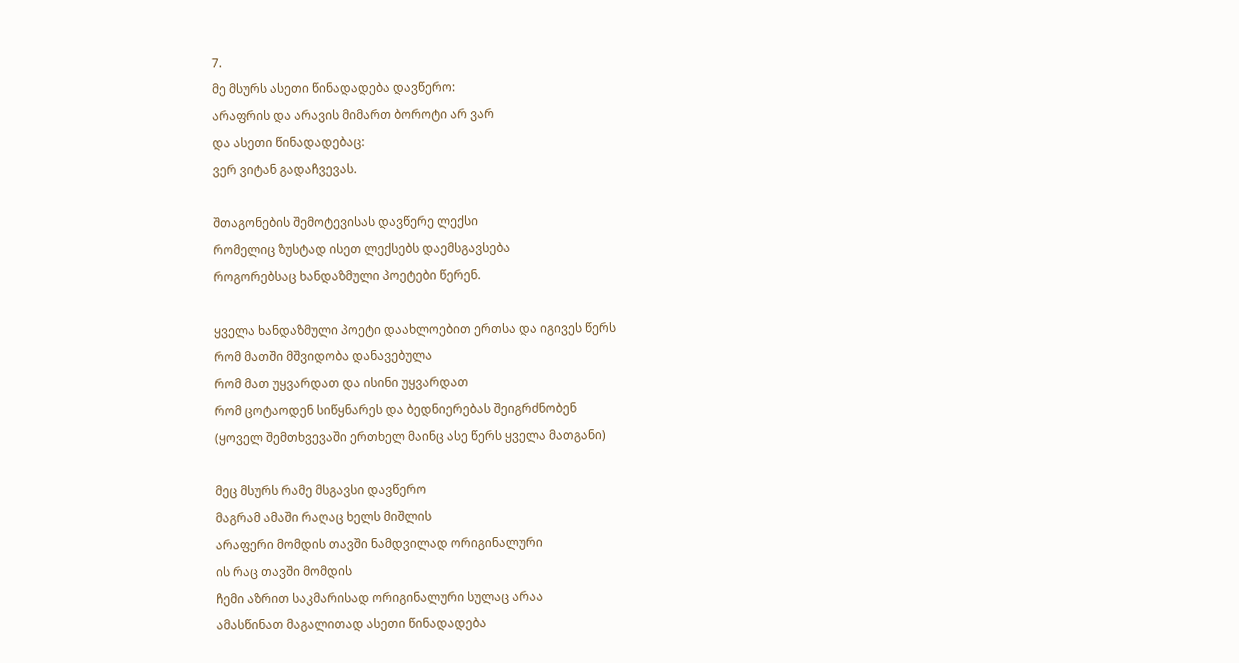7.
მე მსურს ასეთი წინადადება დავწერო:
არაფრის და არავის მიმართ ბოროტი არ ვარ
და ასეთი წინადადებაც:
ვერ ვიტან გადაჩვევას.

შთაგონების შემოტევისას დავწერე ლექსი
რომელიც ზუსტად ისეთ ლექსებს დაემსგავსება
როგორებსაც ხანდაზმული პოეტები წერენ.

ყველა ხანდაზმული პოეტი დაახლოებით ერთსა და იგივეს წერს
რომ მათში მშვიდობა დანავებულა
რომ მათ უყვარდათ და ისინი უყვარდათ
რომ ცოტაოდენ სიწყნარეს და ბედნიერებას შეიგრძნობენ
(ყოველ შემთხვევაში ერთხელ მაინც ასე წერს ყველა მათგანი)

მეც მსურს რამე მსგავსი დავწერო
მაგრამ ამაში რაღაც ხელს მიშლის
არაფერი მომდის თავში ნამდვილად ორიგინალური
ის რაც თავში მომდის
ჩემი აზრით საკმარისად ორიგინალური სულაც არაა
ამასწინათ მაგალითად ასეთი წინადადება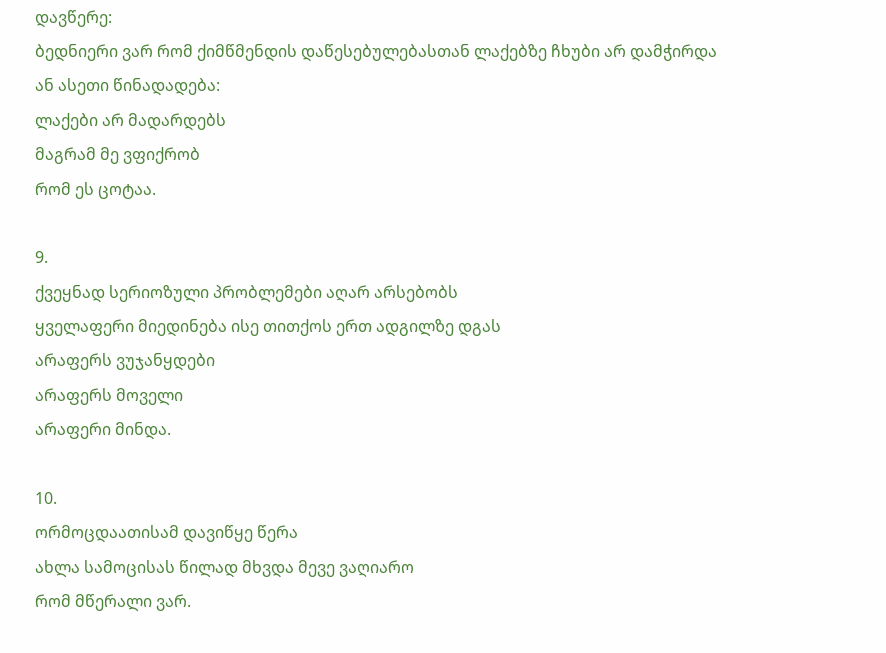დავწერე:
ბედნიერი ვარ რომ ქიმწმენდის დაწესებულებასთან ლაქებზე ჩხუბი არ დამჭირდა
ან ასეთი წინადადება:
ლაქები არ მადარდებს
მაგრამ მე ვფიქრობ
რომ ეს ცოტაა.

9.
ქვეყნად სერიოზული პრობლემები აღარ არსებობს
ყველაფერი მიედინება ისე თითქოს ერთ ადგილზე დგას
არაფერს ვუჯანყდები
არაფერს მოველი
არაფერი მინდა.

10.
ორმოცდაათისამ დავიწყე წერა
ახლა სამოცისას წილად მხვდა მევე ვაღიარო
რომ მწერალი ვარ.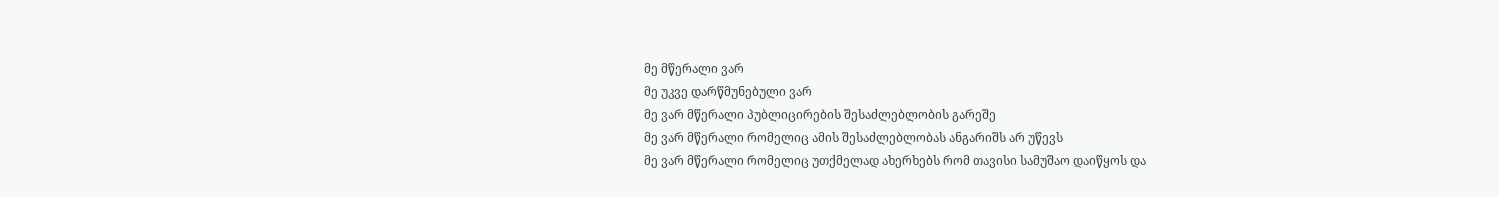მე მწერალი ვარ
მე უკვე დარწმუნებული ვარ
მე ვარ მწერალი პუბლიცირების შესაძლებლობის გარეშე
მე ვარ მწერალი რომელიც ამის შესაძლებლობას ანგარიშს არ უწევს
მე ვარ მწერალი რომელიც უთქმელად ახერხებს რომ თავისი სამუშაო დაიწყოს და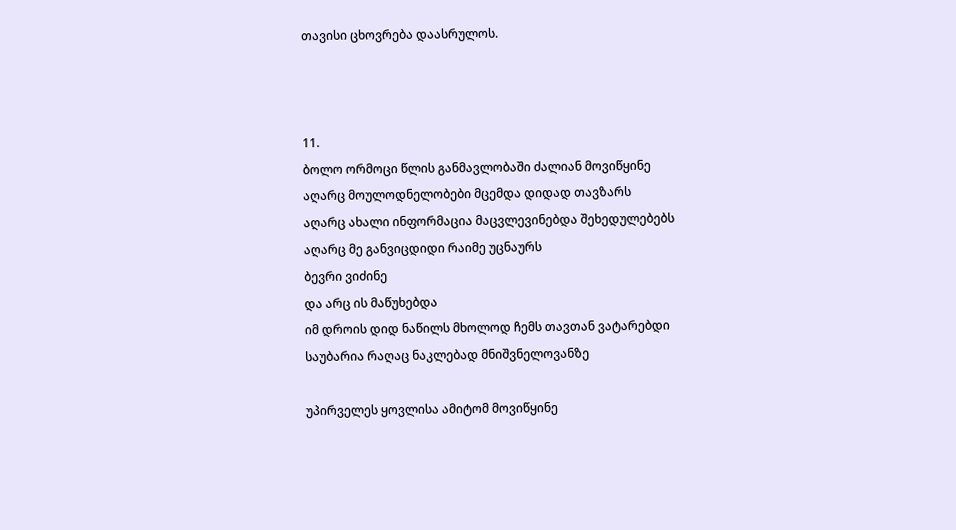თავისი ცხოვრება დაასრულოს.



11.
ბოლო ორმოცი წლის განმავლობაში ძალიან მოვიწყინე
აღარც მოულოდნელობები მცემდა დიდად თავზარს
აღარც ახალი ინფორმაცია მაცვლევინებდა შეხედულებებს
აღარც მე განვიცდიდი რაიმე უცნაურს
ბევრი ვიძინე
და არც ის მაწუხებდა
იმ დროის დიდ ნაწილს მხოლოდ ჩემს თავთან ვატარებდი
საუბარია რაღაც ნაკლებად მნიშვნელოვანზე

უპირველეს ყოვლისა ამიტომ მოვიწყინე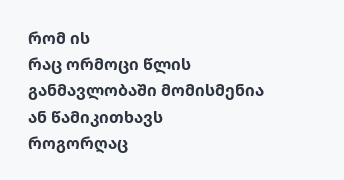რომ ის
რაც ორმოცი წლის განმავლობაში მომისმენია ან წამიკითხავს
როგორღაც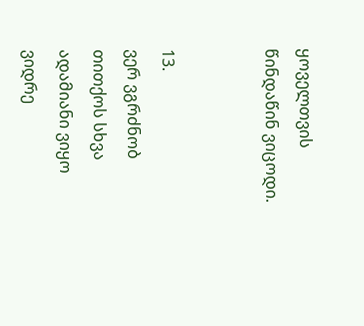ყოველთვის წინდაწინ ვიცოდი.


13.
ვერ ვგრძნობ თითქოს სხვა ადამიანი ვიყო
ვიდრე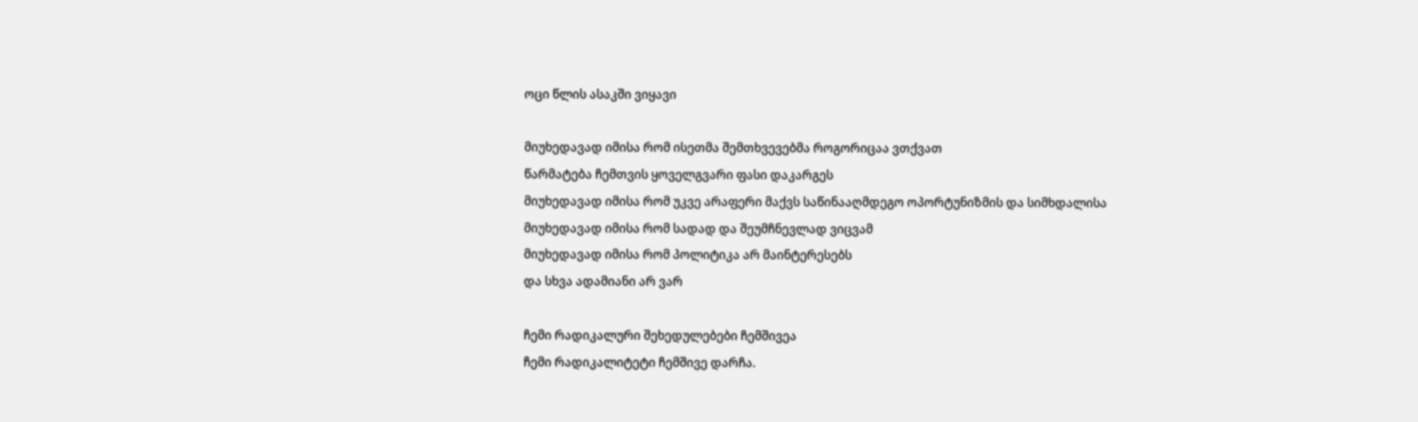ოცი წლის ასაკში ვიყავი

მიუხედავად იმისა რომ ისეთმა შემთხვევებმა როგორიცაა ვთქვათ
წარმატება ჩემთვის ყოველგვარი ფასი დაკარგეს
მიუხედავად იმისა რომ უკვე არაფერი მაქვს საწინააღმდეგო ოპორტუნიზმის და სიმხდალისა
მიუხედავად იმისა რომ სადად და შეუმჩნევლად ვიცვამ
მიუხედავად იმისა რომ პოლიტიკა არ მაინტერესებს
და სხვა ადამიანი არ ვარ

ჩემი რადიკალური შეხედულებები ჩემშივეა
ჩემი რადიკალიტეტი ჩემშივე დარჩა.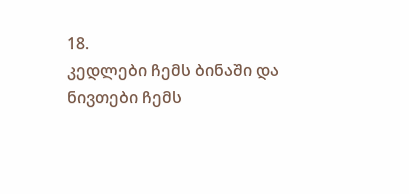18.
კედლები ჩემს ბინაში და ნივთები ჩემს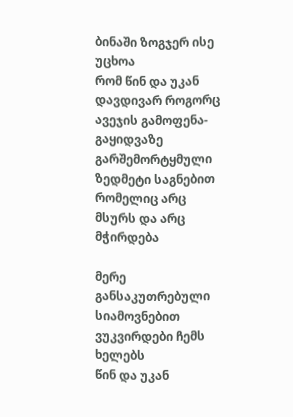ბინაში ზოგჯერ ისე უცხოა
რომ წინ და უკან დავდივარ როგორც ავეჯის გამოფენა-გაყიდვაზე
გარშემორტყმული ზედმეტი საგნებით რომელიც არც მსურს და არც მჭირდება

მერე განსაკუთრებული სიამოვნებით ვუკვირდები ჩემს ხელებს
წინ და უკან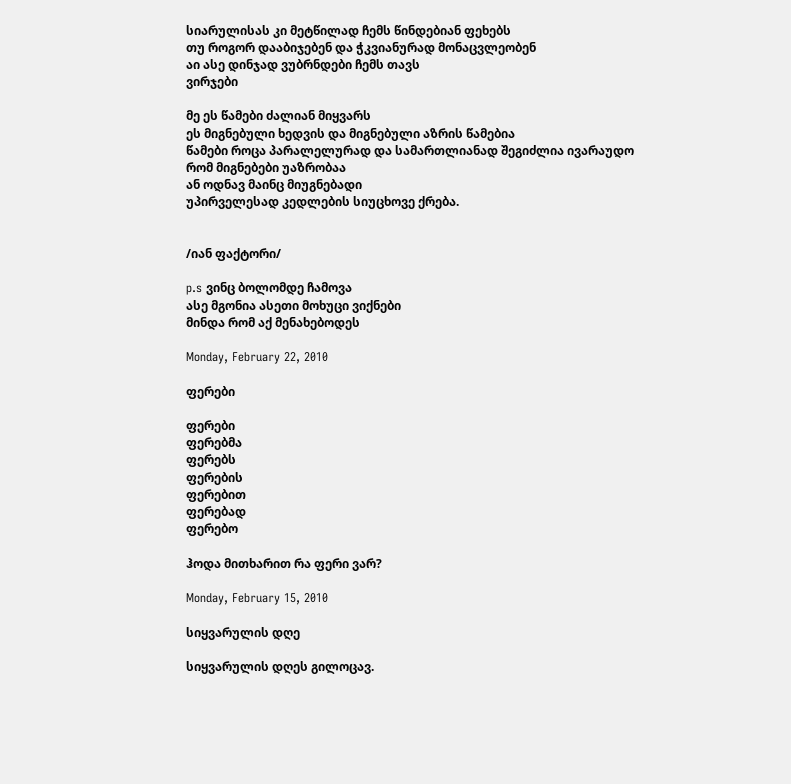სიარულისას კი მეტწილად ჩემს წინდებიან ფეხებს
თუ როგორ დააბიჯებენ და ჭკვიანურად მონაცვლეობენ
აი ასე დინჯად ვუბრნდები ჩემს თავს
ვირჯები

მე ეს წამები ძალიან მიყვარს
ეს მიგნებული ხედვის და მიგნებული აზრის წამებია
წამები როცა პარალელურად და სამართლიანად შეგიძლია ივარაუდო
რომ მიგნებები უაზრობაა
ან ოდნავ მაინც მიუგნებადი
უპირველესად კედლების სიუცხოვე ქრება.


/იან ფაქტორი/

p.s ვინც ბოლომდე ჩამოვა
ასე მგონია ასეთი მოხუცი ვიქნები
მინდა რომ აქ მენახებოდეს

Monday, February 22, 2010

ფერები

ფერები
ფერებმა
ფერებს
ფერების
ფერებით
ფერებად
ფერებო

ჰოდა მითხარით რა ფერი ვარ?

Monday, February 15, 2010

სიყვარულის დღე

სიყვარულის დღეს გილოცავ.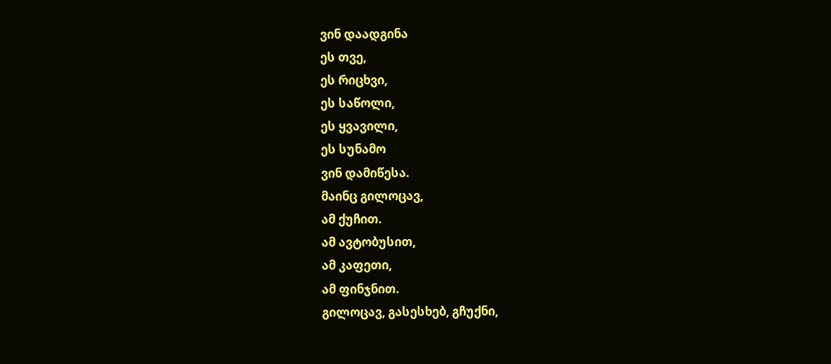ვინ დაადგინა
ეს თვე,
ეს რიცხვი,
ეს საწოლი,
ეს ყვავილი,
ეს სუნამო
ვინ დამიწესა.
მაინც გილოცავ,
ამ ქუჩით.
ამ ავტობუსით,
ამ კაფეთი,
ამ ფინჯნით.
გილოცავ, გასესხებ, გჩუქნი,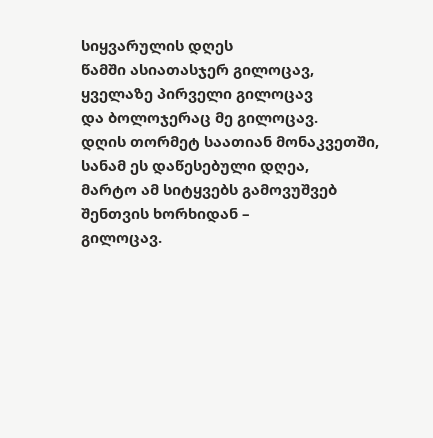სიყვარულის დღეს
წამში ასიათასჯერ გილოცავ,
ყველაზე პირველი გილოცავ
და ბოლოჯერაც მე გილოცავ.
დღის თორმეტ საათიან მონაკვეთში,
სანამ ეს დაწესებული დღეა,
მარტო ამ სიტყვებს გამოვუშვებ შენთვის ხორხიდან –
გილოცავ.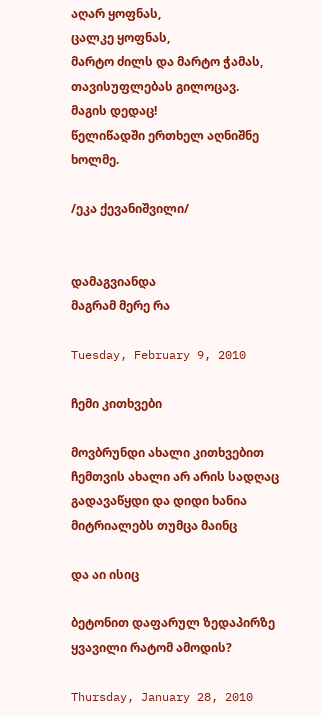აღარ ყოფნას,
ცალკე ყოფნას,
მარტო ძილს და მარტო ჭამას,
თავისუფლებას გილოცავ.
მაგის დედაც!
წელიწადში ერთხელ აღნიშნე ხოლმე.

/ეკა ქევანიშვილი/


დამაგვიანდა
მაგრამ მერე რა

Tuesday, February 9, 2010

ჩემი კითხვები

მოვბრუნდი ახალი კითხვებით
ჩემთვის ახალი არ არის სადღაც გადავაწყდი და დიდი ხანია მიტრიალებს თუმცა მაინც

და აი ისიც

ბეტონით დაფარულ ზედაპირზე ყვავილი რატომ ამოდის?

Thursday, January 28, 2010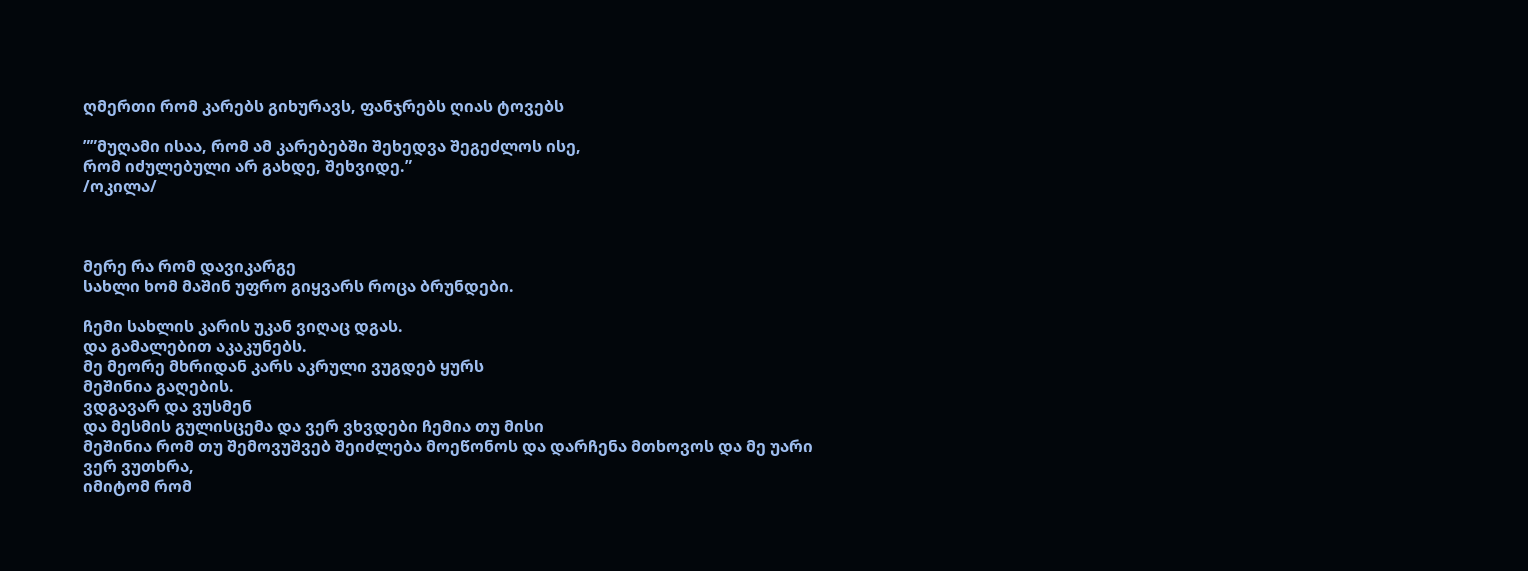ღმერთი რომ კარებს გიხურავს, ფანჯრებს ღიას ტოვებს

””მუღამი ისაა, რომ ამ კარებებში შეხედვა შეგეძლოს ისე,
რომ იძულებული არ გახდე, შეხვიდე.”
/ოკილა/



მერე რა რომ დავიკარგე
სახლი ხომ მაშინ უფრო გიყვარს როცა ბრუნდები.

ჩემი სახლის კარის უკან ვიღაც დგას.
და გამალებით აკაკუნებს.
მე მეორე მხრიდან კარს აკრული ვუგდებ ყურს
მეშინია გაღების.
ვდგავარ და ვუსმენ
და მესმის გულისცემა და ვერ ვხვდები ჩემია თუ მისი
მეშინია რომ თუ შემოვუშვებ შეიძლება მოეწონოს და დარჩენა მთხოვოს და მე უარი ვერ ვუთხრა,
იმიტომ რომ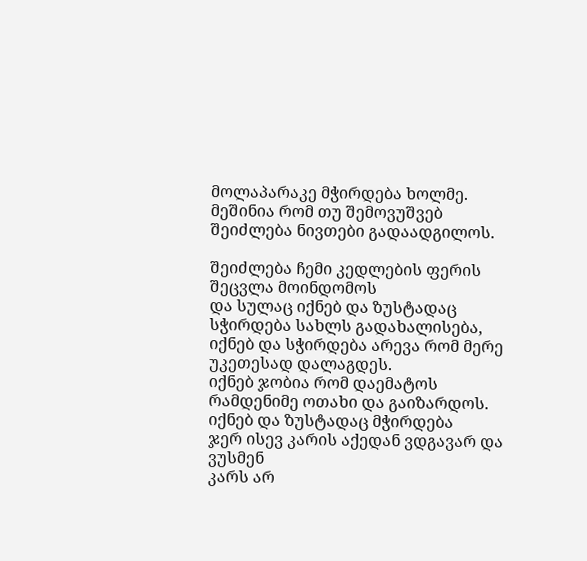მოლაპარაკე მჭირდება ხოლმე.
მეშინია რომ თუ შემოვუშვებ შეიძლება ნივთები გადაადგილოს.

შეიძლება ჩემი კედლების ფერის შეცვლა მოინდომოს
და სულაც იქნებ და ზუსტადაც სჭირდება სახლს გადახალისება,
იქნებ და სჭირდება არევა რომ მერე უკეთესად დალაგდეს.
იქნებ ჯობია რომ დაემატოს რამდენიმე ოთახი და გაიზარდოს.
იქნებ და ზუსტადაც მჭირდება
ჯერ ისევ კარის აქედან ვდგავარ და ვუსმენ
კარს არ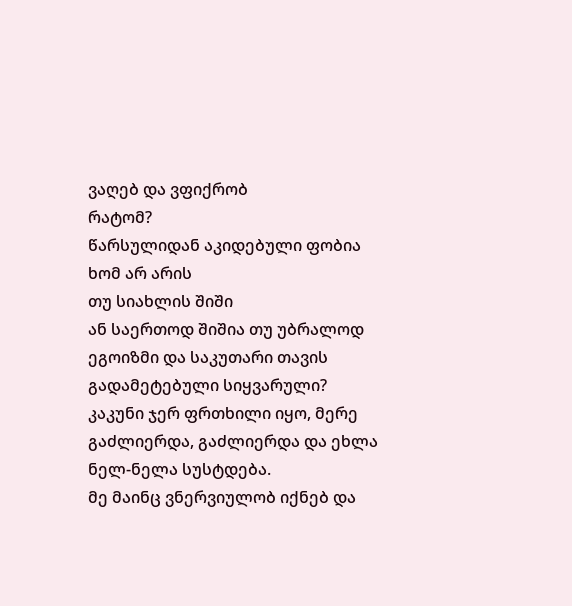ვაღებ და ვფიქრობ
რატომ?
წარსულიდან აკიდებული ფობია ხომ არ არის
თუ სიახლის შიში
ან საერთოდ შიშია თუ უბრალოდ ეგოიზმი და საკუთარი თავის გადამეტებული სიყვარული?
კაკუნი ჯერ ფრთხილი იყო, მერე გაძლიერდა, გაძლიერდა და ეხლა ნელ-ნელა სუსტდება.
მე მაინც ვნერვიულობ იქნებ და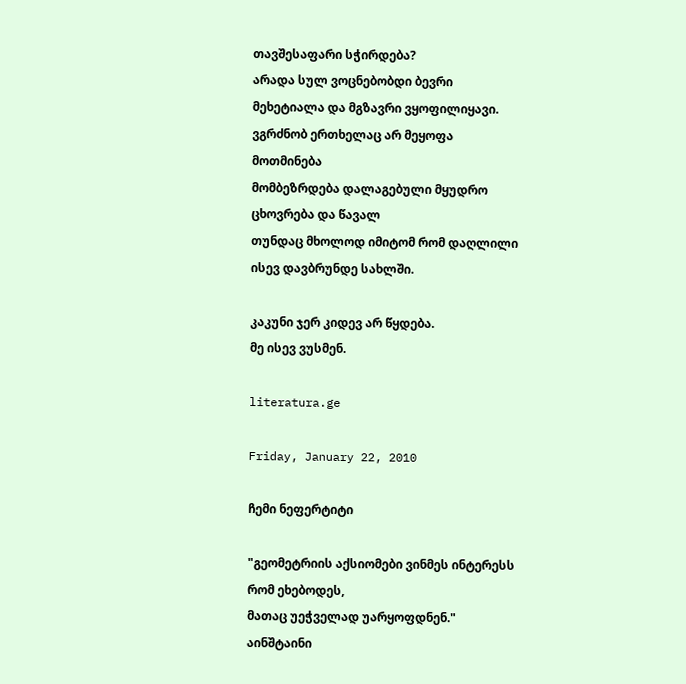თავშესაფარი სჭირდება?
არადა სულ ვოცნებობდი ბევრი მეხეტიალა და მგზავრი ვყოფილიყავი.
ვგრძნობ ერთხელაც არ მეყოფა მოთმინება
მომბეზრდება დალაგებული მყუდრო ცხოვრება და წავალ
თუნდაც მხოლოდ იმიტომ რომ დაღლილი ისევ დავბრუნდე სახლში.

კაკუნი ჯერ კიდევ არ წყდება.
მე ისევ ვუსმენ.

literatura.ge

Friday, January 22, 2010

ჩემი ნეფერტიტი

"გეომეტრიის აქსიომები ვინმეს ინტერესს რომ ეხებოდეს,
მათაც უეჭველად უარყოფდნენ."
აინშტაინი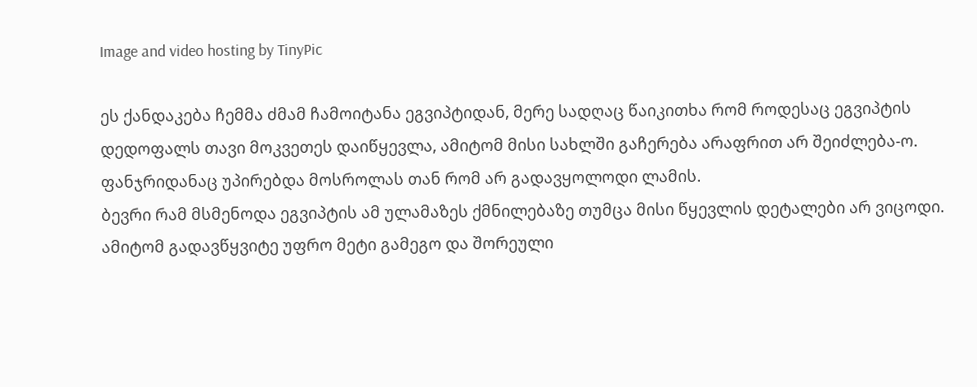Image and video hosting by TinyPic

ეს ქანდაკება ჩემმა ძმამ ჩამოიტანა ეგვიპტიდან, მერე სადღაც წაიკითხა რომ როდესაც ეგვიპტის დედოფალს თავი მოკვეთეს დაიწყევლა, ამიტომ მისი სახლში გაჩერება არაფრით არ შეიძლება-ო.
ფანჯრიდანაც უპირებდა მოსროლას თან რომ არ გადავყოლოდი ლამის.
ბევრი რამ მსმენოდა ეგვიპტის ამ ულამაზეს ქმნილებაზე თუმცა მისი წყევლის დეტალები არ ვიცოდი.
ამიტომ გადავწყვიტე უფრო მეტი გამეგო და შორეული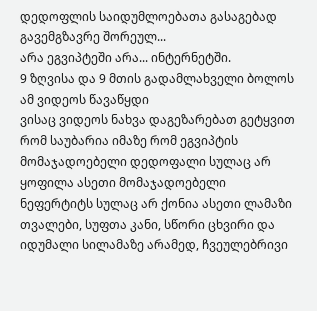დედოფლის საიდუმლოებათა გასაგებად გავემგზავრე შორეულ...
არა ეგვიპტეში არა... ინტერნეტში.
9 ზღვისა და 9 მთის გადამლახველი ბოლოს ამ ვიდეოს წავაწყდი
ვისაც ვიდეოს ნახვა დაგეზარებათ გეტყვით რომ საუბარია იმაზე რომ ეგვიპტის მომაჯადოებელი დედოფალი სულაც არ ყოფილა ასეთი მომაჯადოებელი
ნეფერტიტს სულაც არ ქონია ასეთი ლამაზი თვალები, სუფთა კანი, სწორი ცხვირი და იდუმალი სილამაზე არამედ, ჩვეულებრივი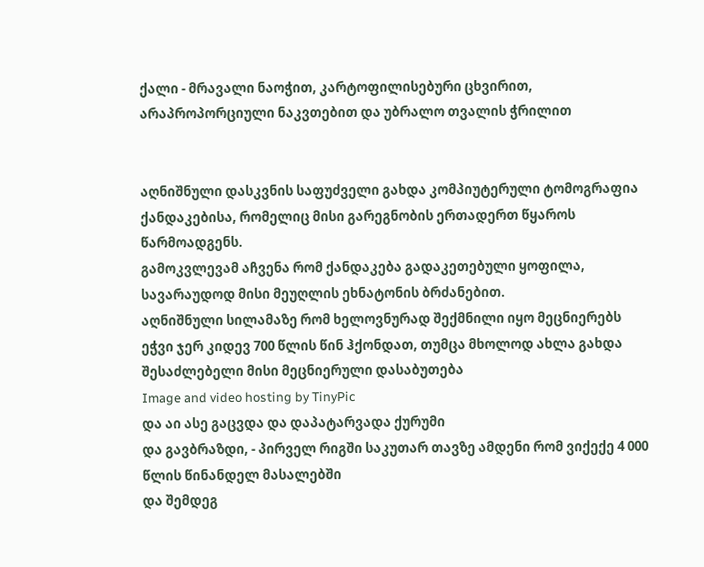ქალი - მრავალი ნაოჭით, კარტოფილისებური ცხვირით, არაპროპორციული ნაკვთებით და უბრალო თვალის ჭრილით


აღნიშნული დასკვნის საფუძველი გახდა კომპიუტერული ტომოგრაფია ქანდაკებისა, რომელიც მისი გარეგნობის ერთადერთ წყაროს წარმოადგენს.
გამოკვლევამ აჩვენა რომ ქანდაკება გადაკეთებული ყოფილა, სავარაუდოდ მისი მეუღლის ეხნატონის ბრძანებით.
აღნიშნული სილამაზე რომ ხელოვნურად შექმნილი იყო მეცნიერებს ეჭვი ჯერ კიდევ 700 წლის წინ ჰქონდათ, თუმცა მხოლოდ ახლა გახდა შესაძლებელი მისი მეცნიერული დასაბუთება
Image and video hosting by TinyPic
და აი ასე გაცვდა და დაპატარვადა ქურუმი
და გავბრაზდი, - პირველ რიგში საკუთარ თავზე ამდენი რომ ვიქექე 4 000 წლის წინანდელ მასალებში
და შემდეგ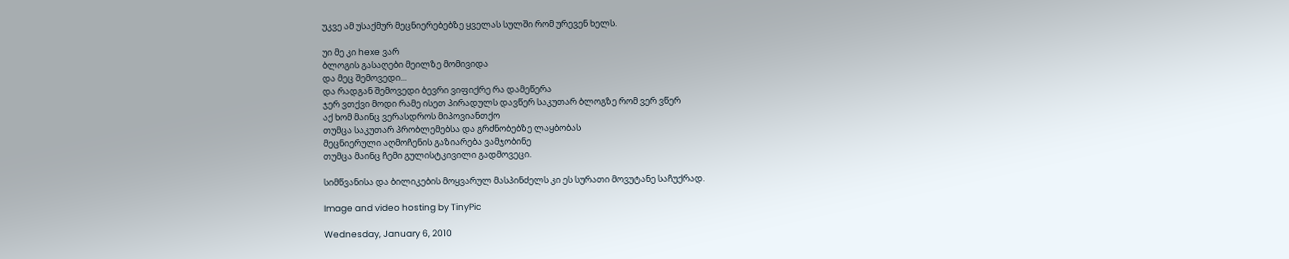უკვე ამ უსაქმურ მეცნიერებებზე ყველას სულში რომ ურევენ ხელს.

უი მე კი hexe ვარ
ბლოგის გასაღები მეილზე მომივიდა
და მეც შემოვედი...
და რადგან შემოვედი ბევრი ვიფიქრე რა დამეწერა
ჯერ ვთქვი მოდი რამე ისეთ პირადულს დავწერ საკუთარ ბლოგზე რომ ვერ ვწერ
აქ ხომ მაინც ვერასდროს მიპოვიანთქო
თუმცა საკუთარ პრობლემებსა და გრძნობებზე ლაყბობას
მეცნიერული აღმოჩენის გაზიარება ვამჯობინე
თუმცა მაინც ჩემი გულისტკივილი გადმოვეცი.

სიმწვანისა და ბილიკების მოყვარულ მასპინძელს კი ეს სურათი მოვუტანე საჩუქრად.

Image and video hosting by TinyPic

Wednesday, January 6, 2010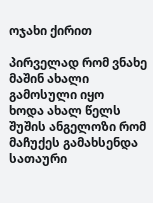ოჯახი ქირით

პირველად რომ ვნახე მაშინ ახალი გამოსული იყო
ხოდა ახალ წელს შუშის ანგელოზი რომ მაჩუქეს გამახსენდა
სათაური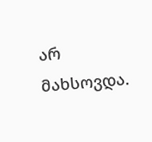არ მახსოვდა.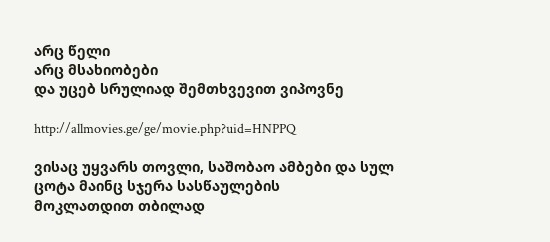არც წელი
არც მსახიობები
და უცებ სრულიად შემთხვევით ვიპოვნე

http://allmovies.ge/ge/movie.php?uid=HNPPQ

ვისაც უყვარს თოვლი, საშობაო ამბები და სულ ცოტა მაინც სჯერა სასწაულების
მოკლათდით თბილად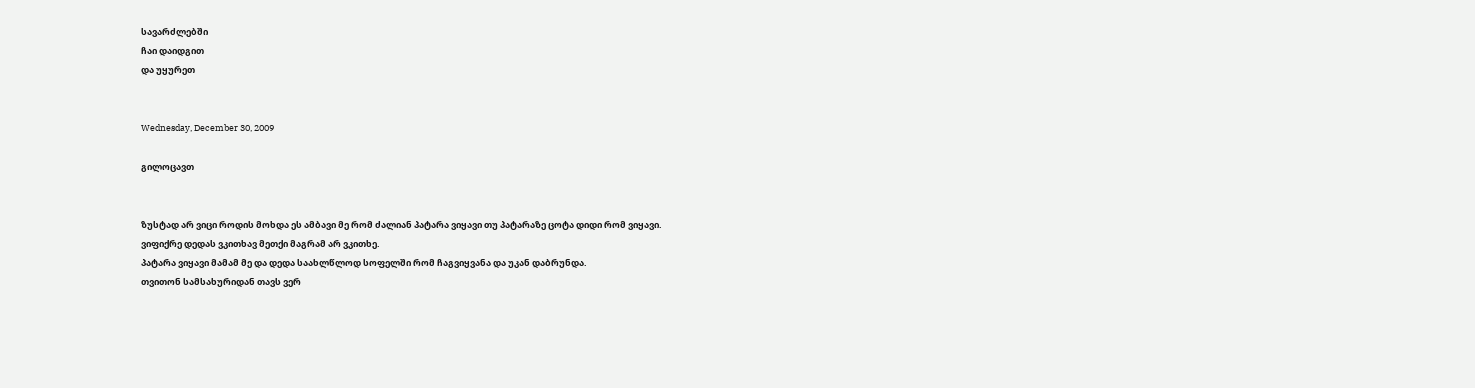სავარძლებში
ჩაი დაიდგით
და უყურეთ


Wednesday, December 30, 2009

გილოცავთ


ზუსტად არ ვიცი როდის მოხდა ეს ამბავი მე რომ ძალიან პატარა ვიყავი თუ პატარაზე ცოტა დიდი რომ ვიყავი.
ვიფიქრე დედას ვკითხავ მეთქი მაგრამ არ ვკითხე.
პატარა ვიყავი მამამ მე და დედა საახლწლოდ სოფელში რომ ჩაგვიყვანა და უკან დაბრუნდა.
თვითონ სამსახურიდან თავს ვერ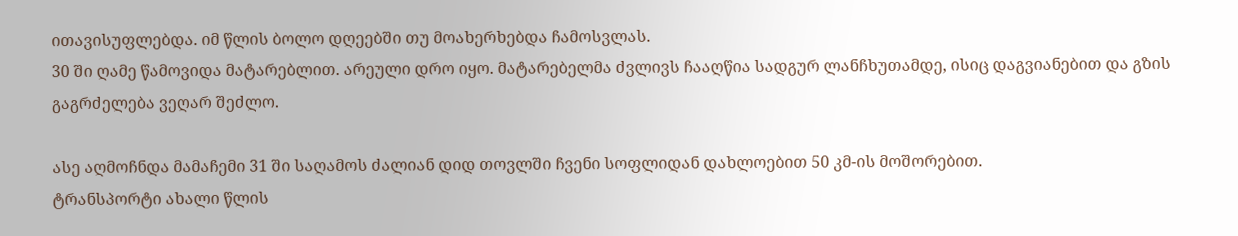ითავისუფლებდა. იმ წლის ბოლო დღეებში თუ მოახერხებდა ჩამოსვლას.
30 ში ღამე წამოვიდა მატარებლით. არეული დრო იყო. მატარებელმა ძვლივს ჩააღწია სადგურ ლანჩხუთამდე, ისიც დაგვიანებით და გზის გაგრძელება ვეღარ შეძლო.

ასე აღმოჩნდა მამაჩემი 31 ში საღამოს ძალიან დიდ თოვლში ჩვენი სოფლიდან დახლოებით 50 კმ-ის მოშორებით.
ტრანსპორტი ახალი წლის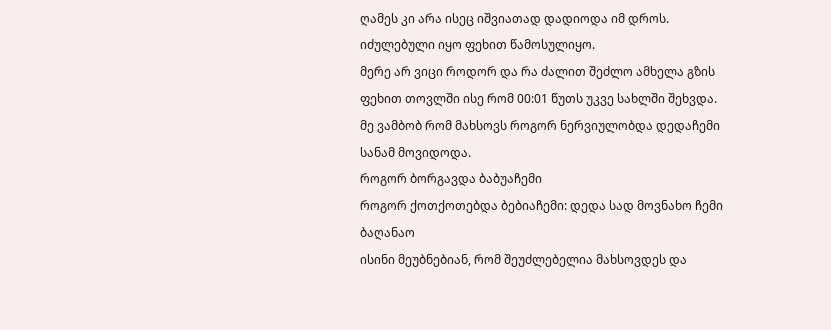ღამეს კი არა ისეც იშვიათად დადიოდა იმ დროს.
იძულებული იყო ფეხით წამოსულიყო.
მერე არ ვიცი როდორ და რა ძალით შეძლო ამხელა გზის ფეხით თოვლში ისე რომ 00:01 წუთს უკვე სახლში შეხვდა.
მე ვამბობ რომ მახსოვს როგორ ნერვიულობდა დედაჩემი სანამ მოვიდოდა.
როგორ ბორგავდა ბაბუაჩემი
როგორ ქოთქოთებდა ბებიაჩემი: დედა სად მოვნახო ჩემი ბაღანაო
ისინი მეუბნებიან, რომ შეუძლებელია მახსოვდეს და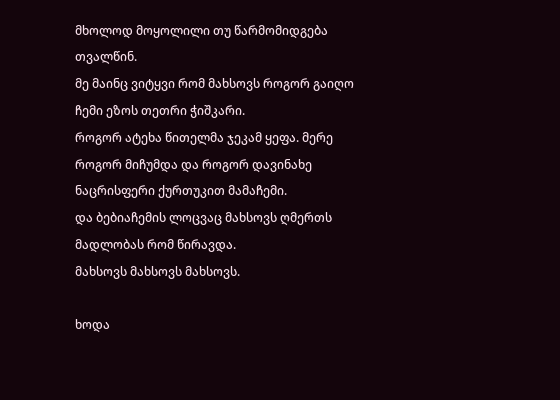მხოლოდ მოყოლილი თუ წარმომიდგება თვალწინ.
მე მაინც ვიტყვი რომ მახსოვს როგორ გაიღო ჩემი ეზოს თეთრი ჭიშკარი.
როგორ ატეხა წითელმა ჯეკამ ყეფა. მერე როგორ მიჩუმდა და როგორ დავინახე ნაცრისფერი ქურთუკით მამაჩემი.
და ბებიაჩემის ლოცვაც მახსოვს ღმერთს მადლობას რომ წირავდა.
მახსოვს მახსოვს მახსოვს.

ხოდა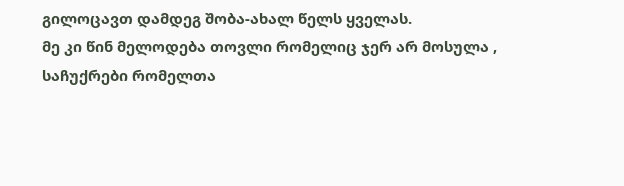გილოცავთ დამდეგ შობა-ახალ წელს ყველას.
მე კი წინ მელოდება თოვლი რომელიც ჯერ არ მოსულა ,
საჩუქრები რომელთა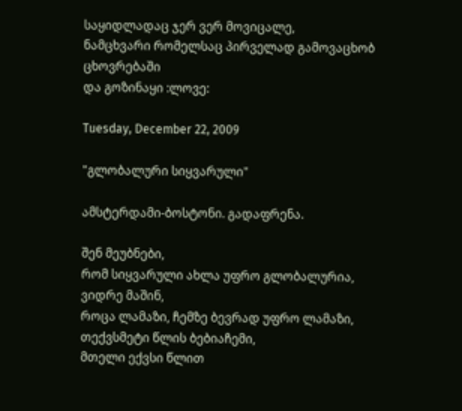საყიდლადაც ჯერ ვერ მოვიცალე,
ნამცხვარი რომელსაც პირველად გამოვაცხობ ცხოვრებაში
და გოზინაყი :ლოვე:

Tuesday, December 22, 2009

"გლობალური სიყვარული"

ამსტერდამი-ბოსტონი. გადაფრენა.

შენ მეუბნები,
რომ სიყვარული ახლა უფრო გლობალურია,
ვიდრე მაშინ,
როცა ლამაზი, ჩემზე ბევრად უფრო ლამაზი,
თექვსმეტი წლის ბებიაჩემი,
მთელი ექვსი წლით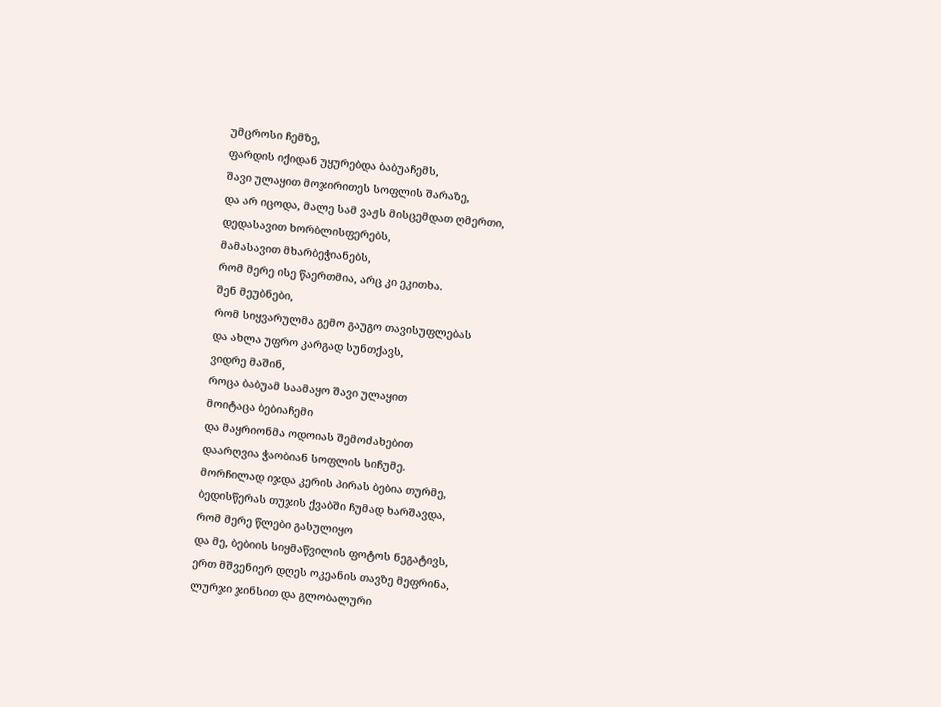უმცროსი ჩემზე,
ფარდის იქიდან უყურებდა ბაბუაჩემს,
შავი ულაყით მოჯირითეს სოფლის შარაზე,
და არ იცოდა, მალე სამ ვაჟს მისცემდათ ღმერთი,
დედასავით ხორბლისფერებს,
მამასავით მხარბეჭიანებს,
რომ მერე ისე წაერთმია, არც კი ეკითხა.
შენ მეუბნები,
რომ სიყვარულმა გემო გაუგო თავისუფლებას
და ახლა უფრო კარგად სუნთქავს,
ვიდრე მაშინ,
როცა ბაბუამ საამაყო შავი ულაყით
მოიტაცა ბებიაჩემი
და მაყრიონმა ოდოიას შემოძახებით
დაარღვია ჭაობიან სოფლის სიჩუმე.
მორჩილად იჯდა კერის პირას ბებია თურმე,
ბედისწერას თუჯის ქვაბში ჩუმად ხარშავდა,
რომ მერე წლები გასულიყო
და მე, ბებიის სიყმაწვილის ფოტოს ნეგატივს,
ერთ მშვენიერ დღეს ოკეანის თავზე მეფრინა,
ლურჯი ჯინსით და გლობალური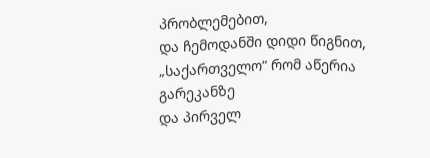პრობლემებით,
და ჩემოდანში დიდი წიგნით,
„საქართველო“ რომ აწერია გარეკანზე
და პირველ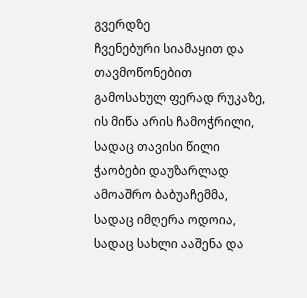გვერდზე
ჩვენებური სიამაყით და თავმოწონებით
გამოსახულ ფერად რუკაზე,
ის მიწა არის ჩამოჭრილი,
სადაც თავისი წილი ჭაობები დაუზარლად ამოაშრო ბაბუაჩემმა,
სადაც იმღერა ოდოია,
სადაც სახლი ააშენა და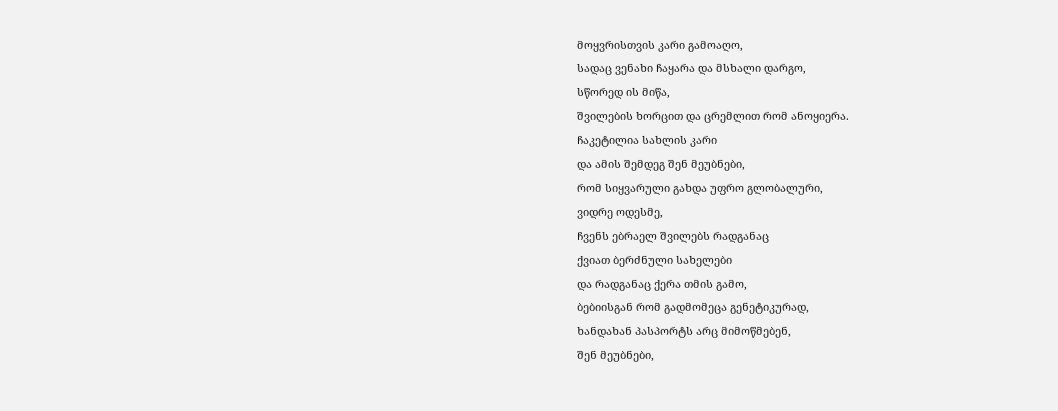მოყვრისთვის კარი გამოაღო,
სადაც ვენახი ჩაყარა და მსხალი დარგო,
სწორედ ის მიწა,
შვილების ხორცით და ცრემლით რომ ანოყიერა.
ჩაკეტილია სახლის კარი
და ამის შემდეგ შენ მეუბნები,
რომ სიყვარული გახდა უფრო გლობალური,
ვიდრე ოდესმე,
ჩვენს ებრაელ შვილებს რადგანაც
ქვიათ ბერძნული სახელები
და რადგანაც ქერა თმის გამო,
ბებიისგან რომ გადმომეცა გენეტიკურად,
ხანდახან პასპორტს არც მიმოწმებენ,
შენ მეუბნები,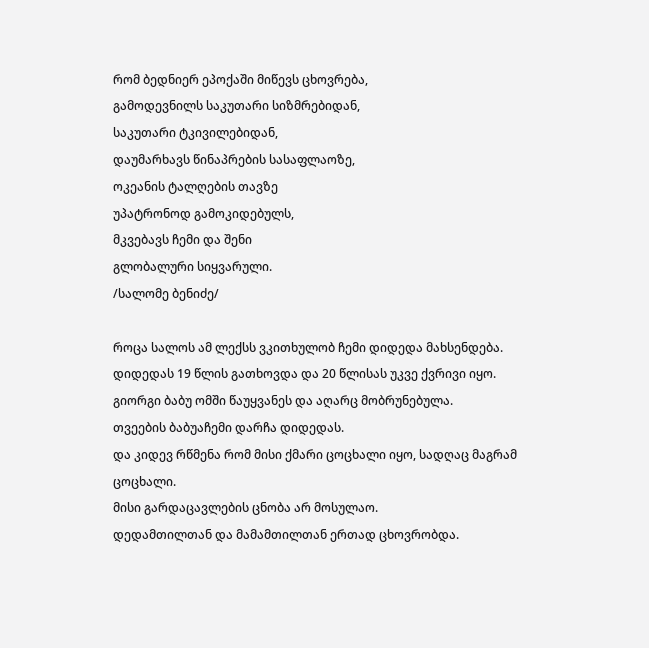რომ ბედნიერ ეპოქაში მიწევს ცხოვრება,
გამოდევნილს საკუთარი სიზმრებიდან,
საკუთარი ტკივილებიდან,
დაუმარხავს წინაპრების სასაფლაოზე,
ოკეანის ტალღების თავზე
უპატრონოდ გამოკიდებულს,
მკვებავს ჩემი და შენი
გლობალური სიყვარული.
/სალომე ბენიძე/

როცა სალოს ამ ლექსს ვკითხულობ ჩემი დიდედა მახსენდება.
დიდედას 19 წლის გათხოვდა და 20 წლისას უკვე ქვრივი იყო.
გიორგი ბაბუ ომში წაუყვანეს და აღარც მობრუნებულა.
თვეების ბაბუაჩემი დარჩა დიდედას.
და კიდევ რწმენა რომ მისი ქმარი ცოცხალი იყო, სადღაც მაგრამ ცოცხალი.
მისი გარდაცავლების ცნობა არ მოსულაო.
დედამთილთან და მამამთილთან ერთად ცხოვრობდა.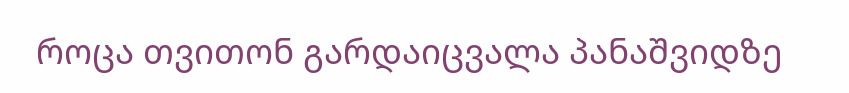როცა თვითონ გარდაიცვალა პანაშვიდზე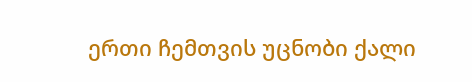ერთი ჩემთვის უცნობი ქალი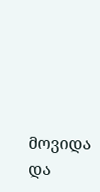მოვიდა და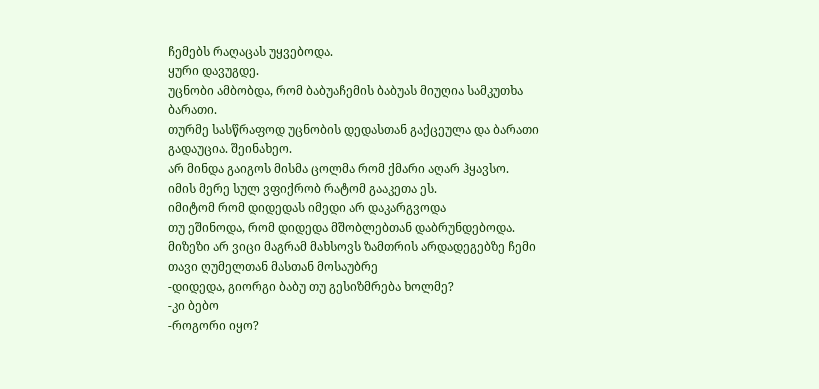ჩემებს რაღაცას უყვებოდა.
ყური დავუგდე.
უცნობი ამბობდა, რომ ბაბუაჩემის ბაბუას მიუღია სამკუთხა ბარათი.
თურმე სასწრაფოდ უცნობის დედასთან გაქცეულა და ბარათი გადაუცია. შეინახეო.
არ მინდა გაიგოს მისმა ცოლმა რომ ქმარი აღარ ჰყავსო.
იმის მერე სულ ვფიქრობ რატომ გააკეთა ეს.
იმიტომ რომ დიდედას იმედი არ დაკარგვოდა
თუ ეშინოდა, რომ დიდედა მშობლებთან დაბრუნდებოდა.
მიზეზი არ ვიცი მაგრამ მახსოვს ზამთრის არდადეგებზე ჩემი თავი ღუმელთან მასთან მოსაუბრე
-დიდედა, გიორგი ბაბუ თუ გესიზმრება ხოლმე?
-კი ბებო
-როგორი იყო?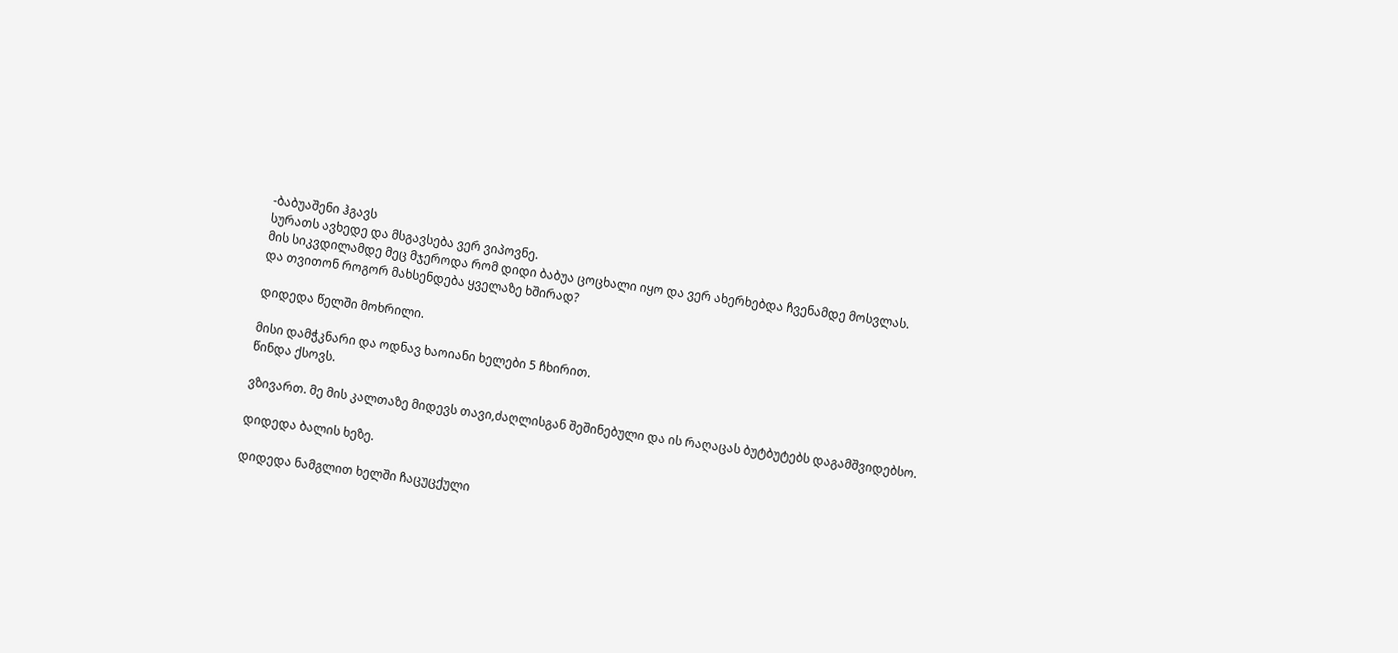-ბაბუაშენი ჰგავს
სურათს ავხედე და მსგავსება ვერ ვიპოვნე.
მის სიკვდილამდე მეც მჯეროდა რომ დიდი ბაბუა ცოცხალი იყო და ვერ ახერხებდა ჩვენამდე მოსვლას.
და თვითონ როგორ მახსენდება ყველაზე ხშირად?

დიდედა წელში მოხრილი.

მისი დამჭკნარი და ოდნავ ხაოიანი ხელები 5 ჩხირით.
წინდა ქსოვს.

ვზივართ. მე მის კალთაზე მიდევს თავი,ძაღლისგან შეშინებული და ის რაღაცას ბუტბუტებს დაგამშვიდებსო.

დიდედა ბალის ხეზე.

დიდედა ნამგლით ხელში ჩაცუცქული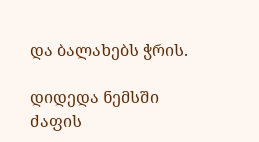და ბალახებს ჭრის.

დიდედა ნემსში ძაფის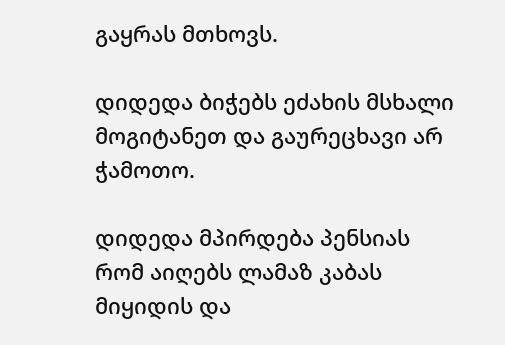გაყრას მთხოვს.

დიდედა ბიჭებს ეძახის მსხალი მოგიტანეთ და გაურეცხავი არ ჭამოთო.

დიდედა მპირდება პენსიას რომ აიღებს ლამაზ კაბას მიყიდის და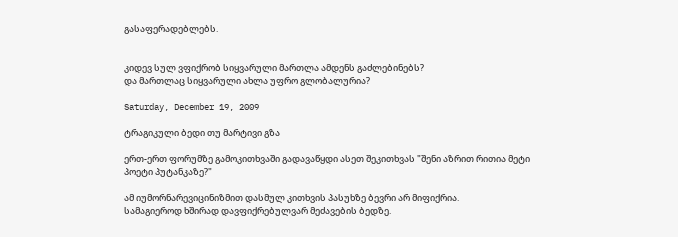გასაფერადებლებს.


კიდევ სულ ვფიქრობ სიყვარული მართლა ამდენს გაძლებინებს?
და მართლაც სიყვარული ახლა უფრო გლობალურია?

Saturday, December 19, 2009

ტრაგიკული ბედი თუ მარტივი გზა

ერთ-ერთ ფორუმზე გამოკითხვაში გადავაწყდი ასეთ შეკითხვას "შენი აზრით რითია მეტი პოეტი პუტანკაზე?"

ამ იუმორნარევიცინიზმით დასმულ კითხვის პასუხზე ბევრი არ მიფიქრია.
სამაგიეროდ ხშირად დავფიქრებულვარ მეძავების ბედზე.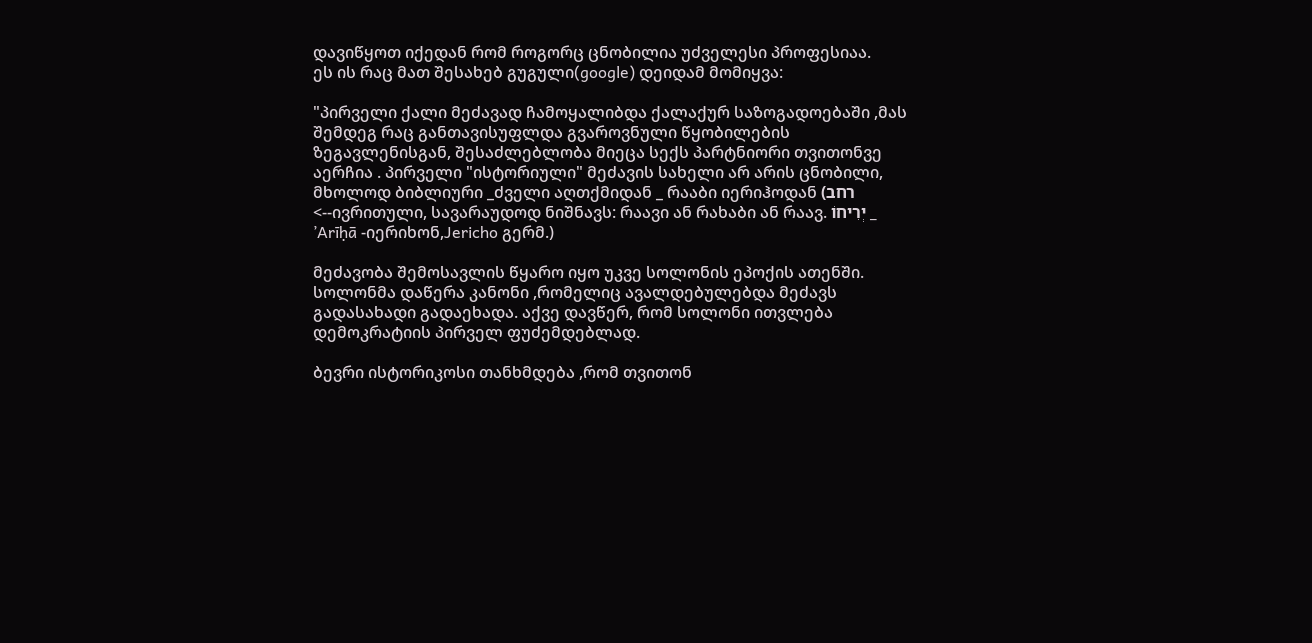დავიწყოთ იქედან რომ როგორც ცნობილია უძველესი პროფესიაა.
ეს ის რაც მათ შესახებ გუგული(google) დეიდამ მომიყვა:

"პირველი ქალი მეძავად ჩამოყალიბდა ქალაქურ საზოგადოებაში ,მას შემდეგ რაც განთავისუფლდა გვაროვნული წყობილების ზეგავლენისგან, შესაძლებლობა მიეცა სექს პარტნიორი თვითონვე აერჩია . პირველი "ისტორიული" მეძავის სახელი არ არის ცნობილი, მხოლოდ ბიბლიური _ძველი აღთქმიდან _ რააბი იერიჰოდან (רחב <--ივრითული, სავარაუდოდ ნიშნავს: რაავი ან რახაბი ან რაავ. יְרִיחוֹ _ ’Arīḥā -იერიხონ,Jericho გერმ.)

მეძავობა შემოსავლის წყარო იყო უკვე სოლონის ეპოქის ათენში. სოლონმა დაწერა კანონი ,რომელიც ავალდებულებდა მეძავს გადასახადი გადაეხადა. აქვე დავწერ, რომ სოლონი ითვლება დემოკრატიის პირველ ფუძემდებლად.

ბევრი ისტორიკოსი თანხმდება ,რომ თვითონ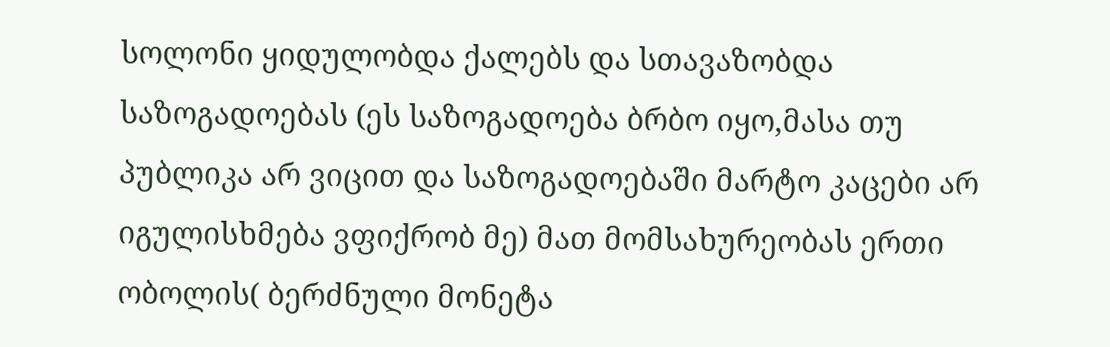სოლონი ყიდულობდა ქალებს და სთავაზობდა საზოგადოებას (ეს საზოგადოება ბრბო იყო,მასა თუ პუბლიკა არ ვიცით და საზოგადოებაში მარტო კაცები არ იგულისხმება ვფიქრობ მე) მათ მომსახურეობას ერთი ობოლის( ბერძნული მონეტა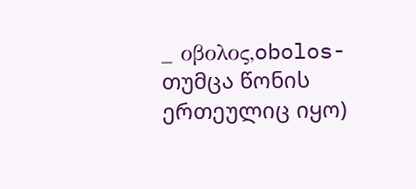_ οβολος,obolos- თუმცა წონის ერთეულიც იყო)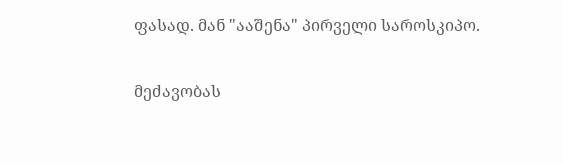ფასად. მან "ააშენა" პირველი საროსკიპო.

მეძავობას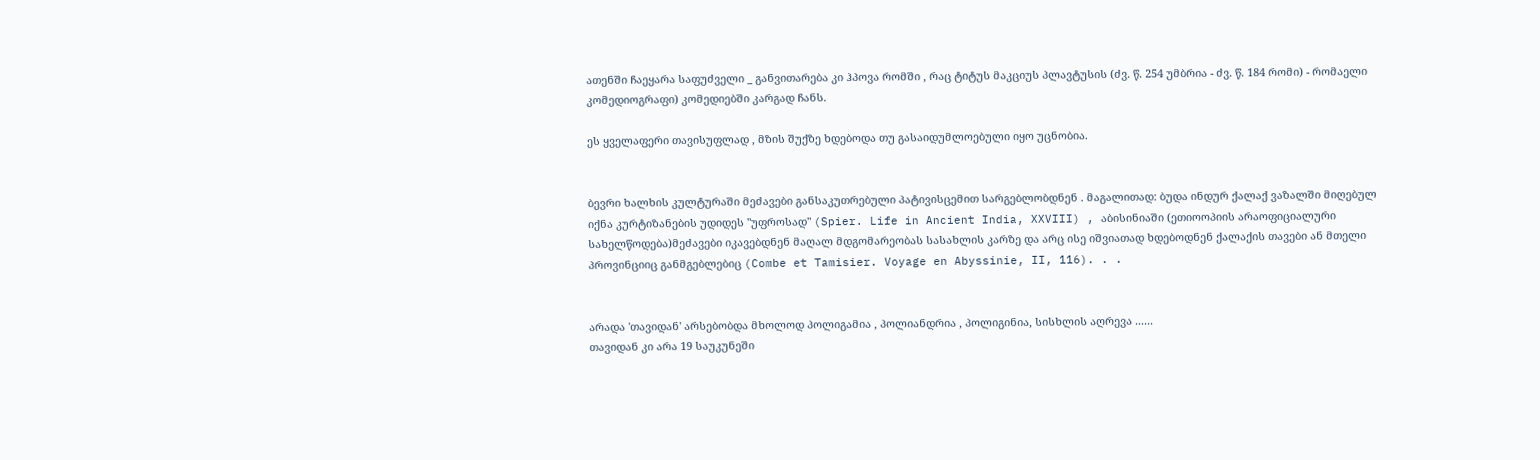ათენში ჩაეყარა საფუძველი _ განვითარება კი ჰპოვა რომში , რაც ტიტუს მაკციუს პლავტუსის (ძვ. წ. 254 უმბრია - ძვ. წ. 184 რომი) - რომაელი კომედიოგრაფი) კომედიებში კარგად ჩანს.

ეს ყველაფერი თავისუფლად , მზის შუქზე ხდებოდა თუ გასაიდუმლოებული იყო უცნობია.


ბევრი ხალხის კულტურაში მეძავები განსაკუთრებული პატივისცემით სარგებლობდნენ . მაგალითად: ბუდა ინდურ ქალაქ ვაზალში მიღებულ იქნა კურტიზანების უდიდეს "უფროსად" (Spier. Life in Ancient India, XXVIII) , აბისინიაში (ეთიოოპიის არაოფიციალური სახელწოდება)მეძავები იკავებდნენ მაღალ მდგომარეობას სასახლის კარზე და არც ისე იშვიათად ხდებოდნენ ქალაქის თავები ან მთელი პროვინციიც განმგებლებიც (Combe et Tamisier. Voyage en Abyssinie, II, 116). . .


არადა 'თავიდან' არსებობდა მხოლოდ პოლიგამია , პოლიანდრია , პოლიგინია, სისხლის აღრევა ......
თავიდან კი არა 19 საუკუნეში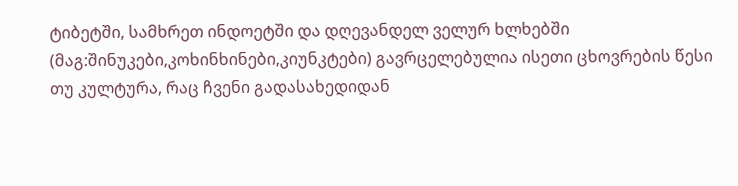ტიბეტში, სამხრეთ ინდოეტში და დღევანდელ ველურ ხლხებში (მაგ:შინუკები,კოხინხინები,კიუნკტები) გავრცელებულია ისეთი ცხოვრების წესი თუ კულტურა, რაც ჩვენი გადასახედიდან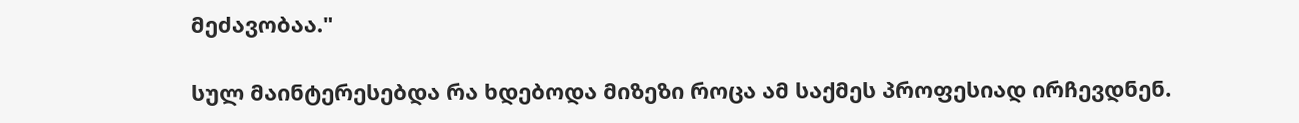მეძავობაა."

სულ მაინტერესებდა რა ხდებოდა მიზეზი როცა ამ საქმეს პროფესიად ირჩევდნენ.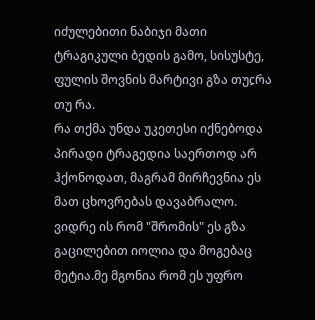იძულებითი ნაბიჯი მათი ტრაგიკული ბედის გამო, სისუსტე, ფულის შოვნის მარტივი გზა თუჺრა თუ რა.
რა თქმა უნდა უკეთესი იქნებოდა პირადი ტრაგედია საერთოდ არ ჰქონოდათ, მაგრამ მირჩევნია ეს მათ ცხოვრებას დავაბრალო.
ვიდრე ის რომ "შრომის" ეს გზა გაცილებით იოლია და მოგებაც მეტია.მე მგონია რომ ეს უფრო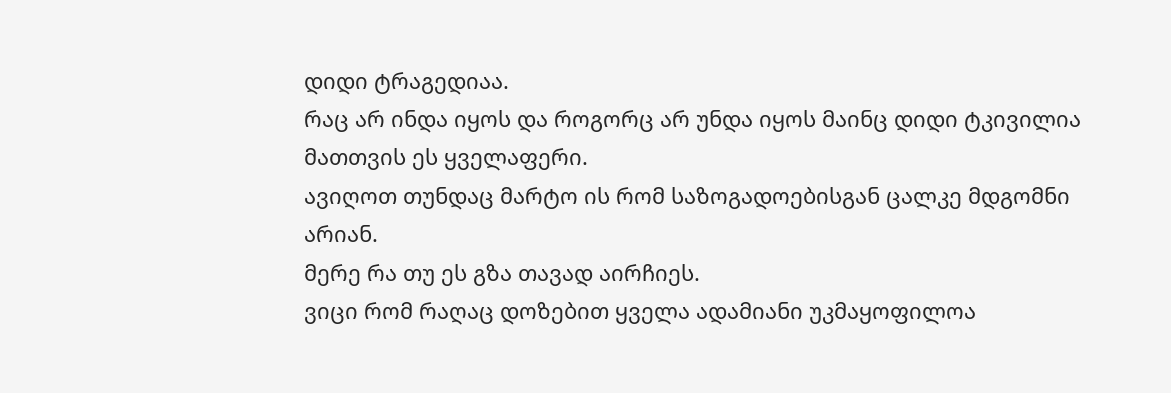დიდი ტრაგედიაა.
რაც არ ინდა იყოს და როგორც არ უნდა იყოს მაინც დიდი ტკივილია მათთვის ეს ყველაფერი.
ავიღოთ თუნდაც მარტო ის რომ საზოგადოებისგან ცალკე მდგომნი არიან.
მერე რა თუ ეს გზა თავად აირჩიეს.
ვიცი რომ რაღაც დოზებით ყველა ადამიანი უკმაყოფილოა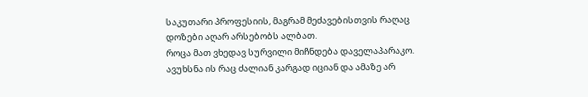საკუთარი პროფესიის, მაგრამ მეძავებისთვის რაღაც დოზები აღარ არსებობს ალბათ.
როცა მათ ვხედავ სურვილი მიჩნდება დაველაპარაკო.
ავუხსნა ის რაც ძალიან კარგად იციან და ამაზე არ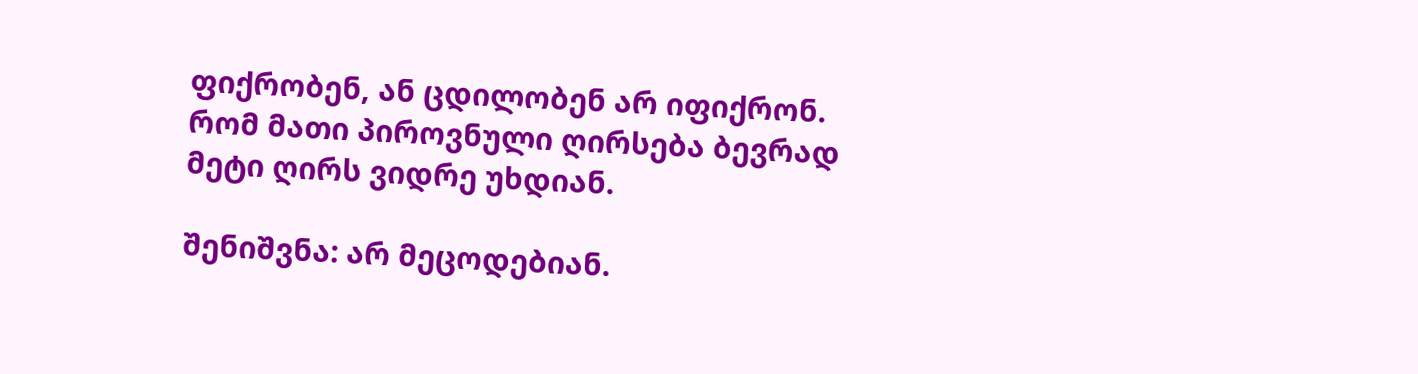ფიქრობენ, ან ცდილობენ არ იფიქრონ.
რომ მათი პიროვნული ღირსება ბევრად მეტი ღირს ვიდრე უხდიან.

შენიშვნა: არ მეცოდებიან.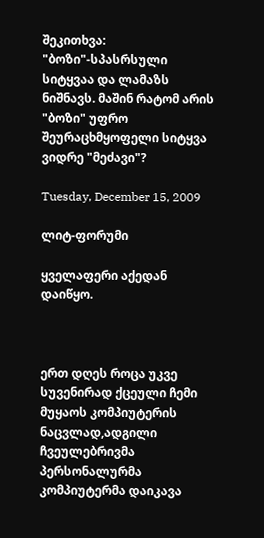შეკითხვა: "ბოზი"-სპასრსული სიტყვაა და ლამაზს ნიშნავს. მაშინ რატომ არის "ბოზი" უფრო შეურაცხმყოფელი სიტყვა ვიდრე "მეძავი"?

Tuesday, December 15, 2009

ლიტ-ფორუმი

ყველაფერი აქედან დაიწყო.



ერთ დღეს როცა უკვე სუვენირად ქცეული ჩემი მუყაოს კომპიუტერის ნაცვლად,ადგილი ჩვეულებრივმა პერსონალურმა კომპიუტერმა დაიკავა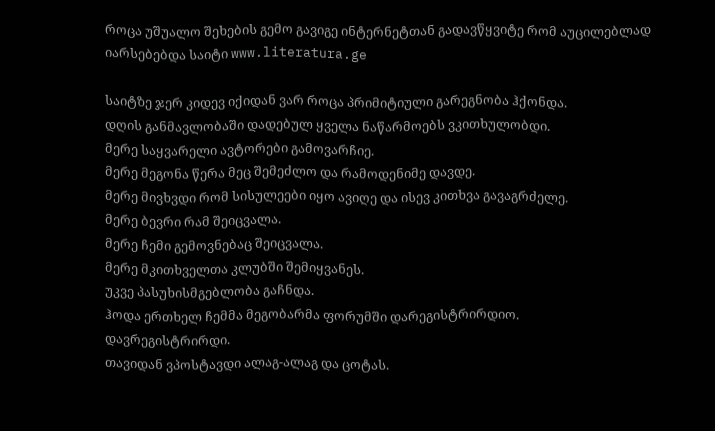როცა უშუალო შეხების გემო გავიგე ინტერნეტთან გადავწყვიტე რომ აუცილებლად იარსებებდა საიტი www.literatura.ge

საიტზე ჯერ კიდევ იქიდან ვარ როცა პრიმიტიული გარეგნობა ჰქონდა.
დღის განმავლობაში დადებულ ყველა ნაწარმოებს ვკითხულობდი.
მერე საყვარელი ავტორები გამოვარჩიე.
მერე მეგონა წერა მეც შემეძლო და რამოდენიმე დავდე.
მერე მივხვდი რომ სისულეები იყო ავიღე და ისევ კითხვა გავაგრძელე.
მერე ბევრი რამ შეიცვალა.
მერე ჩემი გემოვნებაც შეიცვალა.
მერე მკითხველთა კლუბში შემიყვანეს.
უკვე პასუხისმგებლობა გაჩნდა.
ჰოდა ერთხელ ჩემმა მეგობარმა ფორუმში დარეგისტრირდიო.
დავრეგისტრირდი.
თავიდან ვპოსტავდი ალაგ-ალაგ და ცოტას.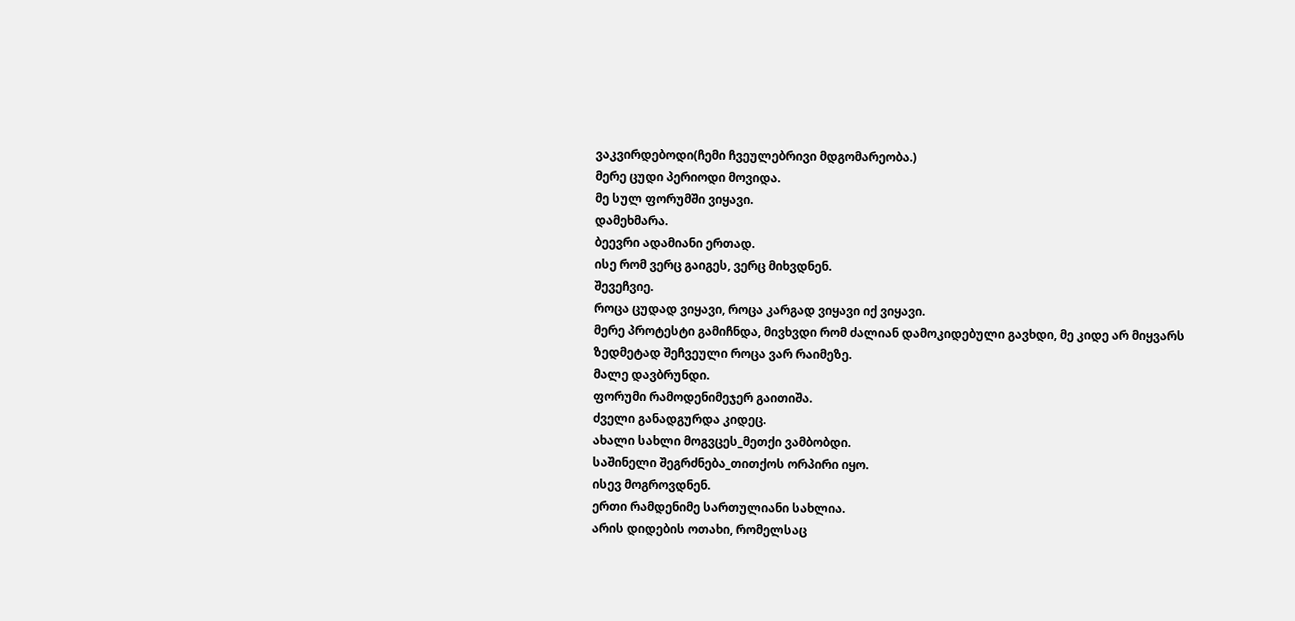ვაკვირდებოდი(ჩემი ჩვეულებრივი მდგომარეობა.)
მერე ცუდი პერიოდი მოვიდა.
მე სულ ფორუმში ვიყავი.
დამეხმარა.
ბეევრი ადამიანი ერთად.
ისე რომ ვერც გაიგეს, ვერც მიხვდნენ.
შევეჩვიე.
როცა ცუდად ვიყავი, როცა კარგად ვიყავი იქ ვიყავი.
მერე პროტესტი გამიჩნდა, მივხვდი რომ ძალიან დამოკიდებული გავხდი, მე კიდე არ მიყვარს ზედმეტად შეჩვეული როცა ვარ რაიმეზე.
მალე დავბრუნდი.
ფორუმი რამოდენიმეჯერ გაითიშა.
ძველი განადგურდა კიდეც.
ახალი სახლი მოგვცეს_მეთქი ვამბობდი.
საშინელი შეგრძნება_თითქოს ორპირი იყო.
ისევ მოგროვდნენ.
ერთი რამდენიმე სართულიანი სახლია.
არის დიდების ოთახი, რომელსაც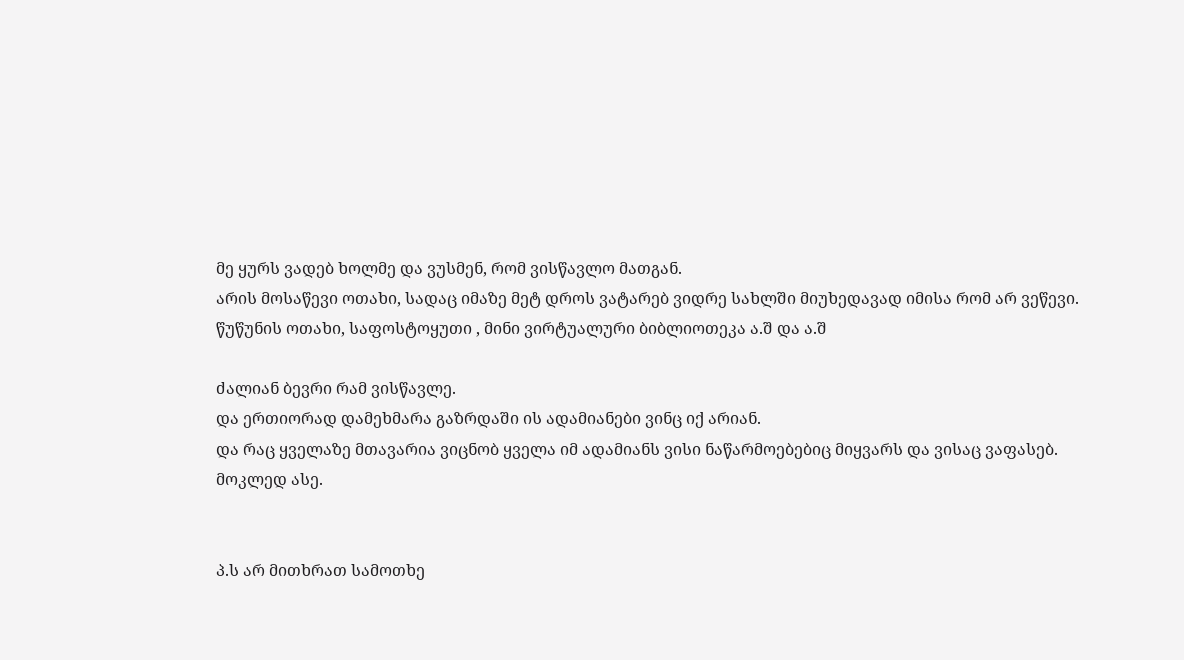მე ყურს ვადებ ხოლმე და ვუსმენ, რომ ვისწავლო მათგან.
არის მოსაწევი ოთახი, სადაც იმაზე მეტ დროს ვატარებ ვიდრე სახლში მიუხედავად იმისა რომ არ ვეწევი.
წუწუნის ოთახი, საფოსტოყუთი , მინი ვირტუალური ბიბლიოთეკა ა.შ და ა.შ

ძალიან ბევრი რამ ვისწავლე.
და ერთიორად დამეხმარა გაზრდაში ის ადამიანები ვინც იქ არიან.
და რაც ყველაზე მთავარია ვიცნობ ყველა იმ ადამიანს ვისი ნაწარმოებებიც მიყვარს და ვისაც ვაფასებ.
მოკლედ ასე.


პ.ს არ მითხრათ სამოთხე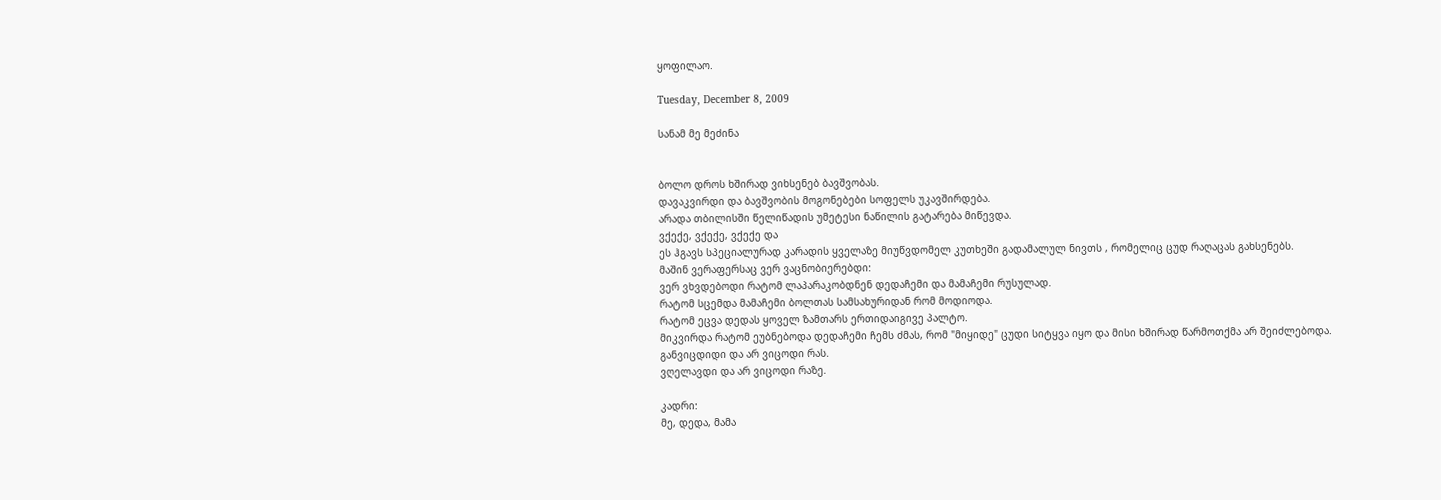ყოფილაო.

Tuesday, December 8, 2009

სანამ მე მეძინა


ბოლო დროს ხშირად ვიხსენებ ბავშვობას.
დავაკვირდი და ბავშვობის მოგონებები სოფელს უკავშირდება.
არადა თბილისში წელიწადის უმეტესი ნაწილის გატარება მიწევდა.
ვქექე, ვქექე, ვქექე და
ეს ჰგავს სპეციალურად კარადის ყველაზე მიუწვდომელ კუთხეში გადამალულ ნივთს , რომელიც ცუდ რაღაცას გახსენებს.
მაშინ ვერაფერსაც ვერ ვაცნობიერებდი:
ვერ ვხვდებოდი რატომ ლაპარაკობდნენ დედაჩემი და მამაჩემი რუსულად.
რატომ სცემდა მამაჩემი ბოლთას სამსახურიდან რომ მოდიოდა.
რატომ ეცვა დედას ყოველ ზამთარს ერთიდაიგივე პალტო.
მიკვირდა რატომ ეუბნებოდა დედაჩემი ჩემს ძმას, რომ "მიყიდე" ცუდი სიტყვა იყო და მისი ხშირად წარმოთქმა არ შეიძლებოდა.
განვიცდიდი და არ ვიცოდი რას.
ვღელავდი და არ ვიცოდი რაზე.

კადრი:
მე, დედა, მამა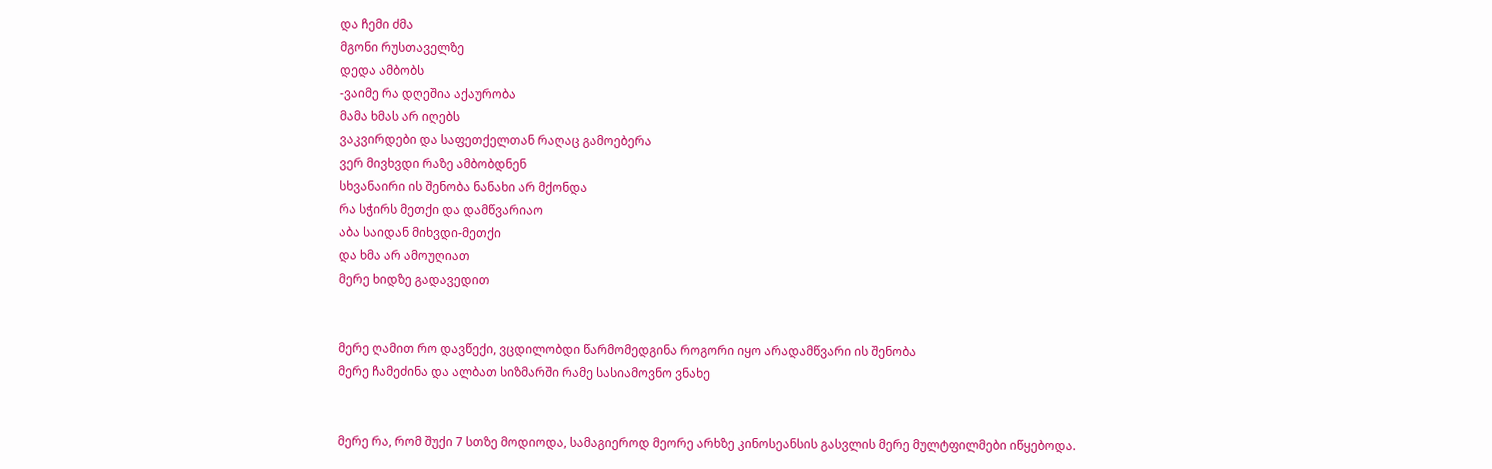და ჩემი ძმა
მგონი რუსთაველზე
დედა ამბობს
-ვაიმე რა დღეშია აქაურობა
მამა ხმას არ იღებს
ვაკვირდები და საფეთქელთან რაღაც გამოებერა
ვერ მივხვდი რაზე ამბობდნენ
სხვანაირი ის შენობა ნანახი არ მქონდა
რა სჭირს მეთქი და დამწვარიაო
აბა საიდან მიხვდი-მეთქი
და ხმა არ ამოუღიათ
მერე ხიდზე გადავედით


მერე ღამით რო დავწექი, ვცდილობდი წარმომედგინა როგორი იყო არადამწვარი ის შენობა
მერე ჩამეძინა და ალბათ სიზმარში რამე სასიამოვნო ვნახე


მერე რა, რომ შუქი 7 სთზე მოდიოდა, სამაგიეროდ მეორე არხზე კინოსეანსის გასვლის მერე მულტფილმები იწყებოდა.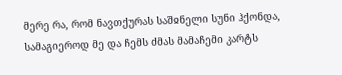მერე რა, რომ ნავთქურას საშჲნელი სუნი ჰქონდა, სამაგიეროდ მე და ჩემს ძმას მამაჩემი კარტს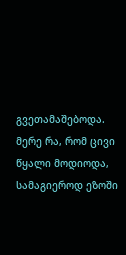გვეთამაშებოდა.
მერე რა, რომ ცივი წყალი მოდიოდა, სამაგიეროდ ეზოში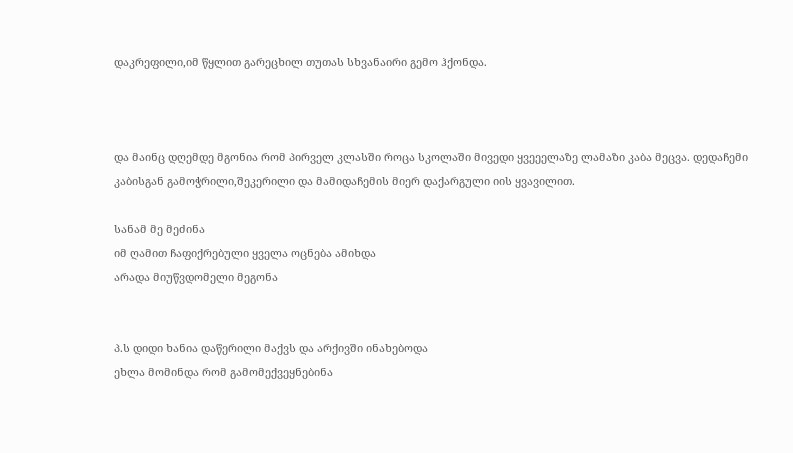დაკრეფილი,იმ წყლით გარეცხილ თუთას სხვანაირი გემო ჰქონდა.



და მაინც დღემდე მგონია რომ პირველ კლასში როცა სკოლაში მივედი ყვეეელაზე ლამაზი კაბა მეცვა. დედაჩემი კაბისგან გამოჭრილი,შეკერილი და მამიდაჩემის მიერ დაქარგული იის ყვავილით.

სანამ მე მეძინა
იმ ღამით ჩაფიქრებული ყველა ოცნება ამიხდა
არადა მიუწვდომელი მეგონა


პ.ს დიდი ხანია დაწერილი მაქვს და არქივში ინახებოდა
ეხლა მომინდა რომ გამომექვეყნებინა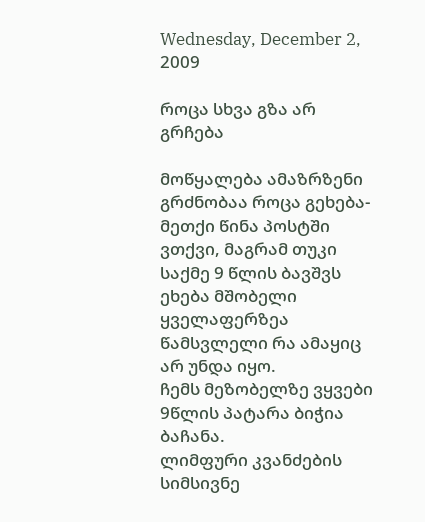Wednesday, December 2, 2009

როცა სხვა გზა არ გრჩება

მოწყალება ამაზრზენი გრძნობაა როცა გეხება-მეთქი წინა პოსტში ვთქვი, მაგრამ თუკი საქმე 9 წლის ბავშვს ეხება მშობელი ყველაფერზეა წამსვლელი რა ამაყიც არ უნდა იყო.
ჩემს მეზობელზე ვყვები
9წლის პატარა ბიჭია ბაჩანა.
ლიმფური კვანძების სიმსივნე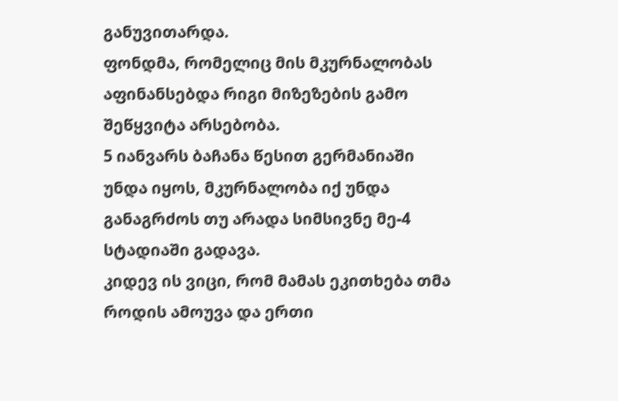განუვითარდა.
ფონდმა, რომელიც მის მკურნალობას აფინანსებდა რიგი მიზეზების გამო შეწყვიტა არსებობა.
5 იანვარს ბაჩანა წესით გერმანიაში უნდა იყოს, მკურნალობა იქ უნდა განაგრძოს თუ არადა სიმსივნე მე-4 სტადიაში გადავა.
კიდევ ის ვიცი, რომ მამას ეკითხება თმა როდის ამოუვა და ერთი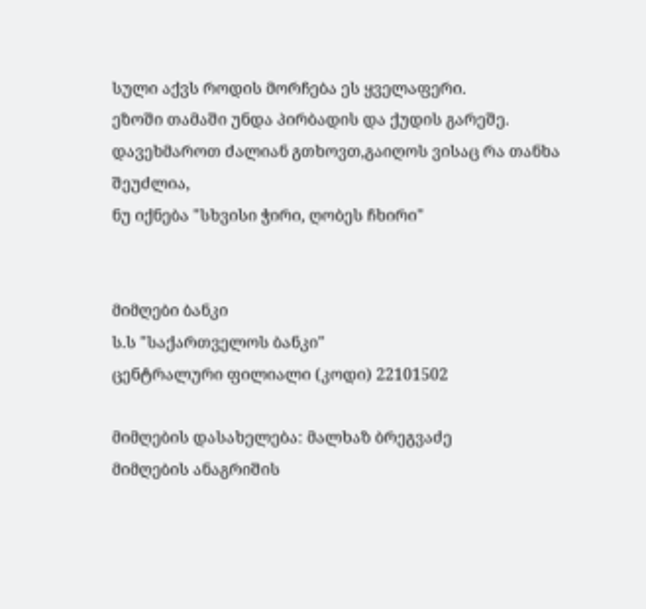სული აქვს როდის მორჩება ეს ყველაფერი.
ეზოში თამაში უნდა პირბადის და ქუდის გარეშე.
დავეხმაროთ ძალიან გთხოვთ,გაიღოს ვისაც რა თანხა შეუძლია,
ნუ იქნება "სხვისი ჭირი, ღობეს ჩხირი"


მიმღები ბანკი
ს.ს "საქართველოს ბანკი"
ცენტრალური ფილიალი (კოდი) 22101502

მიმღების დასახელება: მალხაზ ბრეგვაძე
მიმღების ანაგრიშის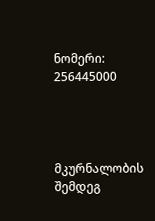ნომერი: 256445000




მკურნალობის შემდეგ